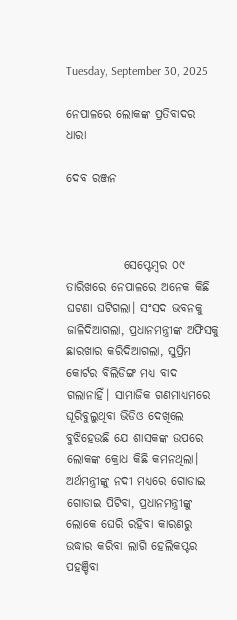Tuesday, September 30, 2025

ନେପାଳରେ ଲୋକଙ୍କ ପ୍ରତିବାଦର ଧାରା

ଦେବ ରଞ୍ଜନ



            ସେପ୍ଟେମ୍ବର ୦୯ ତାରିଖରେ ନେପାଳରେ ଅନେକ କିଛି ଘଟଣା ଘଟିଗଲା। ସଂସଦ ଭବନକୁ ଜାଳିଦିଆଗଲା, ପ୍ରଧାନମନ୍ତ୍ରୀଙ୍କ ଅଫିସକୁ ଛାରଖାର କରିଦିଆଗଲା, ସୁପ୍ରିମ କୋର୍ଟର ବିଲିଡିଙ୍ଗ ମଧ୍ୟ ବାଦ ଗଲାନାହିଁ। ସାମାଜିକ ଗଣମାଧ୍ୟମରେ ଘୂରିବୁଲୁଥିବା ଭିଡିଓ ଦେଖିଲେ ବୁଝିହେଉଛି ଯେ ଶାସକଙ୍କ ଉପରେ ଲୋକଙ୍କ କ୍ରୋଧ କିଛି କମନଥିଲା। ଅର୍ଥମନ୍ତ୍ରୀଙ୍କୁ ନଦୀ ମଧ୍ୟରେ ଗୋଡାଇ ଗୋଡାଇ ପିଟିବା, ପ୍ରଧାନମନ୍ତ୍ରୀଙ୍କୁ ଲୋକେ ଘେରି ରହିବା କାରଣରୁ ଉଦ୍ଧାର କରିବା ଲାଗି ହେଲିକପ୍ଟର ପହଞ୍ଚିବା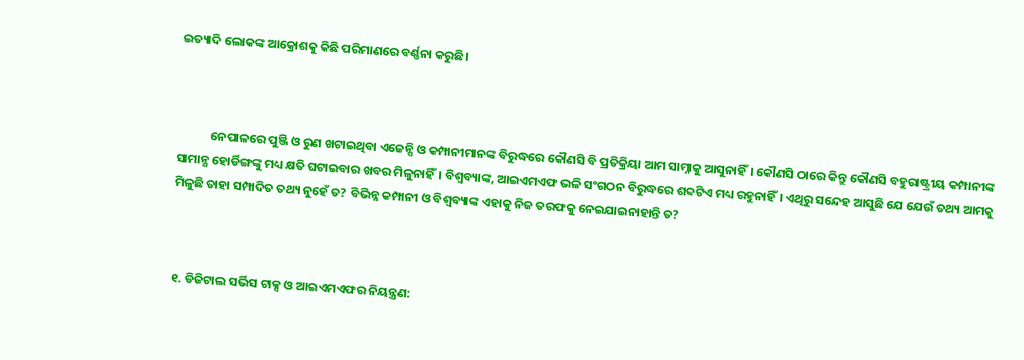ଇତ୍ୟାଦି ଲୋକଙ୍କ ଆକ୍ରୋଶକୁ କିଛି ପରିମାଣରେ ବର୍ଣ୍ଣନା କରୁଛି।



            ନେପାଳରେ ପୁଞ୍ଜି ଓ ରୁଣ ଖଟାଇଥିବା ଏଜେନ୍ସି ଓ କମ୍ପାନୀମାନଙ୍କ ବିରୁଦ୍ଧରେ କୌଣସି ବି ପ୍ରତିକ୍ରିୟା ଆମ ସାମ୍ନାକୁ ଆସୁନାହିଁ। କୌଣସି ଠାରେ କିନ୍ତୁ କୌଣସି ବହୁରାଷ୍ଟ୍ରୀୟ କମ୍ପାନୀଙ୍କ ସାମାନ୍ଯ ହୋର୍ଡିଙ୍ଗଙ୍କୁ ମଧ୍ୟ କ୍ଷତି ଘଟାଇବାର ଖବର ମିଳୁନାହିଁ। ବିଶ୍ଵବ୍ୟାଙ୍କ, ଆଇଏମଏଫ ଭଳି ସଂଗଠନ ବିରୁଦ୍ଧରେ ଶବ୍ଦଟିଏ ମଧ୍ୟ ରହୁନାହିଁ। ଏଥିରୁ ସନ୍ଦେହ ଆସୁଛି ଯେ ଯେଉଁ ତଥ୍ୟ ଆମକୁ ମିଳୁଛି ତାହା ସମ୍ପାଦିତ ତଥ୍ୟ ନୁହେଁ ତ? ବିଭିନ୍ନ କମ୍ପାନୀ ଓ ବିଶ୍ଵବ୍ୟାଙ୍କ ଏହାକୁ ନିଜ ତରଫକୁ ନେଇଯାଇନାହାନ୍ତି ତ?



 ୧. ଡିଜିଟାଲ ସର୍ଭିସ ଟାକ୍ସ ଓ ଆଇଏମଏଫର ନିୟନ୍ତ୍ରଣ: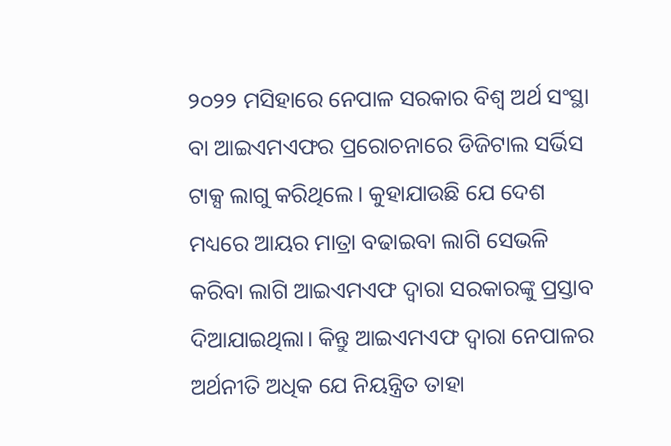୨୦୨୨ ମସିହାରେ ନେପାଳ ସରକାର ବିଶ୍ଵ ଅର୍ଥ ସଂସ୍ଥା ବା ଆଇଏମଏଫର ପ୍ରରୋଚନାରେ ଡିଜିଟାଲ ସର୍ଭିସ ଟାକ୍ସ ଲାଗୁ କରିଥିଲେ। କୁହାଯାଉଛି ଯେ ଦେଶ ମଧ୍ୟରେ ଆୟର ମାତ୍ରା ବଢାଇବା ଲାଗି ସେଭଳି କରିବା ଲାଗି ଆଇଏମଏଫ ଦ୍ଵାରା ସରକାରଙ୍କୁ ପ୍ରସ୍ତାବ ଦିଆଯାଇଥିଲା। କିନ୍ତୁ ଆଇଏମଏଫ ଦ୍ଵାରା ନେପାଳର ଅର୍ଥନୀତି ଅଧିକ ଯେ ନିୟନ୍ତ୍ରିତ ତାହା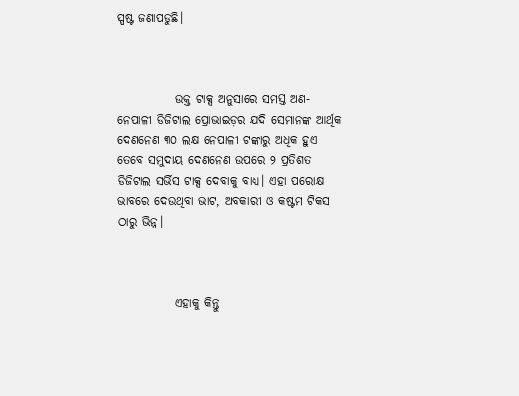ସ୍ପଷ୍ଟ ଜଣାପଡୁଛି।



            ଉକ୍ତ ଟାକ୍ସ ଅନୁସାରେ ସମସ୍ତ ଅଣ-ନେପାଳୀ ଡିଜିଟାଲ ପ୍ରୋଭାଇଡ଼ର ଯଦି ସେମାନଙ୍କ ଆର୍ଥିକ ଦେଣନେଣ ୩୦ ଲକ୍ଷ ନେପାଳୀ ଟଙ୍କାରୁ ଅଧିକ ହୁଏ ତେବେ ସମୁଦାୟ ଦେଣନେଣ ଉପରେ ୨ ପ୍ରତିଶତ  ଡିଜିଟାଲ ସର୍ଭିସ ଟାକ୍ସ ଦେବାକୁ ବାଧ୍ୟ। ଏହା ପରୋକ୍ଷ ଭାବରେ ଦେଉଥିବା ଭାଟ, ଅବକାରୀ ଓ କଷ୍ଟମ ଟିକସ ଠାରୁ ଭିନ୍ନ।



            ଏହାକୁ କିନ୍ତୁ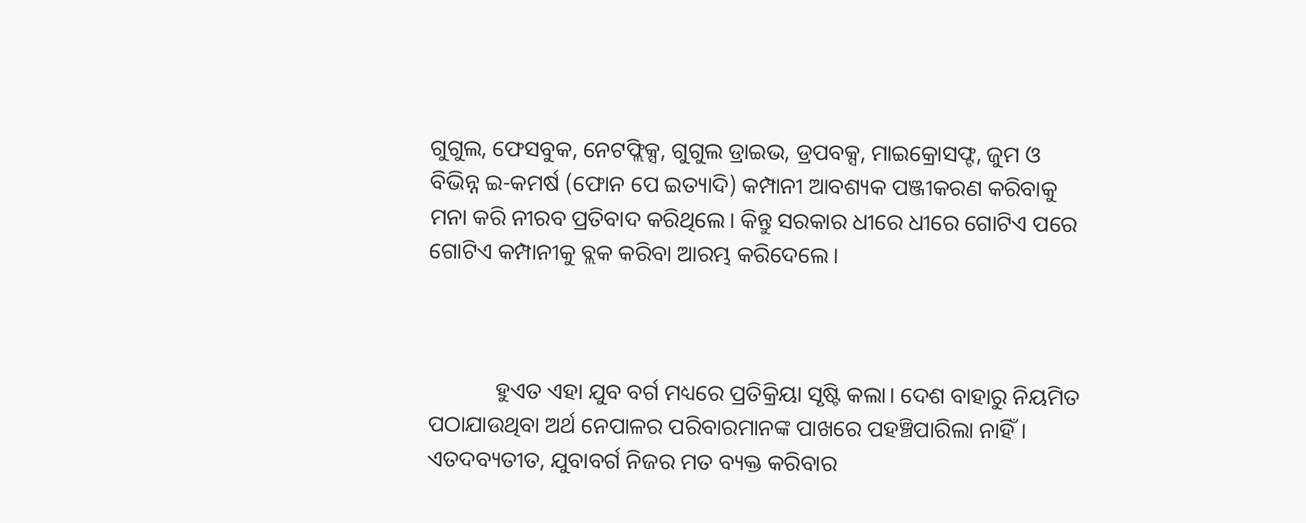ଗୁଗୁଲ, ଫେସବୁକ, ନେଟଫ୍ଲିକ୍ସ, ଗୁଗୁଲ ଡ୍ରାଇଭ, ଡ୍ରପବକ୍ସ, ମାଇକ୍ରୋସଫ୍ଟ, ଜୁମ ଓ ବିଭିନ୍ନ ଇ-କମର୍ଷ (ଫୋନ ପେ ଇତ୍ୟାଦି) କମ୍ପାନୀ ଆବଶ୍ୟକ ପଞ୍ଜୀକରଣ କରିବାକୁ ମନା କରି ନୀରବ ପ୍ରତିବାଦ କରିଥିଲେ। କିନ୍ତୁ ସରକାର ଧୀରେ ଧୀରେ ଗୋଟିଏ ପରେ ଗୋଟିଏ କମ୍ପାନୀକୁ ବ୍ଲକ କରିବା ଆରମ୍ଭ କରିଦେଲେ।



            ହୁଏତ ଏହା ଯୁବ ବର୍ଗ ମଧ୍ୟରେ ପ୍ରତିକ୍ରିୟା ସୃଷ୍ଟି କଲା। ଦେଶ ବାହାରୁ ନିୟମିତ ପଠାଯାଉଥିବା ଅର୍ଥ ନେପାଳର ପରିବାରମାନଙ୍କ ପାଖରେ ପହଞ୍ଚିପାରିଲା ନାହିଁ। ଏତଦବ୍ୟତୀତ, ଯୁବାବର୍ଗ ନିଜର ମତ ବ୍ୟକ୍ତ କରିବାର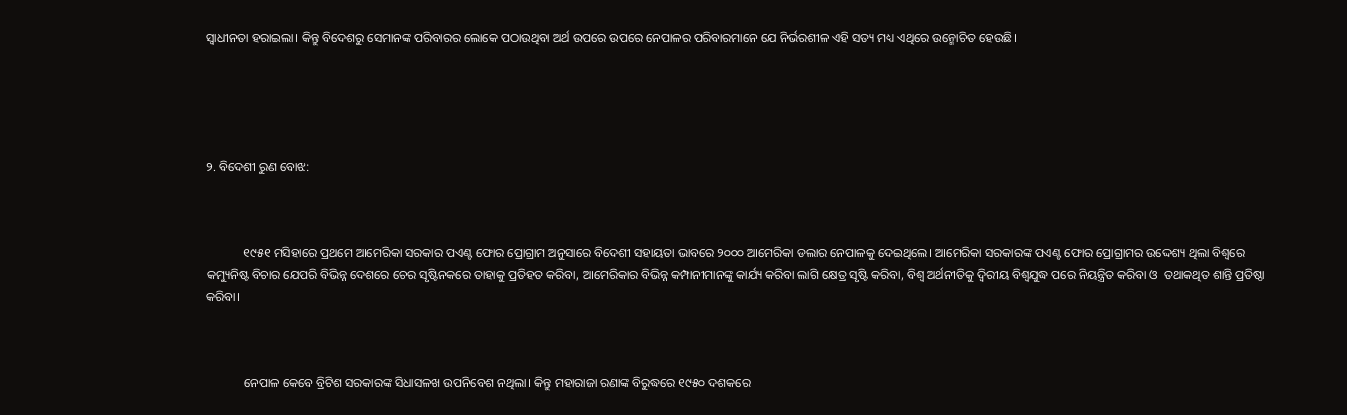ସ୍ଵାଧୀନତା ହରାଇଲା। କିନ୍ତୁ ବିଦେଶରୁ ସେମାନଙ୍କ ପରିବାରର ଲୋକେ ପଠାଉଥିବା ଅର୍ଥ ଉପରେ ଉପରେ ନେପାଳର ପରିବାରମାନେ ଯେ ନିର୍ଭରଶୀଳ ଏହି ସତ୍ୟ ମଧ୍ୟ ଏଥିରେ ଉନ୍ମୋଚିତ ହେଉଛି।





୨. ବିଦେଶୀ ରୁଣ ବୋଝ:



            ୧୯୫୧ ମସିହାରେ ପ୍ରଥମେ ଆମେରିକା ସରକାର ପଏଣ୍ଟ ଫୋର ପ୍ରୋଗ୍ରାମ ଅନୁସାରେ ବିଦେଶୀ ସହାୟତା ଭାବରେ ୨୦୦୦ ଆମେରିକା ଡଲାର ନେପାଳକୁ ଦେଇଥିଲେ। ଆମେରିକା ସରକାରଙ୍କ ପଏଣ୍ଟ ଫୋର ପ୍ରୋଗ୍ରାମର ଉଦ୍ଦେଶ୍ୟ ଥିଲା ବିଶ୍ବରେ କମ୍ୟୁନିଷ୍ଟ ବିଚାର ଯେପରି ବିଭିନ୍ନ ଦେଶରେ ଚେର ସୃଷ୍ଟିନକରେ ତାହାକୁ ପ୍ରତିହତ କରିବା, ଆମେରିକାର ବିଭିନ୍ନ କମ୍ପାନୀମାନଙ୍କୁ କାର୍ଯ୍ୟ କରିବା ଲାଗି କ୍ଷେତ୍ର ସୃଷ୍ଟି କରିବା, ବିଶ୍ଵ ଅର୍ଥନୀତିକୁ ଦ୍ଵିରୀୟ ବିଶ୍ଵଯୁଦ୍ଧ ପରେ ନିୟନ୍ତ୍ରିତ କରିବା ଓ  ତଥାକଥିତ ଶାନ୍ତି ପ୍ରତିଷ୍ଠା କରିବା।



            ନେପାଳ କେବେ ବ୍ରିଟିଶ ସରକାରଙ୍କ ସିଧାସଳଖ ଉପନିବେଶ ନଥିଲା। କିନ୍ତୁ ମହାରାଜା ରଣାଙ୍କ ବିରୁଦ୍ଧରେ ୧୯୫୦ ଦଶକରେ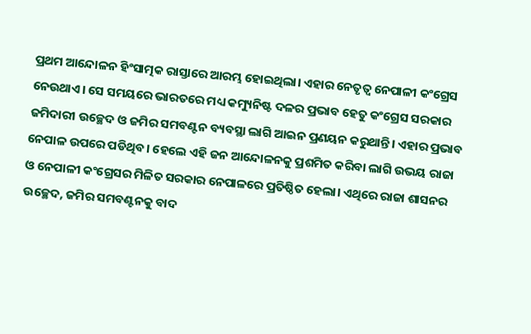ପ୍ରଥମ ଆନ୍ଦୋଳନ ହିଂସାତ୍ମକ ରାସ୍ତାରେ ଆରମ୍ଭ ହୋଇଥିଲା। ଏହାର ନେତୃତ୍ଵ ନେପାଳୀ କଂଗ୍ରେସ ନେଉଥାଏ। ସେ ସମୟରେ ଭାରତରେ ମଧ୍ୟ କମ୍ୟୁନିଷ୍ଟ ଦଳର ପ୍ରଭାବ ହେତୁ କଂଗ୍ରେସ ସରକାର ଜମିଦାରୀ ଉଚ୍ଛେଦ ଓ ଜମିର ସମବଣ୍ଟନ ବ୍ୟବସ୍ଥା ଲାଗି ଆଇନ ପ୍ରଣୟନ କରୁଥାନ୍ତି। ଏହାର ପ୍ରଭାବ ନେପାଳ ଉପରେ ପଡିଥିବ। ହେଲେ ଏହି ଜନ ଆନ୍ଦୋଳନକୁ ପ୍ରଶମିତ କରିବା ଲାଗି ଉଭୟ ରାଜା ଓ ନେପାଳୀ କଂଗ୍ରେସର ମିଳିତ ସରକାର ନେପାଳରେ ପ୍ରତିଷ୍ଠିତ ହେଲା। ଏଥିରେ ରାଜା ଶାସନର ଉଚ୍ଛେଦ, ଜମିର ସମବଣ୍ଟନକୁ ବାଦ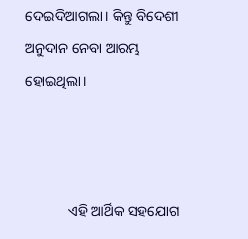ଦେଇଦିଆଗଲା। କିନ୍ତୁ ବିଦେଶୀ ଅନୁଦାନ ନେବା ଆରମ୍ଭ ହୋଇଥିଲା।



            ଏହି ଆର୍ଥିକ ସହଯୋଗ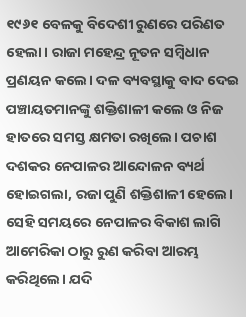୧୯୬୧ ବେଳକୁ ବିଦେଶୀ ରୁଣରେ ପରିଣତ ହେଲା। ରାଜା ମହେନ୍ଦ୍ର ନୂତନ ସମ୍ବିଧାନ ପ୍ରଣୟନ କଲେ। ଦଳ ବ୍ୟବସ୍ଥାକୁ ବାଦ ଦେଇ ପଞ୍ଚାୟତମାନଙ୍କୁ ଶକ୍ତିଶାଳୀ କଲେ ଓ ନିଜ ହାତରେ ସମସ୍ତ କ୍ଷମତା ରଖିଲେ। ପଚାଶ ଦଶକର ନେପାଳର ଆନ୍ଦୋଳନ ବ୍ୟର୍ଥ ହୋଇଗଲା, ରଜା ପୁଣି ଶକ୍ତିଶାଳୀ ହେଲେ। ସେହି ସମୟରେ ନେପାଳର ବିକାଶ ଲାଗି ଆମେରିକା ଠାରୁ ରୁଣ କରିବା ଆରମ୍ଭ କରିଥିଲେ। ଯଦି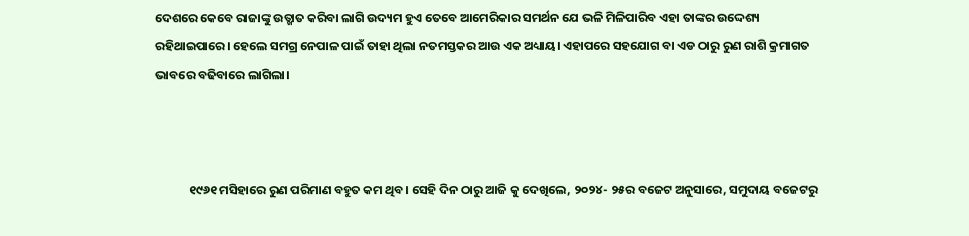ଦେଶରେ କେବେ ରାଜାଙ୍କୁ ଉତ୍ଖାତ କରିବା ଲାଗି ଉଦ୍ୟମ ହୁଏ ତେବେ ଆମେରିକାର ସମର୍ଥନ ଯେ ଭଳି ମିଳିପାରିବ ଏହା ତାଙ୍କର ଉଦ୍ଦେଶ୍ୟ ରହିଥାଇପାରେ। ହେଲେ ସମଗ୍ର ନେପାଳ ପାଇଁ ତାହା ଥିଲା ନତମସ୍ତକର ଆଉ ଏକ ଅଧ୍ୟାୟ। ଏହାପରେ ସହଯୋଗ ବା ଏଡ ଠାରୁ ରୁଣ ରାଶି କ୍ରମାଗତ ଭାବରେ ବଢିବାରେ ଲାଗିଲା।



            ୧୯୬୧ ମସିହାରେ ରୁଣ ପରିମାଣ ବହୁତ କମ ଥିବ। ସେହି ଦିନ ଠାରୁ ଆଜି କୁ ଦେଖିଲେ, ୨୦୨୪- ୨୫ର ବଜେଟ ଅନୁସାରେ, ସମୁଦାୟ ବଜେଟରୁ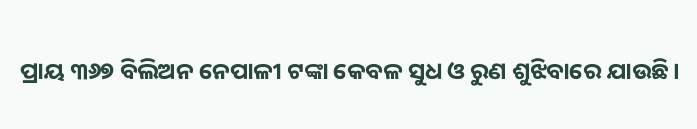ପ୍ରାୟ ୩୬୭ ବିଲିଅନ ନେପାଳୀ ଟଙ୍କା କେବଳ ସୁଧ ଓ ରୁଣ ଶୁଝିବାରେ ଯାଉଛି।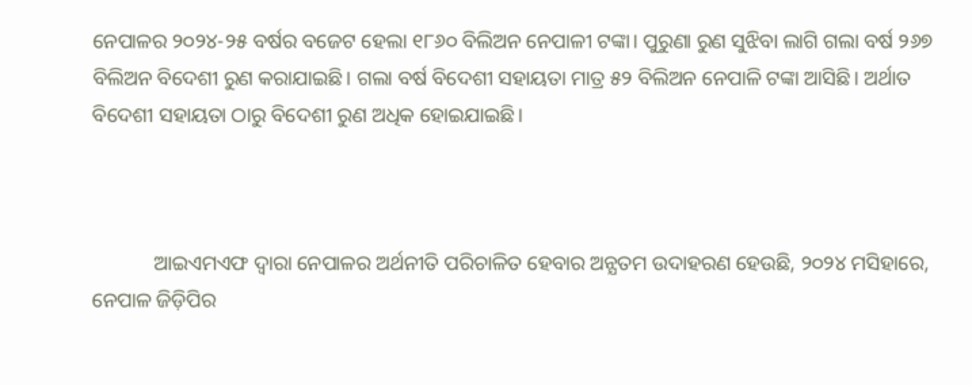ନେପାଳର ୨୦୨୪-୨୫ ବର୍ଷର ବଜେଟ ହେଲା ୧୮୬୦ ବିଲିଅନ ନେପାଳୀ ଟଙ୍କା। ପୁରୁଣା ରୁଣ ସୁଝିବା ଲାଗି ଗଲା ବର୍ଷ ୨୬୭ ବିଲିଅନ ବିଦେଶୀ ରୁଣ କରାଯାଇଛି। ଗଲା ବର୍ଷ ବିଦେଶୀ ସହାୟତା ମାତ୍ର ୫୨ ବିଲିଅନ ନେପାଳି ଟଙ୍କା ଆସିଛି। ଅର୍ଥାତ ବିଦେଶୀ ସହାୟତା ଠାରୁ ବିଦେଶୀ ରୁଣ ଅଧିକ ହୋଇଯାଇଛି।



            ଆଇଏମଏଫ ଦ୍ଵାରା ନେପାଳର ଅର୍ଥନୀତି ପରିଚାଳିତ ହେବାର ଅନ୍ଯତମ ଉଦାହରଣ ହେଉଛି, ୨୦୨୪ ମସିହାରେ, ନେପାଳ ଜିଡ଼ିପିର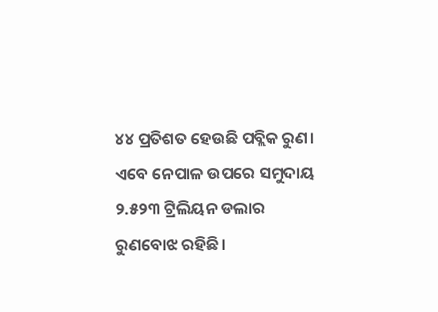୪୪ ପ୍ରତିଶତ ହେଉଛି ପବ୍ଲିକ ରୁଣ। ଏବେ ନେପାଳ ଉପରେ ସମୁଦାୟ ୨.୫୨୩ ଟ୍ରିଲିୟନ ଡଲାର ରୁଣବୋଝ ରହିଛି।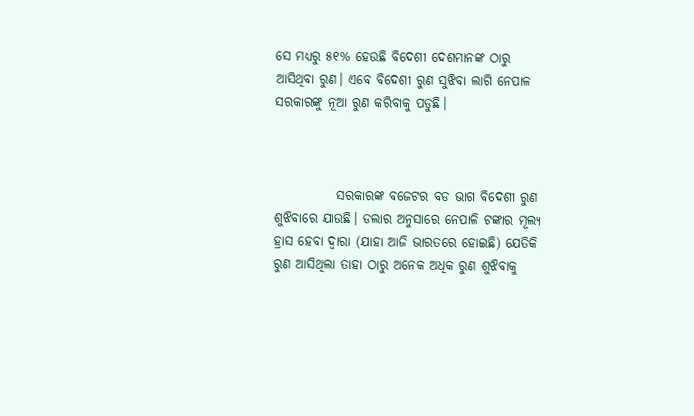ସେ ମଧ୍ୟରୁ ୫୧% ହେଉଛି ବିଦେଶୀ ଦେଶମାନଙ୍କ ଠାରୁ ଆସିଥିବା ରୁଣ। ଏବେ ବିଦେଶୀ ରୁଣ ସୁଝିବା ଲାଗି ନେପାଳ ସରକାରଙ୍କୁ ନୂଆ ରୁଣ କରିବାକୁ ପଡୁଛି।



            ସରକାରଙ୍କ ବଜେଟର ବଡ ଭାଗ ବିଦେଶୀ ରୁଣ ଶୁଝିବାରେ ଯାଉଛି। ଡଲାର ଅନୁସାରେ ନେପାଳି ଟଙ୍କାର ମୂଲ୍ୟ ହ୍ରାସ ହେବା ଦ୍ଵାରା (ଯାହା ଆଜି ଭାରତରେ ହୋଇଛି) ଯେତିକି ରୁଣ ଆସିଥିଲା ତାହା ଠାରୁ ଅନେକ ଅଧିକ ରୁଣ ଶୁଝିବାକୁ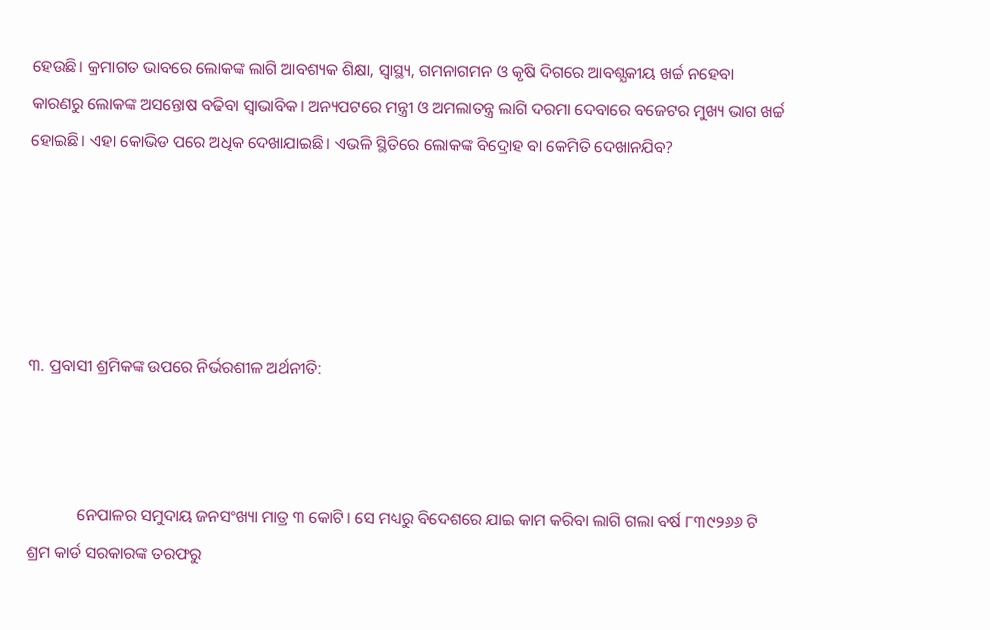ହେଉଛି। କ୍ରମାଗତ ଭାବରେ ଲୋକଙ୍କ ଲାଗି ଆବଶ୍ୟକ ଶିକ୍ଷା, ସ୍ୱାସ୍ଥ୍ୟ, ଗମନାଗମନ ଓ କୃଷି ଦିଗରେ ଆବଶ୍ଯକୀୟ ଖର୍ଚ୍ଚ ନହେବା କାରଣରୁ ଲୋକଙ୍କ ଅସନ୍ତୋଷ ବଢିବା ସ୍ଵାଭାବିକ। ଅନ୍ୟପଟରେ ମନ୍ତ୍ରୀ ଓ ଅମଲାତନ୍ତ୍ର ଲାଗି ଦରମା ଦେବାରେ ବଜେଟର ମୁଖ୍ୟ ଭାଗ ଖର୍ଚ୍ଚ ହୋଇଛି। ଏହା କୋଭିଡ ପରେ ଅଧିକ ଦେଖାଯାଇଛି। ଏଭଳି ସ୍ଥିତିରେ ଲୋକଙ୍କ ବିଦ୍ରୋହ ବା କେମିତି ଦେଖାନଯିବ?





୩. ପ୍ରବାସୀ ଶ୍ରମିକଙ୍କ ଉପରେ ନିର୍ଭରଶୀଳ ଅର୍ଥନୀତି:



            ନେପାଳର ସମୁଦାୟ ଜନସଂଖ୍ୟା ମାତ୍ର ୩ କୋଟି। ସେ ମଧ୍ୟରୁ ବିଦେଶରେ ଯାଇ କାମ କରିବା ଲାଗି ଗଲା ବର୍ଷ ୮୩୯୨୬୬ ଟି ଶ୍ରମ କାର୍ଡ ସରକାରଙ୍କ ତରଫରୁ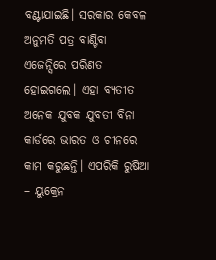ବଣ୍ଟାଯାଇଛି। ସରକାର କେବଳ ଅନୁମତି ପତ୍ର ବାଣ୍ଟିବା ଏଜେନ୍ସିରେ ପରିଣତ ହୋଇଗଲେ। ଏହା ବ୍ଯତୀତ ଅନେକ ଯୁବକ ଯୁବତୀ ବିନା କାର୍ଡରେ ଭାରତ ଓ ଚୀନରେ କାମ କରୁଛନ୍ତି। ଏପରିକି ରୁଷିଆ – ୟୁକ୍ରେନ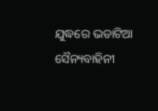ଯୁଦ୍ଧରେ ଭଡାଟିଆ ସୈନ୍ୟବାହିନୀ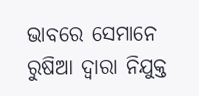ଭାବରେ ସେମାନେ ରୁଷିଆ ଦ୍ଵାରା ନିଯୁକ୍ତ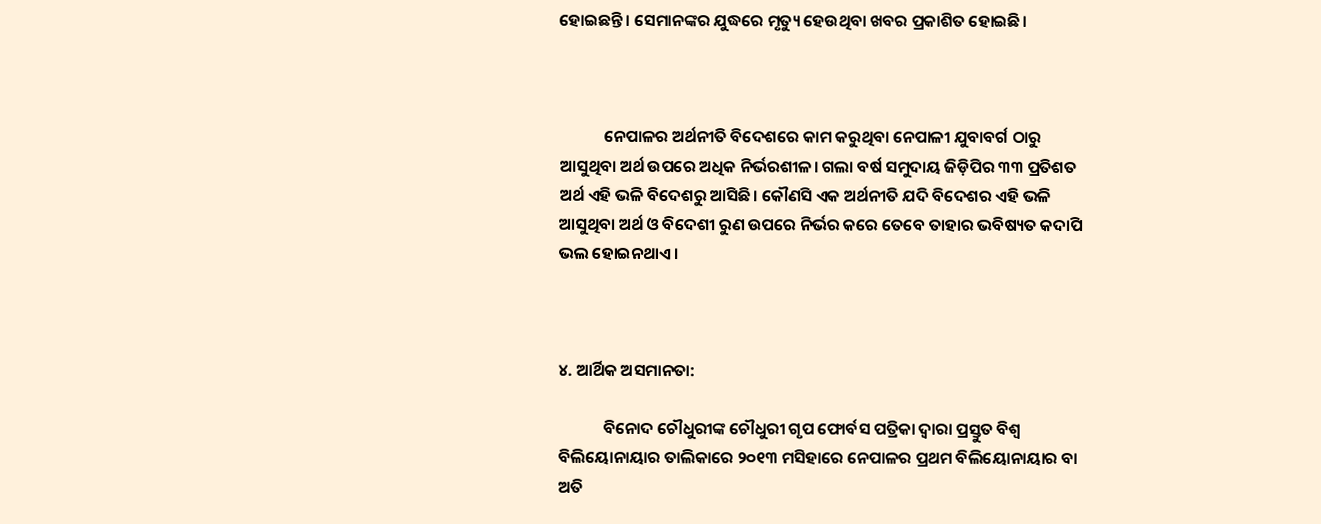ହୋଇଛନ୍ତି। ସେମାନଙ୍କର ଯୁଦ୍ଧରେ ମୃତ୍ୟୁ ହେଉଥିବା ଖବର ପ୍ରକାଶିତ ହୋଇଛି।



            ନେପାଳର ଅର୍ଥନୀତି ବିଦେଶରେ କାମ କରୁଥିବା ନେପାଳୀ ଯୁବାବର୍ଗ ଠାରୁ ଆସୁଥିବା ଅର୍ଥ ଉପରେ ଅଧିକ ନିର୍ଭରଶୀଳ। ଗଲା ବର୍ଷ ସମୁଦାୟ ଜିଡ଼ିପିର ୩୩ ପ୍ରତିଶତ ଅର୍ଥ ଏହି ଭଳି ବିଦେଶରୁ ଆସିଛି। କୌଣସି ଏକ ଅର୍ଥନୀତି ଯଦି ବିଦେଶର ଏହି ଭଳି ଆସୁଥିବା ଅର୍ଥ ଓ ବିଦେଶୀ ରୁଣ ଉପରେ ନିର୍ଭର କରେ ତେବେ ତାହାର ଭବିଷ୍ୟତ କଦାପି ଭଲ ହୋଇନଥାଏ।



୪. ଆର୍ଥିକ ଅସମାନତା:

            ବିନୋଦ ଚୌଧୁରୀଙ୍କ ଚୌଧୁରୀ ଗୃପ ଫୋର୍ବସ ପତ୍ରିକା ଦ୍ଵାରା ପ୍ରସ୍ତୁତ ବିଶ୍ଵ ବିଲିୟୋନାୟାର ତାଲିକାରେ ୨୦୧୩ ମସିହାରେ ନେପାଳର ପ୍ରଥମ ବିଲିୟୋନାୟାର ବା ଅତି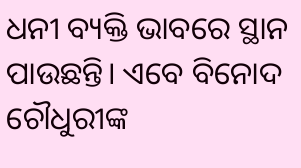ଧନୀ ବ୍ୟକ୍ତି ଭାବରେ ସ୍ଥାନ ପାଉଛନ୍ତି। ଏବେ ବିନୋଦ ଚୌଧୁରୀଙ୍କ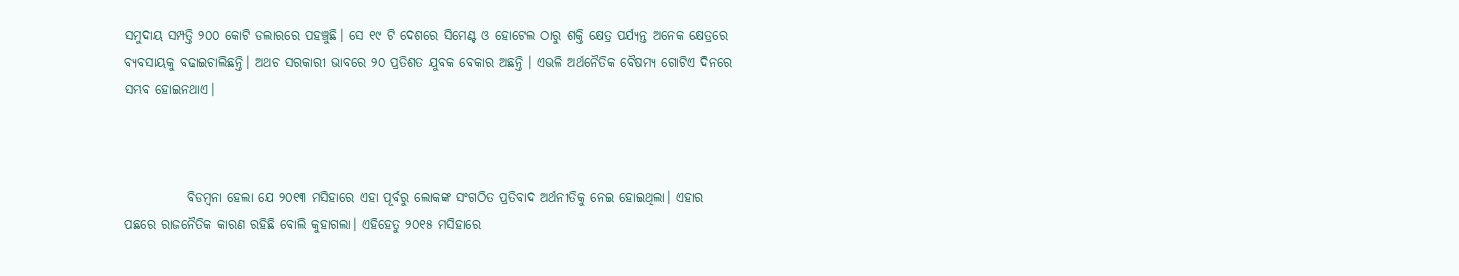ସମୁଦାୟ ସମ୍ପତ୍ତି ୨୦୦ କୋଟି ଡଲାରରେ ପହଞ୍ଚୁଛି। ସେ ୧୯ ଟି ଦେଶରେ ସିମେଣ୍ଟ ଓ ହୋଟେଲ ଠାରୁ ଶକ୍ତି କ୍ଷେତ୍ର ପର୍ଯ୍ୟନ୍ତ ଅନେକ କ୍ଷେତ୍ରରେ ବ୍ୟବସାୟକୁ ବଢାଇଚାଲିଛନ୍ତି। ଅଥଚ ସରକାରୀ ଭାବରେ ୨୦ ପ୍ରତିଶତ ଯୁବକ ବେକାର ଅଛନ୍ତି । ଏଭଳି ଅର୍ଥନୈତିକ ବୈଷମ୍ୟ ଗୋଟିଏ ଦିନରେ ସମ୍ଭବ ହୋଇନଥାଏ।



            ବିଡମ୍ବନା ହେଲା ଯେ ୨୦୧୩ ମସିହାରେ ଏହା ପୂର୍ବରୁ ଲୋକଙ୍କ ସଂଗଠିତ ପ୍ରତିବାଦ ଅର୍ଥନୀତିକୁ ନେଇ ହୋଇଥିଲା। ଏହାର ପଛରେ ରାଜନୈତିକ କାରଣ ରହିଛି ବୋଲି କୁହାଗଲା। ଏହିହେତୁ ୨୦୧୫ ମସିହାରେ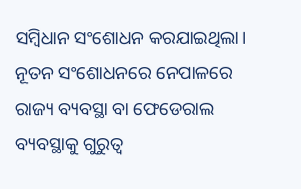ସମ୍ବିଧାନ ସଂଶୋଧନ କରଯାଇଥିଲା। ନୂତନ ସଂଶୋଧନରେ ନେପାଳରେ ରାଜ୍ୟ ବ୍ୟବସ୍ଥା ବା ଫେଡେରାଲ ବ୍ୟବସ୍ଥାକୁ ଗୁରୁତ୍ଵ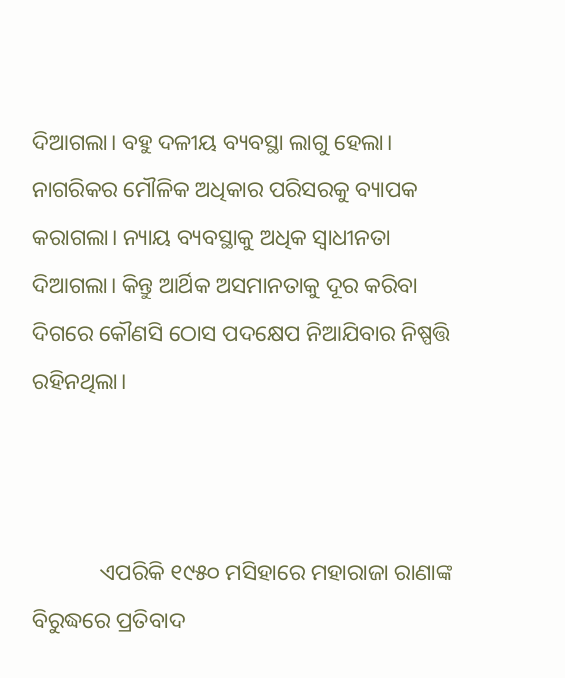ଦିଆଗଲା। ବହୁ ଦଳୀୟ ବ୍ୟବସ୍ଥା ଲାଗୁ ହେଲା। ନାଗରିକର ମୌଳିକ ଅଧିକାର ପରିସରକୁ ବ୍ୟାପକ କରାଗଲା। ନ୍ୟାୟ ବ୍ୟବସ୍ଥାକୁ ଅଧିକ ସ୍ଵାଧୀନତା ଦିଆଗଲା। କିନ୍ତୁ ଆର୍ଥିକ ଅସମାନତାକୁ ଦୂର କରିବା ଦିଗରେ କୌଣସି ଠୋସ ପଦକ୍ଷେପ ନିଆଯିବାର ନିଷ୍ପତ୍ତି ରହିନଥିଲା।



            ଏପରିକି ୧୯୫୦ ମସିହାରେ ମହାରାଜା ରାଣାଙ୍କ ବିରୁଦ୍ଧରେ ପ୍ରତିବାଦ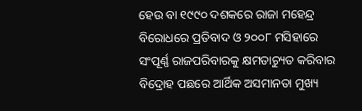ହେଉ ବା ୧୯୯୦ ଦଶକରେ ରାଜା ମହେନ୍ଦ୍ର ବିରୋଧରେ ପ୍ରତିବାଦ ଓ ୨୦୦୮ ମସିହାରେ ସଂପୂର୍ଣ୍ଣ ରାଜପରିବାରକୁ କ୍ଷମତାଚ୍ୟୁତ କରିବାର ବିଦ୍ରୋହ ପଛରେ ଆର୍ଥିକ ଅସମାନତା ମୁଖ୍ୟ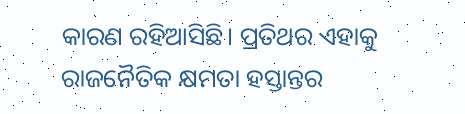କାରଣ ରହିଆସିଛି। ପ୍ରତିଥର ଏହାକୁ ରାଜନୈତିକ କ୍ଷମତା ହସ୍ତାନ୍ତର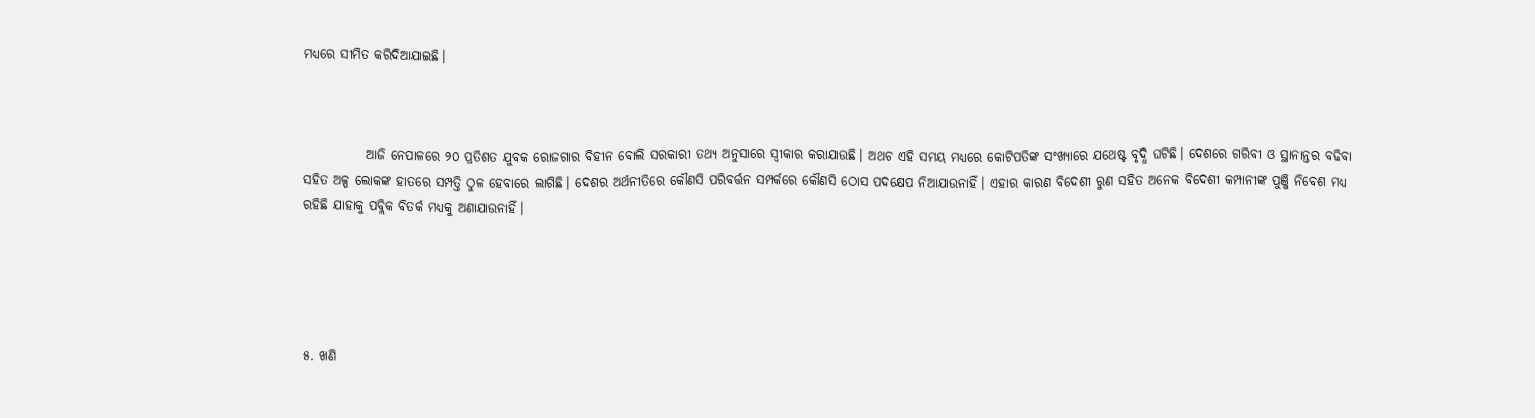ମଧ୍ୟରେ ସୀମିତ କରିଦିଆଯାଇଛି।



            ଆଜି ନେପାଳରେ ୨୦ ପ୍ରତିଶତ ଯୁବକ ରୋଜଗାର ବିହୀନ ବୋଲି ସରକାରୀ ତଥ୍ୟ ଅନୁସାରେ ସ୍ଵୀକାର କରାଯାଉଛି। ଅଥଚ ଏହି ସମୟ ମଧ୍ୟରେ କୋଟିପତିଙ୍କ ସଂଖ୍ୟାରେ ଯଥେଷ୍ଟ ବୃଦ୍ଧି ଘଟିଛି। ଦେଶରେ ଗରିବୀ ଓ ସ୍ଥାନାନ୍ତର ବଢିବା ସହିତ ଅଳ୍ପ ଲୋକଙ୍କ ହାତରେ ସମ୍ପତ୍ତି ଠୁଳ ହେବାରେ ଲାଗିଛି। ଦେଶର ଅର୍ଥନୀତିରେ କୌଣସି ପରିବର୍ତ୍ତନ ସମ୍ପର୍କରେ କୌଣସି ଠୋସ ପଦକ୍ଷେପ ନିଆଯାଉନାହିଁ। ଏହାର କାରଣ ବିଦେଶୀ ରୁଣ ସହିତ ଅନେକ ବିଦେଶୀ କମ୍ପାନୀଙ୍କ ପୁଞ୍ଜି ନିବେଶ ମଧ୍ୟ ରହିଛି ଯାହାକୁ ପବ୍ଲିକ ବିତର୍କ ମଧ୍ୟକୁ ଅଣାଯାଉନାହିଁ।





୫. ଖଣି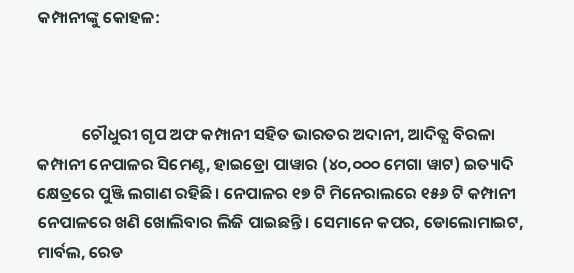କମ୍ପାନୀଙ୍କୁ କୋହଳ:



            ଚୌଧୁରୀ ଗୃପ ଅଫ କମ୍ପାନୀ ସହିତ ଭାରତର ଅଦାନୀ, ଆଦିତ୍ଯ ବିରଳା କମ୍ପାନୀ ନେପାଳର ସିମେଣ୍ଟ, ହାଇଡ୍ରୋ ପାୱାର (୪୦,୦୦୦ ମେଗା ୱାଟ) ଇତ୍ୟାଦି କ୍ଷେତ୍ରରେ ପୁଞ୍ଜି ଲଗାଣ ରହିଛି। ନେପାଳର ୧୭ ଟି ମିନେରାଲରେ ୧୫୬ ଟି କମ୍ପାନୀ ନେପାଳରେ ଖଣି ଖୋଲିବାର ଲିଜି ପାଇଛନ୍ତି। ସେମାନେ କପର, ଡୋଲୋମାଇଟ, ମାର୍ବଲ, ରେଡ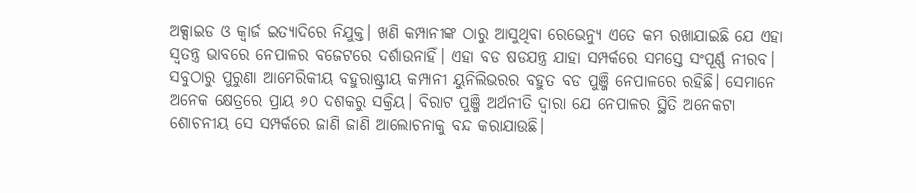ଅକ୍ସାଇଡ ଓ କ୍ଵାର୍ଜ ଇତ୍ୟାଦିରେ ନିଯୁକ୍ତ। ଖଣି କମ୍ପାନୀଙ୍କ ଠାରୁ ଆସୁଥିବା ରେଭେନ୍ୟୁ ଏତେ କମ ରଖାଯାଇଛି ଯେ ଏହା ସ୍ଵତନ୍ତ୍ର ଭାବରେ ନେପାଳର ବଜେଟରେ ଦର୍ଶାଉନାହିଁ। ଏହା ବଡ ଷଡଯନ୍ତ୍ର ଯାହା ସମ୍ପର୍କରେ ସମସ୍ତେ ସଂପୂର୍ଣ୍ଣ ନୀରବ। ସବୁଠାରୁ ପୁରୁଣା ଆମେରିକୀୟ ବହୁରାଷ୍ଟ୍ରୀୟ କମ୍ପାନୀ ୟୁନିଲିଭରର ବହୁତ ବଡ ପୁଞ୍ଜି ନେପାଳରେ ରହିଛି। ସେମାନେ ଅନେକ କ୍ଷେତ୍ରରେ ପ୍ରାୟ ୬୦ ଦଶକରୁ ସକ୍ରିୟ। ବିରାଟ ପୁଞ୍ଜି ଅର୍ଥନୀତି ଦ୍ଵାରା ଯେ ନେପାଳର ସ୍ଥିତି ଅନେକଟା ଶୋଚନୀୟ ସେ ସମ୍ପର୍କରେ ଜାଣି ଜାଣି ଆଲୋଚନାକୁ ବନ୍ଦ କରାଯାଉଛି।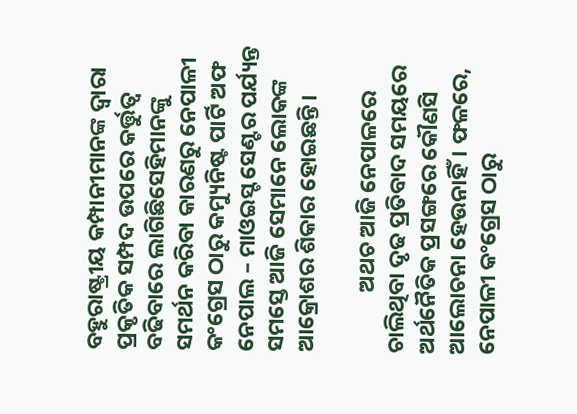ବହୁରାଷ୍ଟ୍ରୀୟ କମ୍ପାନୀମାନଙ୍କ ଦ୍ଵାରା ପ୍ରକୃତିକ ସମ୍ପଦ ଉପରେ କର୍ତ୍ତୁତ୍ଵ ବଢିବାରେ ଲାଗିଛିସେହିମାନଙ୍କୁ ସମର୍ଥନ କରିବା କାରଣରୁ ନେପାଳୀ କଂଗ୍ରେସ ଠାରୁ କମ୍ୟୁନିଷ୍ଟ ପାର୍ଟି ଅଫ ନେପାଲ – ମାଓଇସ୍ଟ ସେଣ୍ଟର ପର୍ଯ୍ୟନ୍ତ ସମସ୍ତେ ଆଜି ସେମାନେ ଲୋକଙ୍କ ଆକ୍ରୋଶର ଶିକାର ହୋଇଛନ୍ତି।

            ଅଥଚ ଆଜି ନେପାଳରେ ଚାଲିଥିବା ଦୃଢ ପ୍ରତିବାଦ ସମୟରେ ଅର୍ଥନୈତିକ ପ୍ରସଙ୍ଗରେ କୌଣସି ଆଲୋଚନା ହେଉନାହିଁ। ଫଳରେ, ନେପାଳୀ କଂଗ୍ରେସ ଠାରୁ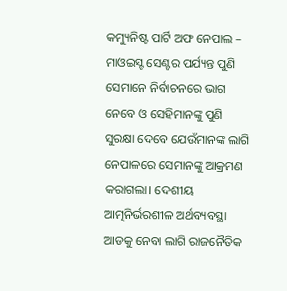କମ୍ୟୁନିଷ୍ଟ ପାର୍ଟି ଅଫ ନେପାଲ – ମାଓଇସ୍ଟ ସେଣ୍ଟର ପର୍ଯ୍ୟନ୍ତ ପୁଣି ସେମାନେ ନିର୍ବାଚନରେ ଭାଗ ନେବେ ଓ ସେହିମାନଙ୍କୁ ପୁଣି ସୁରକ୍ଷା ଦେବେ ଯେଉଁମାନଙ୍କ ଲାଗି ନେପାଳରେ ସେମାନଙ୍କୁ ଆକ୍ରମଣ କରାଗଲା। ଦେଶୀୟ ଆତ୍ମନିର୍ଭରଶୀଳ ଅର୍ଥବ୍ୟବସ୍ଥା ଆଡକୁ ନେବା ଲାଗି ରାଜନୈତିକ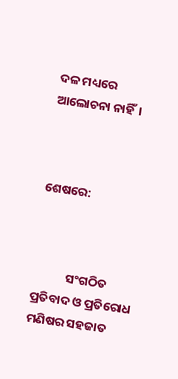ଦଳ ମଧ୍ୟରେ ଆଲୋଚନା ନାହିଁ।



ଶେଷରେ:



            ସଂଗଠିତ ପ୍ରତିବାଦ ଓ ପ୍ରତିରୋଧ ମଣିଷର ସହଜାତ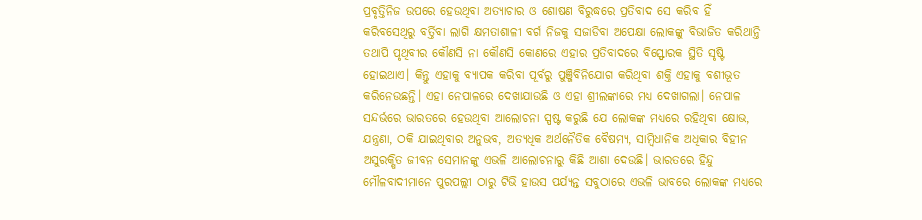ପ୍ରବୃତ୍ତିନିଜ ଉପରେ ହେଉଥିବା ଅତ୍ୟାଚାର ଓ ଶୋଷଣ ବିରୁଦ୍ଧରେ ପ୍ରତିବାଦ ସେ କରିବ ହିଁ କରିବସେଥିରୁ ବର୍ତ୍ତିବା ଲାଗି କ୍ଷମତାଶାଳୀ ବର୍ଗ ନିଜକୁ ସଜାଡିବା ଅପେକ୍ଷା ଲୋକଙ୍କୁ ବିଭାଜିତ କରିଥାନ୍ତି ତଥାପି ପୃଥିବୀର କୌଣସି ନା କୌଣସି କୋଣରେ ଏହାର ପ୍ରତିବାଦରେ ବିସ୍ଫୋରକ ସ୍ଥିତି ସୃଷ୍ଟି ହୋଇଥାଏ। କିନ୍ତୁ ଏହାକୁ ବ୍ୟାପକ କରିବା ପୂର୍ବରୁ ପୁଞ୍ଜିବିନିଯୋଗ କରିଥିବା ଶକ୍ତି ଏହାକୁ ବଶୀଭୂତ କରିନେଉଛନ୍ତି। ଏହା ନେପାଳରେ ଦେଖାଯାଉଛି ଓ ଏହା ଶ୍ରୀଲଙ୍କାରେ ମଧ୍ୟ ଦେଖାଗଲା। ନେପାଳ ସନ୍ଦର୍ଭରେ ଭାରତରେ ହେଉଥିବା ଆଲୋଚନା ସ୍ପଷ୍ଟ କରୁଛି ଯେ ଲୋକଙ୍କ ମଧ୍ୟରେ ରହିଥିବା କ୍ଷୋଭ, ଯନ୍ତ୍ରଣା, ଠକି ଯାଇଥିବାର ଅନୁଭବ, ଅତ୍ୟଧିକ ଅର୍ଥନୈତିକ ବୈଷମ୍ୟ, ସାମ୍ବିଧାନିକ ଅଧିକାର ବିହୀନ ଅସୁରକ୍ଷିତ ଜୀବନ ସେମାନଙ୍କୁ ଏଭଳି ଆଲୋଚନାରୁ କିଛି ଆଶା ଦେଉଛି। ଭାରତରେ ହିନ୍ଦୁ ମୌଳବାଦୀମାନେ ପୁରପଲ୍ଲୀ ଠାରୁ ଟିଭି ହାଉସ ପର୍ଯ୍ୟନ୍ତ ସବୁଠାରେ ଏଭଳି ଭାବରେ ଲୋକଙ୍କ ମଧ୍ୟରେ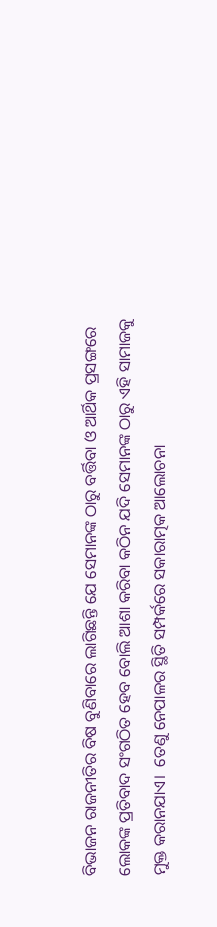ବିଭାଜନ ରାଜନୀତିର ବିଷ ବୁଣିବାରେ ଲାଗିଛନ୍ତି ଯେ ସେମାନଙ୍କ ଠାରୁ ବର୍ତ୍ତିବା ଓ ଆର୍ଥିକ ପ୍ରସଙ୍ଗରେ ଲୋକଙ୍କ ପ୍ରତିବାଦ ସଂଗଠିତ ହେବ ବୋଲି ଆଶା କରିବା କଠିନ ଯଦି ସେମାନଙ୍କ ଠାରୁ ଏହି ସାମାଜକୁ ମୁକ୍ତ କରାନଯାଏ।  ତେଣୁ ନେପାଳର ସ୍ଥିତି ସମ୍ପର୍କରେ ସକାରାତ୍ମକ ଆଲୋଚନା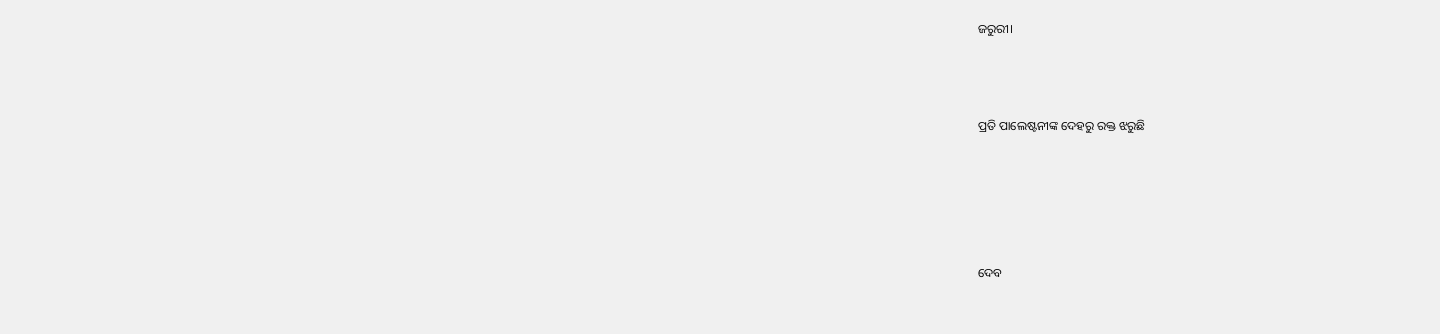ଜରୁରୀ।



ପ୍ରତି ପାଲେଷ୍ଟନୀଙ୍କ ଦେହରୁ ରକ୍ତ ଝରୁଛି





ଦେବ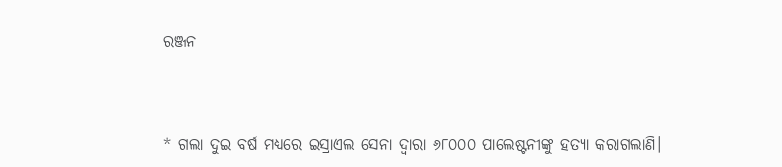ରଞ୍ଜନ



* ଗଲା ଦୁଇ ବର୍ଷ ମଧ୍ୟରେ ଇସ୍ରାଏଲ ସେନା ଦ୍ଵାରା ୬୮୦୦୦ ପାଲେଷ୍ଟନୀଙ୍କୁ ହତ୍ୟା କରାଗଲାଣି।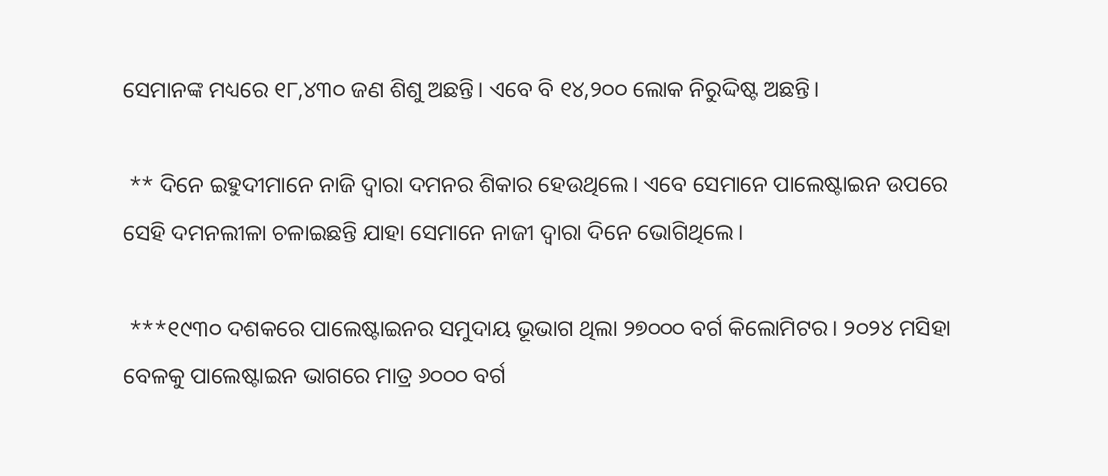ସେମାନଙ୍କ ମଧ୍ୟରେ ୧୮,୪୩୦ ଜଣ ଶିଶୁ ଅଛନ୍ତି। ଏବେ ବି ୧୪,୨୦୦ ଲୋକ ନିରୁଦ୍ଦିଷ୍ଟ ଅଛନ୍ତି।

 ** ଦିନେ ଇହୁଦୀମାନେ ନାଜି ଦ୍ଵାରା ଦମନର ଶିକାର ହେଉଥିଲେ। ଏବେ ସେମାନେ ପାଲେଷ୍ଟାଇନ ଉପରେ ସେହି ଦମନଲୀଳା ଚଳାଇଛନ୍ତି ଯାହା ସେମାନେ ନାଜୀ ଦ୍ଵାରା ଦିନେ ଭୋଗିଥିଲେ।

 ***୧୯୩୦ ଦଶକରେ ପାଲେଷ୍ଟାଇନର ସମୁଦାୟ ଭୂଭାଗ ଥିଲା ୨୭୦୦୦ ବର୍ଗ କିଲୋମିଟର। ୨୦୨୪ ମସିହା ବେଳକୁ ପାଲେଷ୍ଟାଇନ ଭାଗରେ ମାତ୍ର ୬୦୦୦ ବର୍ଗ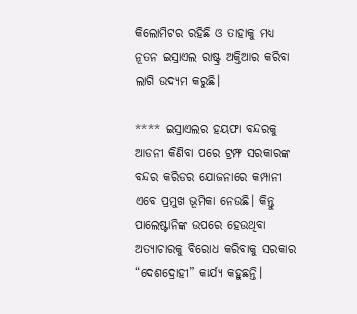କିଲୋମିଟର ରହିଛି ଓ ତାହାକୁ ମଧ୍ୟ ନୂତନ ଇସ୍ରାଏଲ ରାଷ୍ଟ୍ର ଅକ୍ତିଆର କରିବା ଲାଗି ଉଦ୍ୟମ କରୁଛି।

**** ଇସ୍ରାଏଲର ହୟଫା ବନ୍ଦରକୁ ଆଡନୀ କିଣିବା ପରେ ଟ୍ରମ୍ଫ ସରକାରଙ୍କ ବନ୍ଦର କରିଡର ଯୋଜନାରେ କମ୍ପାନୀ ଏବେ ପ୍ରମୁଖ ଭୂମିକା ନେଉଛି। କିନ୍ତୁ ପାଲେଷ୍ଟାନିଙ୍କ ଉପରେ ହେଉଥିବା ଅତ୍ୟାଚାରକୁ ବିରୋଧ କରିବାକୁ ସରକାର “ଦେଶଦ୍ରୋହୀ” କାର୍ଯ୍ୟ କହୁଛନ୍ତି।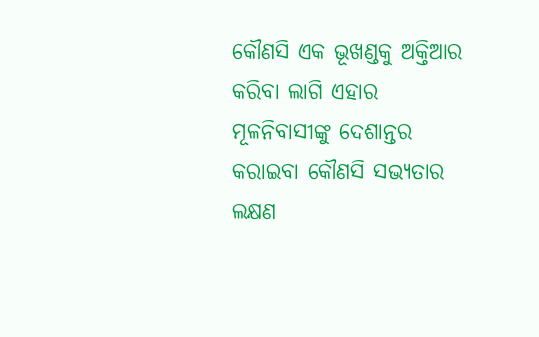କୌଣସି ଏକ ଭୂଖଣ୍ଡକୁ ଅକ୍ତିଆର କରିବା ଲାଗି ଏହାର ମୂଳନିବାସୀଙ୍କୁ ଦେଶାନ୍ତର କରାଇବା କୌଣସି ସଭ୍ୟତାର ଲକ୍ଷଣ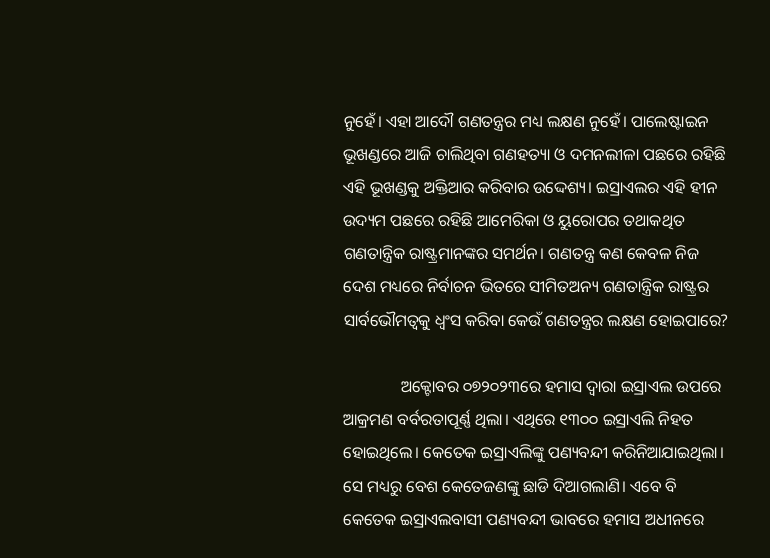ନୁହେଁ। ଏହା ଆଦୌ ଗଣତନ୍ତ୍ରର ମଧ୍ୟ ଲକ୍ଷଣ ନୁହେଁ। ପାଲେଷ୍ଟାଇନ ଭୂଖଣ୍ଡରେ ଆଜି ଚାଲିଥିବା ଗଣହତ୍ୟା ଓ ଦମନଲୀଳା ପଛରେ ରହିଛି ଏହି ଭୂଖଣ୍ଡକୁ ଅକ୍ତିଆର କରିବାର ଉଦ୍ଦେଶ୍ୟ। ଇସ୍ରାଏଲର ଏହି ହୀନ ଉଦ୍ୟମ ପଛରେ ରହିଛି ଆମେରିକା ଓ ୟୁରୋପର ତଥାକଥିତ ଗଣତାନ୍ତ୍ରିକ ରାଷ୍ଟ୍ରମାନଙ୍କର ସମର୍ଥନ। ଗଣତନ୍ତ୍ର କଣ କେବଳ ନିଜ ଦେଶ ମଧ୍ୟରେ ନିର୍ବାଚନ ଭିତରେ ସୀମିତଅନ୍ୟ ଗଣତାନ୍ତ୍ରିକ ରାଷ୍ଟ୍ରର ସାର୍ବଭୌମତ୍ଵକୁ ଧ୍ଵଂସ କରିବା କେଉଁ ଗଣତନ୍ତ୍ରର ଲକ୍ଷଣ ହୋଇପାରେ?

              ଅକ୍ଟୋବର ୦୭୨୦୨୩ରେ ହମାସ ଦ୍ଵାରା ଇସ୍ରାଏଲ ଉପରେ ଆକ୍ରମଣ ବର୍ବରତାପୂର୍ଣ୍ଣ ଥିଲା। ଏଥିରେ ୧୩୦୦ ଇସ୍ରାଏଲି ନିହତ ହୋଇଥିଲେ। କେତେକ ଇସ୍ରାଏଲିଙ୍କୁ ପଣ୍ୟବନ୍ଦୀ କରିନିଆଯାଇଥିଲା। ସେ ମଧ୍ୟରୁ ବେଶ କେତେଜଣଙ୍କୁ ଛାଡି ଦିଆଗଲାଣି। ଏବେ ବି କେତେକ ଇସ୍ରାଏଲବାସୀ ପଣ୍ୟବନ୍ଦୀ ଭାବରେ ହମାସ ଅଧୀନରେ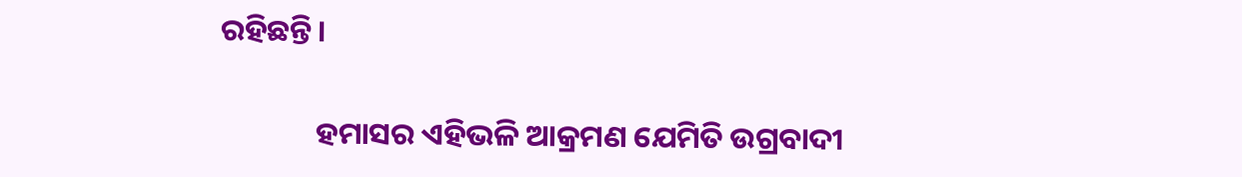ରହିଛନ୍ତି।

              ହମାସର ଏହିଭଳି ଆକ୍ରମଣ ଯେମିତି ଉଗ୍ରବାଦୀ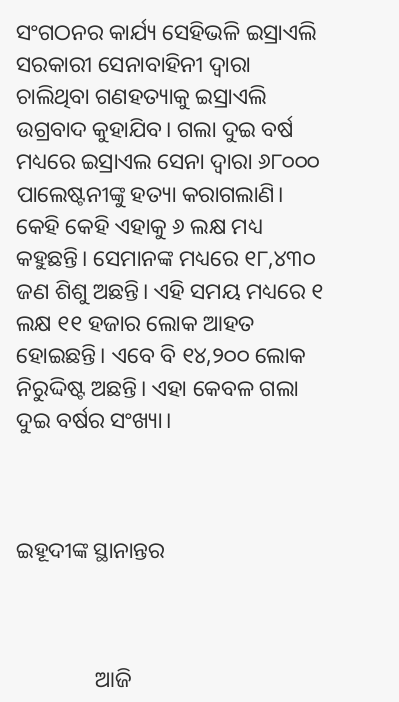ସଂଗଠନର କାର୍ଯ୍ୟ ସେହିଭଳି ଇସ୍ରାଏଲି ସରକାରୀ ସେନାବାହିନୀ ଦ୍ଵାରା ଚାଲିଥିବା ଗଣହତ୍ୟାକୁ ଇସ୍ରାଏଲି ଉଗ୍ରବାଦ କୁହାଯିବ। ଗଲା ଦୁଇ ବର୍ଷ ମଧ୍ୟରେ ଇସ୍ରାଏଲ ସେନା ଦ୍ଵାରା ୬୮୦୦୦ ପାଲେଷ୍ଟନୀଙ୍କୁ ହତ୍ୟା କରାଗଲାଣି। କେହି କେହି ଏହାକୁ ୬ ଲକ୍ଷ ମଧ୍ୟ କହୁଛନ୍ତି। ସେମାନଙ୍କ ମଧ୍ୟରେ ୧୮,୪୩୦ ଜଣ ଶିଶୁ ଅଛନ୍ତି। ଏହି ସମୟ ମଧ୍ୟରେ ୧ ଲକ୍ଷ ୧୧ ହଜାର ଲୋକ ଆହତ ହୋଇଛନ୍ତି। ଏବେ ବି ୧୪,୨୦୦ ଲୋକ ନିରୁଦ୍ଦିଷ୍ଟ ଅଛନ୍ତି। ଏହା କେବଳ ଗଲା ଦୁଇ ବର୍ଷର ସଂଖ୍ୟା।



ଇହୂଦୀଙ୍କ ସ୍ଥାନାନ୍ତର



              ଆଜି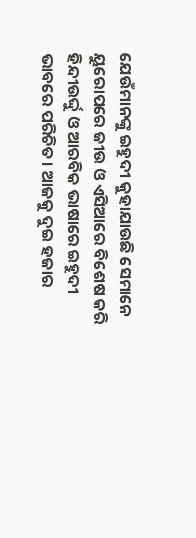ଯେଉଁମାନଙ୍କୁ ଇହୁଦୀ କୁହାଯାଉଛି ସେମାନେ ୟୁରୋପରେ ଜୀଉ ଓ ଏସିଆରେ ବିଶେଷ କରି ହିନ୍ଦୀଉର୍ଦ୍ଦୁ ଓ ଆରବିକ ଭାଷାରେ ଇହୁଦୀ ଭାବରେ ପରିଚିତ। ଆଜକୁ ଦୁଇ ହଜାର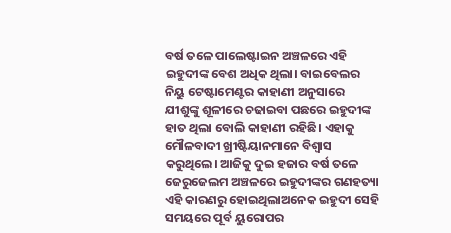ବର୍ଷ ତଳେ ପାଲେଷ୍ଟାଇନ ଅଞ୍ଚଳରେ ଏହି ଇହୁଦୀଙ୍କ ବେଶ ଅଧିକ ଥିଲା। ବାଇବେଲର ନିୟୁ ଟେଷ୍ଟାମେଣ୍ଟର କାହାଣୀ ଅନୁସାରେ ଯୀଶୁଙ୍କୁ ଶୂଳୀରେ ଚଢାଇବା ପଛରେ ଇହୁଦୀଙ୍କ ହାତ ଥିଲା ବୋଲି କାହାଣୀ ରହିଛି। ଏହାକୁ ମୌଳବାଦୀ ଖ୍ରୀଷ୍ଟିୟାନମାନେ ବିଶ୍ଵାସ କରୁଥିଲେ। ଆଜିକୁ ଦୁଇ ହଜାର ବର୍ଷ ତଳେ ଜେରୁଜେଲମ ଅଞ୍ଚଳରେ ଇହୁଦୀଙ୍କର ଗଣହତ୍ୟା ଏହି କାରଣରୁ ହୋଇଥିଲାଅନେକ ଇହୁଦୀ ସେହି ସମୟରେ ପୂର୍ବ ୟୁରୋପର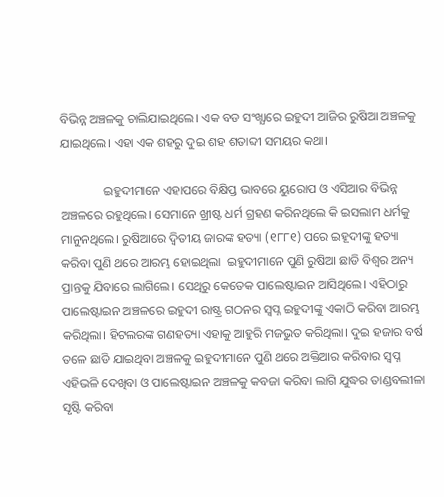ବିଭିନ୍ନ ଅଞ୍ଚଳକୁ ଚାଲିଯାଇଥିଲେ। ଏକ ବଡ ସଂଖ୍ଯାରେ ଇହୁଦୀ ଆଜିର ରୁଷିଆ ଅଞ୍ଚଳକୁ ଯାଇଥିଲେ। ଏହା ଏକ ଶହରୁ ଦୁଇ ଶହ ଶତାବ୍ଦୀ ସମୟର କଥା।

              ଇହୁଦୀମାନେ ଏହାପରେ ବିକ୍ଷିପ୍ତ ଭାବରେ ୟୁରୋପ ଓ ଏସିଆର ବିଭିନ୍ନ ଅଞ୍ଚଳରେ ରହୁଥିଲେ। ସେମାନେ ଖ୍ରୀଷ୍ଟ ଧର୍ମ ଗ୍ରହଣ କରିନଥିଲେ କି ଇସଲାମ ଧର୍ମକୁ ମାନୁନଥିଲେ। ରୁଷିଆରେ ଦ୍ଵିତୀୟ ଜାରଙ୍କ ହତ୍ୟା (୧୮୮୧) ପରେ ଇହୂଦୀଙ୍କୁ ହତ୍ୟା କରିବା ପୁଣି ଥରେ ଆରମ୍ଭ ହୋଇଥିଲା  ଇହୁଦୀମାନେ ପୁଣି ରୁଷିଆ ଛାଡି ବିଶ୍ଵର ଅନ୍ୟ ପ୍ରାନ୍ତକୁ ଯିବାରେ ଲାଗିଲେ। ସେଥିରୁ କେତେକ ପାଲେଷ୍ଟାଇନ ଆସିଥିଲେ। ଏହିଠାରୁ ପାଲେଷ୍ଟାଇନ ଅଞ୍ଚଳରେ ଇହୁଦୀ ରାଷ୍ଟ୍ର ଗଠନର ସ୍ଵପ୍ନ ଇହୁଦୀଙ୍କୁ ଏକାଠି କରିବା ଆରମ୍ଭ କରିଥିଲା। ହିଟଲରଙ୍କ ଗଣହତ୍ୟା ଏହାକୁ ଆହୁରି ମଜଭୁତ କରିଥିଲା। ଦୁଇ ହଜାର ବର୍ଷ ତଳେ ଛାଡି ଯାଇଥିବା ଅଞ୍ଚଳକୁ ଇହୁଦୀମାନେ ପୁଣି ଥରେ ଅକ୍ତିଆର କରିବାର ସ୍ଵପ୍ନ ଏହିଭଳି ଦେଖିବା ଓ ପାଲେଷ୍ଟାଇନ ଅଞ୍ଚଳକୁ କବଜା କରିବା ଲାଗି ଯୁଦ୍ଧର ତାଣ୍ଡବଲୀଳା ସୃଷ୍ଟି କରିବା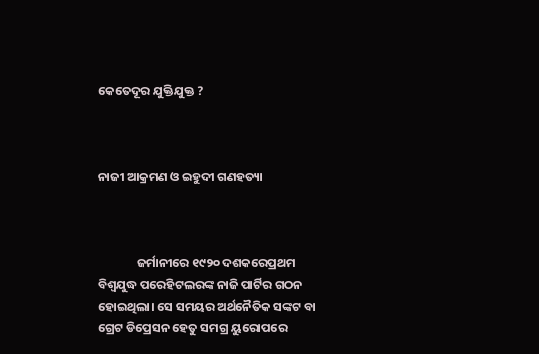କେତେଦୂର ଯୁକ୍ତିଯୁକ୍ତ ?



ନାଜୀ ଆକ୍ରମଣ ଓ ଇହୁଦୀ ଗଣହତ୍ୟା



              ଜର୍ମାନୀରେ ୧୯୨୦ ଦଶକରେପ୍ରଥମ ବିଶ୍ଵଯୁଦ୍ଧ ପରେହିଟଲରଙ୍କ ନାଜି ପାର୍ଟିର ଗଠନ ହୋଇଥିଲା। ସେ ସମୟର ଅର୍ଥନୈତିକ ସଙ୍କଟ ବା ଗ୍ରେଟ ଡିପ୍ରେସନ ହେତୁ ସମଗ୍ର ୟୁରୋପରେ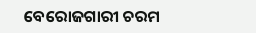ବେରୋଜଗାରୀ ଚରମ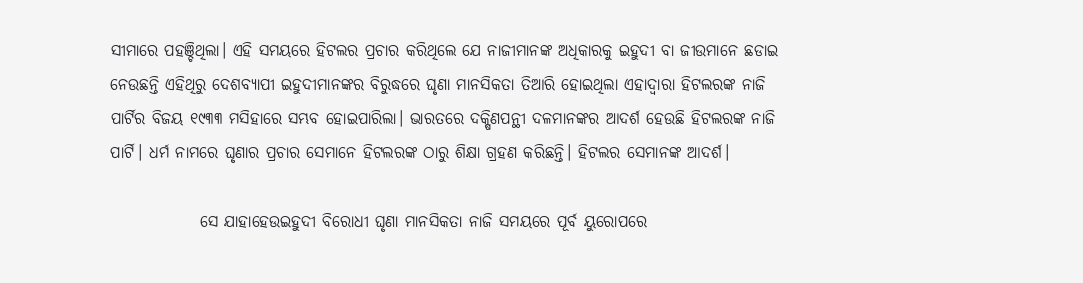ସୀମାରେ ପହଞ୍ଚିଥିଲା। ଏହି ସମୟରେ ହିଟଲର ପ୍ରଚାର କରିଥିଲେ ଯେ ନାଜୀମାନଙ୍କ ଅଧିକାରକୁ ଇହୁଦୀ ବା ଜୀଉମାନେ ଛଡାଇ ନେଉଛନ୍ତି ଏହିଥିରୁ ଦେଶବ୍ୟାପୀ ଇହୁଦୀମାନଙ୍କର ବିରୁଦ୍ଧରେ ଘୃଣା ମାନସିକତା ତିଆରି ହୋଇଥିଲା ଏହାଦ୍ବାରା ହିଟଲରଙ୍କ ନାଜି ପାର୍ଟିର ବିଜୟ ୧୯୩୩ ମସିହାରେ ସମ୍ଭବ ହୋଇପାରିଲା। ଭାରତରେ ଦକ୍ଷିଣପନ୍ଥୀ ଦଳମାନଙ୍କର ଆଦର୍ଶ ହେଉଛି ହିଟଲରଙ୍କ ନାଜି ପାର୍ଟି। ଧର୍ମ ନାମରେ ଘୃଣାର ପ୍ରଚାର ସେମାନେ ହିଟଲରଙ୍କ ଠାରୁ ଶିକ୍ଷା ଗ୍ରହଣ କରିଛନ୍ତି। ହିଟଲର ସେମାନଙ୍କ ଆଦର୍ଶ।

              ସେ ଯାହାହେଉଇହୁଦୀ ବିରୋଧୀ ଘୃଣା ମାନସିକତା ନାଜି ସମୟରେ ପୂର୍ବ ୟୁରୋପରେ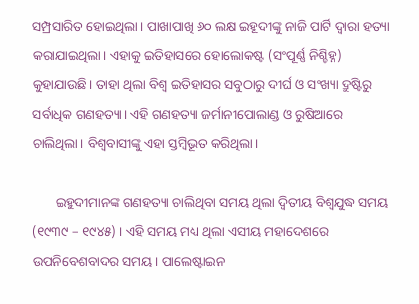ସମ୍ପ୍ରସାରିତ ହୋଇଥିଲା। ପାଖାପାଖି ୬୦ ଲକ୍ଷ ଇହୂଦୀଙ୍କୁ ନାଜି ପାର୍ଟି ଦ୍ଵାରା ହତ୍ୟା କରାଯାଇଥିଲା। ଏହାକୁ ଇତିହାସରେ ହୋଲୋକଷ୍ଟ (ସଂପୂର୍ଣ୍ଣ ନିଶ୍ଚିହ୍ନ) କୁହାଯାଉଛି। ତାହା ଥିଲା ବିଶ୍ଵ ଇତିହାସର ସବୁଠାରୁ ଦୀର୍ଘ ଓ ସଂଖ୍ୟା ଦ୍ରୁଷ୍ଟିରୁ ସର୍ବାଧିକ ଗଣହତ୍ୟା। ଏହି ଗଣହତ୍ୟା ଜର୍ମାନୀପୋଲାଣ୍ଡ ଓ ରୁଷିଆରେ ଚାଲିଥିଲା। ବିଶ୍ଵବାସୀଙ୍କୁ ଏହା ସ୍ତମ୍ବିଭୂତ କରିଥିଲା।

       ଇହୁଦୀମାନଙ୍କ ଗଣହତ୍ୟା ଚାଲିଥିବା ସମୟ ଥିଲା ଦ୍ଵିତୀୟ ବିଶ୍ଵଯୁଦ୍ଧ ସମୟ (୧୯୩୯ – ୧୯୪୫) । ଏହି ସମୟ ମଧ୍ୟ ଥିଲା ଏସୀୟ ମହାଦେଶରେ ଉପନିବେଶବାଦର ସମୟ। ପାଲେଷ୍ଟାଇନ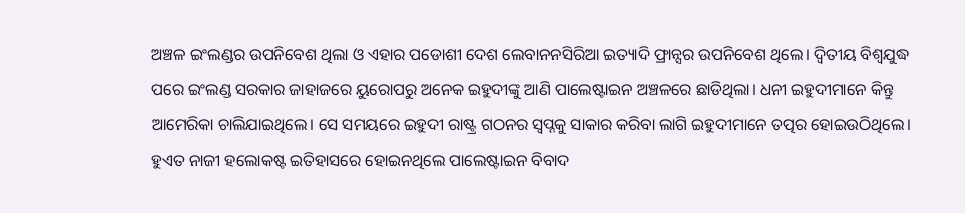ଅଞ୍ଚଳ ଇଂଲଣ୍ଡର ଉପନିବେଶ ଥିଲା ଓ ଏହାର ପଡୋଶୀ ଦେଶ ଲେବାନନସିରିଆ ଇତ୍ୟାଦି ଫ୍ରାନ୍ସର ଉପନିବେଶ ଥିଲେ। ଦ୍ଵିତୀୟ ବିଶ୍ଵଯୁଦ୍ଧ ପରେ ଇଂଲଣ୍ଡ ସରକାର ଜାହାଜରେ ୟୁରୋପରୁ ଅନେକ ଇହୁଦୀଙ୍କୁ ଆଣି ପାଲେଷ୍ଟାଇନ ଅଞ୍ଚଳରେ ଛାଡିଥିଲା। ଧନୀ ଇହୁଦୀମାନେ କିନ୍ତୁ ଆମେରିକା ଚାଲିଯାଇଥିଲେ। ସେ ସମୟରେ ଇହୁଦୀ ରାଷ୍ଟ୍ର ଗଠନର ସ୍ଵପ୍ନକୁ ସାକାର କରିବା ଲାଗି ଇହୁଦୀମାନେ ତତ୍ପର ହୋଇଉଠିଥିଲେ। ହୁଏତ ନାଜୀ ହଲୋକଷ୍ଟ ଇତିହାସରେ ହୋଇନଥିଲେ ପାଲେଷ୍ଟାଇନ ବିବାଦ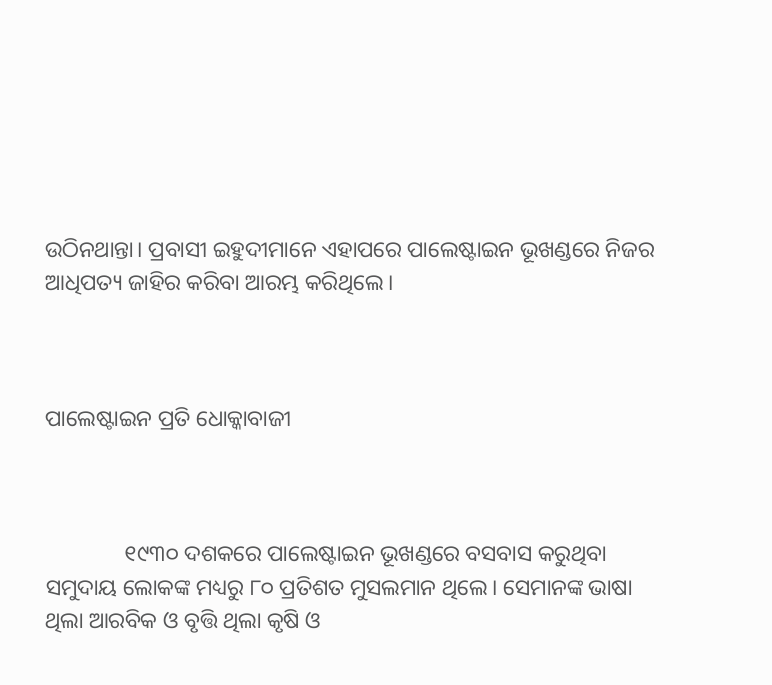ଉଠିନଥାନ୍ତା। ପ୍ରବାସୀ ଇହୁଦୀମାନେ ଏହାପରେ ପାଲେଷ୍ଟାଇନ ଭୂଖଣ୍ଡରେ ନିଜର ଆଧିପତ୍ୟ ଜାହିର କରିବା ଆରମ୍ଭ କରିଥିଲେ।



ପାଲେଷ୍ଟାଇନ ପ୍ରତି ଧୋକ୍କାବାଜୀ



              ୧୯୩୦ ଦଶକରେ ପାଲେଷ୍ଟାଇନ ଭୂଖଣ୍ଡରେ ବସବାସ କରୁଥିବା ସମୁଦାୟ ଲୋକଙ୍କ ମଧ୍ୟରୁ ୮୦ ପ୍ରତିଶତ ମୁସଲମାନ ଥିଲେ। ସେମାନଙ୍କ ଭାଷା ଥିଲା ଆରବିକ ଓ ବୃତ୍ତି ଥିଲା କୃଷି ଓ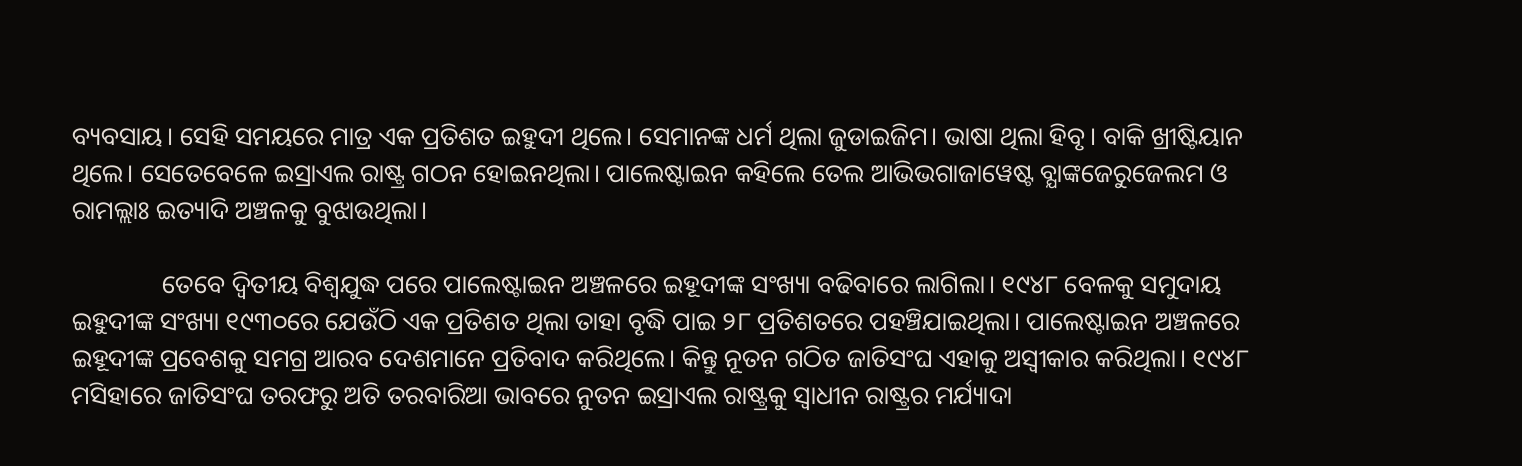ବ୍ୟବସାୟ। ସେହି ସମୟରେ ମାତ୍ର ଏକ ପ୍ରତିଶତ ଇହୁଦୀ ଥିଲେ। ସେମାନଙ୍କ ଧର୍ମ ଥିଲା ଜୁଡାଇଜିମ। ଭାଷା ଥିଲା ହିବୃ। ବାକି ଖ୍ରୀଷ୍ଟିୟାନ ଥିଲେ। ସେତେବେଳେ ଇସ୍ରାଏଲ ରାଷ୍ଟ୍ର ଗଠନ ହୋଇନଥିଲା। ପାଲେଷ୍ଟାଇନ କହିଲେ ତେଲ ଆଭିଭଗାଜାୱେଷ୍ଟ ବ୍ଯାଙ୍କଜେରୁଜେଲମ ଓ ରାମଲ୍ଲାଃ ଇତ୍ୟାଦି ଅଞ୍ଚଳକୁ ବୁଝାଉଥିଲା।

              ତେବେ ଦ୍ଵିତୀୟ ବିଶ୍ଵଯୁଦ୍ଧ ପରେ ପାଲେଷ୍ଟାଇନ ଅଞ୍ଚଳରେ ଇହୂଦୀଙ୍କ ସଂଖ୍ୟା ବଢିବାରେ ଲାଗିଲା। ୧୯୪୮ ବେଳକୁ ସମୁଦାୟ ଇହୁଦୀଙ୍କ ସଂଖ୍ୟା ୧୯୩୦ରେ ଯେଉଁଠି ଏକ ପ୍ରତିଶତ ଥିଲା ତାହା ବୃଦ୍ଧି ପାଇ ୨୮ ପ୍ରତିଶତରେ ପହଞ୍ଚିଯାଇଥିଲା। ପାଲେଷ୍ଟାଇନ ଅଞ୍ଚଳରେ ଇହୂଦୀଙ୍କ ପ୍ରବେଶକୁ ସମଗ୍ର ଆରବ ଦେଶମାନେ ପ୍ରତିବାଦ କରିଥିଲେ। କିନ୍ତୁ ନୂତନ ଗଠିତ ଜାତିସଂଘ ଏହାକୁ ଅସ୍ଵୀକାର କରିଥିଲା। ୧୯୪୮ ମସିହାରେ ଜାତିସଂଘ ତରଫରୁ ଅତି ତରବାରିଆ ଭାବରେ ନୁତନ ଇସ୍ରାଏଲ ରାଷ୍ଟ୍ରକୁ ସ୍ଵାଧୀନ ରାଷ୍ଟ୍ରର ମର୍ଯ୍ୟାଦା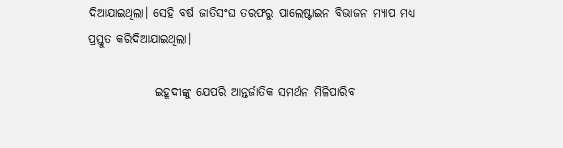ଦିଆଯାଇଥିଲା। ସେହି ବର୍ଷ ଜାତିସଂଘ ତରଫରୁ ପାଲେଷ୍ଟାଇନ ବିଭାଜନ ମ୍ୟାପ ମଧ୍ୟ ପ୍ରସ୍ତୁତ କରିଦିଆଯାଇଥିଲା।

              ଇହୂଦୀଙ୍କୁ ଯେପରି ଆନ୍ତର୍ଜାତିକ ସମର୍ଥନ ମିଳିପାରିବ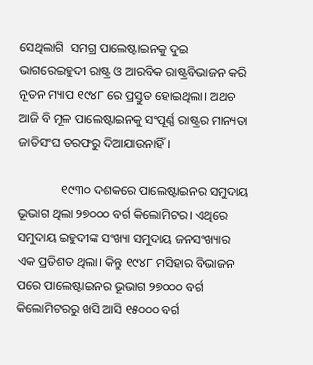ସେଥିଲାଗି  ସମଗ୍ର ପାଲେଷ୍ଟାଇନକୁ ଦୁଇ ଭାଗରେଇହୁଦୀ ରାଷ୍ଟ୍ର ଓ ଆରବିକ ରାଷ୍ଟ୍ରବିଭାଜନ କରି ନୂତନ ମ୍ୟାପ ୧୯୪୮ ରେ ପ୍ରସ୍ତୁତ ହୋଇଥିଲା। ଅଥଚ ଆଜି ବି ମୂଳ ପାଲେଷ୍ଟାଇନକୁ ସଂପୂର୍ଣ୍ଣ ରାଷ୍ଟ୍ରର ମାନ୍ୟତା ଜାତିସଂଘ ତରଫରୁ ଦିଆଯାଉନାହିଁ।

              ୧୯୩୦ ଦଶକରେ ପାଲେଷ୍ଟାଇନର ସମୁଦାୟ ଭୂଭାଗ ଥିଲା ୨୭୦୦୦ ବର୍ଗ କିଲୋମିଟର। ଏଥିରେ ସମୁଦାୟ ଇହୁଦୀଙ୍କ ସଂଖ୍ୟା ସମୁଦାୟ ଜନସଂଖ୍ୟାର ଏକ ପ୍ରତିଶତ ଥିଲା। କିନ୍ତୁ ୧୯୪୮ ମସିହାର ବିଭାଜନ ପରେ ପାଲେଷ୍ଟାଇନର ଭୂଭାଗ ୨୭୦୦୦ ବର୍ଗ କିଲୋମିଟରରୁ ଖସି ଆସି ୧୫୦୦୦ ବର୍ଗ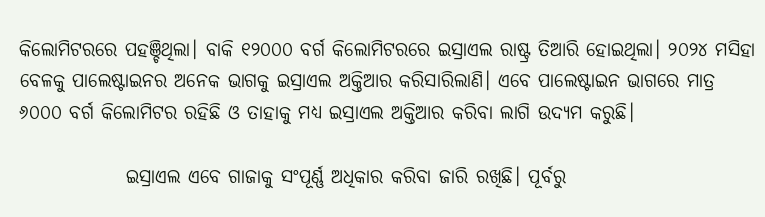କିଲୋମିଟରରେ ପହଞ୍ଚିଥିଲା। ବାକି ୧୨୦୦୦ ବର୍ଗ କିଲୋମିଟରରେ ଇସ୍ରାଏଲ ରାଷ୍ଟ୍ର ତିଆରି ହୋଇଥିଲା। ୨୦୨୪ ମସିହା ବେଳକୁ ପାଲେଷ୍ଟାଇନର ଅନେକ ଭାଗକୁ ଇସ୍ରାଏଲ ଅକ୍ତିଆର କରିସାରିଲାଣି। ଏବେ ପାଲେଷ୍ଟାଇନ ଭାଗରେ ମାତ୍ର ୬୦୦୦ ବର୍ଗ କିଲୋମିଟର ରହିଛି ଓ ତାହାକୁ ମଧ୍ୟ ଇସ୍ରାଏଲ ଅକ୍ତିଆର କରିବା ଲାଗି ଉଦ୍ୟମ କରୁଛି।

              ଇସ୍ରାଏଲ ଏବେ ଗାଜାକୁ ସଂପୂର୍ଣ୍ଣ ଅଧିକାର କରିବା ଜାରି ରଖିଛି। ପୂର୍ବରୁ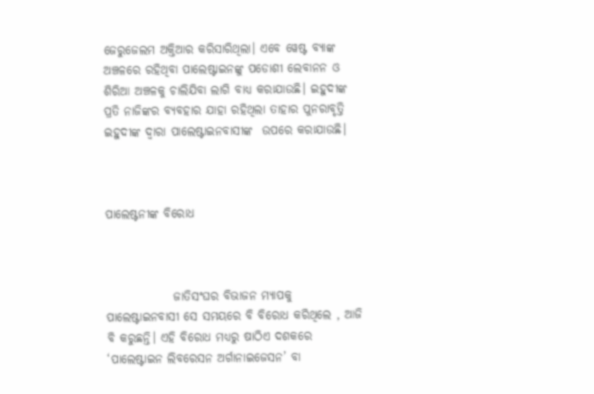ଜେରୁଜେଲମ ଅକ୍ତିଆର କରିସାରିଥିଲା। ଏବେ ୱେଷ୍ଟ ବ୍ଯାଙ୍କ ଅଞ୍ଚଳରେ ରହିଥିବା ପାଲେଷ୍ଟାଇନଙ୍କୁ ପଡୋଶୀ ଲେବାନନ ଓ ଶିରିଆ ଅଞ୍ଚଳକୁ ଚାଲିଯିବା ଲାଗି ବାଧ୍ୟ କରାଯାଉଛି। ଇହୁଦୀଙ୍କ ପ୍ରତି ନାଜିଙ୍କର ବ୍ୟବହାର ଯାହା ରହିଥିଲା ତାହାର ପୁନରାବୃତ୍ତି ଇହୁଦୀଙ୍କ ଦ୍ଵାରା ପାଲେଷ୍ଟାଇନବାସୀଙ୍କ  ଉପରେ କରାଯାଉଛି।



ପାଲେଷ୍ଟନୀଙ୍କ ବିରୋଧ



              ଜାତିସଂଘର ବିଭାଜନ ମ୍ୟାପକୁ ପାଲେଷ୍ଟାଇନବାସୀ ସେ ସମୟରେ ବି ବିରୋଧ କରିଥିଲେ , ଆଜି ବି କରୁଛନ୍ତି। ଏହି ବିରୋଧ ମଧ୍ୟରୁ ଷାଠିଏ ଦଶକରେ ‘ପାଲେଷ୍ଟାଇନ ଲିବରେସନ ଅର୍ଗାନାଇଜେସନ’ ବା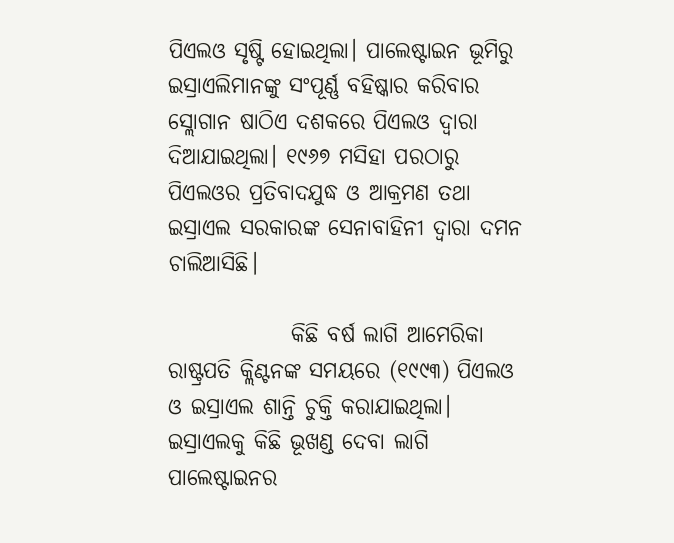ପିଏଲଓ ସୃଷ୍ଟି ହୋଇଥିଲା। ପାଲେଷ୍ଟାଇନ ଭୂମିରୁ ଇସ୍ରାଏଲିମାନଙ୍କୁ ସଂପୂର୍ଣ୍ଣ ବହିଷ୍କାର କରିବାର ସ୍ଲୋଗାନ ଷାଠିଏ ଦଶକରେ ପିଏଲଓ ଦ୍ଵାରା ଦିଆଯାଇଥିଲା। ୧୯୬୭ ମସିହା ପରଠାରୁ ପିଏଲଓର ପ୍ରତିବାଦଯୁଦ୍ଧ ଓ ଆକ୍ରମଣ ତଥା ଇସ୍ରାଏଲ ସରକାରଙ୍କ ସେନାବାହିନୀ ଦ୍ଵାରା ଦମନ ଚାଲିଆସିଛି।

              କିଛି ବର୍ଷ ଲାଗି ଆମେରିକା ରାଷ୍ଟ୍ରପତି କ୍ଲିଣ୍ଟନଙ୍କ ସମୟରେ (୧୯୯୩) ପିଏଲଓ ଓ ଇସ୍ରାଏଲ ଶାନ୍ତି ଚୁକ୍ତି କରାଯାଇଥିଲା। ଇସ୍ରାଏଲକୁ କିଛି ଭୂଖଣ୍ଡ ଦେବା ଲାଗି ପାଲେଷ୍ଟାଇନର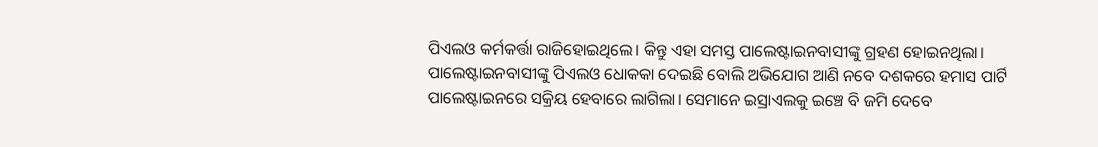ପିଏଲଓ କର୍ମକର୍ତ୍ତା ରାଜିହୋଇଥିଲେ। କିନ୍ତୁ ଏହା ସମସ୍ତ ପାଲେଷ୍ଟାଇନବାସୀଙ୍କୁ ଗ୍ରହଣ ହୋଇନଥିଲା। ପାଲେଷ୍ଟାଇନବାସୀଙ୍କୁ ପିଏଲଓ ଧୋକକା ଦେଇଛି ବୋଲି ଅଭିଯୋଗ ଆଣି ନବେ ଦଶକରେ ହମାସ ପାର୍ଟି ପାଲେଷ୍ଟାଇନରେ ସକ୍ରିୟ ହେବାରେ ଲାଗିଲା। ସେମାନେ ଇସ୍ରାଏଲକୁ ଇଞ୍ଚେ ବି ଜମି ଦେବେ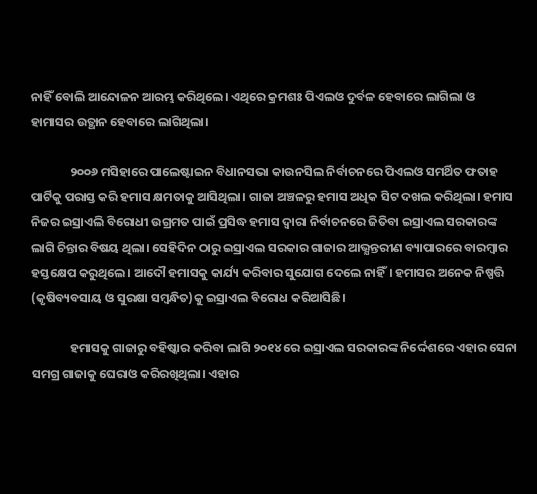ନାହିଁ ବୋଲି ଆନ୍ଦୋଳନ ଆରମ୍ଭ କରିଥିଲେ। ଏଥିରେ କ୍ରମଶଃ ପିଏଲଓ ଦୁର୍ବଳ ହେବାରେ ଲାଗିଲା ଓ ହାମାସର ଉତ୍ଥାନ ହେବାରେ ଲାଗିଥିଲା।

              ୨୦୦୬ ମସିହାରେ ପାଲେଷ୍ଟାଇନ ବିଧାନସଭା କାଉନସିଲ ନିର୍ବାଚନରେ ପିଏଲଓ ସମର୍ଥିତ ଫତାହ ପାର୍ଟିକୁ ପରାସ୍ତ କରି ହମାସ କ୍ଷମତାକୁ ଆସିଥିଲା। ଗାଜା ଅଞ୍ଚଳରୁ ହମାସ ଅଧିକ ସିଟ ଦଖଲ କରିଥିଲା। ହମାସ ନିଜର ଇସ୍ରାଏଲି ବିରୋଧୀ ଉଗ୍ରମତ ପାଇଁ ପ୍ରସିଦ୍ଧ ହମାସ ଦ୍ଵାରା ନିର୍ବାଚନରେ ଜିତିବା ଇସ୍ରାଏଲ ସରକାରଙ୍କ ଲାଗି ଚିନ୍ତାର ବିଷୟ ଥିଲା। ସେହିଦିନ ଠାରୁ ଇସ୍ରାଏଲ ସରକାର ଗାଜାର ଆଭ୍ଯନ୍ତରୀଣ ବ୍ୟାପାରରେ ବାରମ୍ବାର ହସ୍ତକ୍ଷେପ କରୁଥିଲେ। ଆଦୌ ହମାସକୁ କାର୍ଯ୍ୟ କରିବାର ସୁଯୋଗ ଦେଲେ ନାହିଁ। ହମାସର ଅନେକ ନିଷ୍ପତ୍ତି (କୃଷିବ୍ୟବସାୟ ଓ ସୁରକ୍ଷା ସମ୍ବନ୍ଧିତ)କୁ ଇସ୍ରାଏଲ ବିରୋଧ କରିଆସିଛି।

              ହମାସକୁ ଗାଜାରୁ ବହିଷ୍କାର କରିବା ଲାଗି ୨୦୧୪ ରେ ଇସ୍ରାଏଲ ସରକାରଙ୍କ ନିର୍ଦ୍ଦେଶରେ ଏହାର ସେନା ସମଗ୍ର ଗାଜାକୁ ଘେରାଓ କରିରଖିଥିଲା। ଏହାର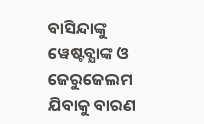ବାସିନ୍ଦାଙ୍କୁ ୱେଷ୍ଟବ୍ଯାଙ୍କ ଓ ଜେରୁଜେଲମ ଯିବାକୁ ବାରଣ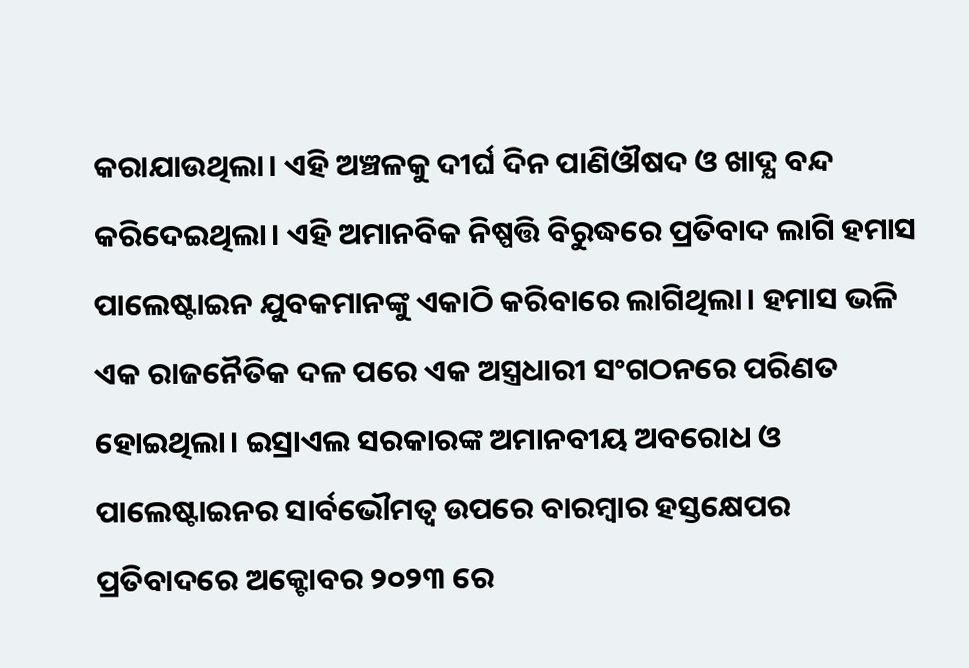କରାଯାଉଥିଲା। ଏହି ଅଞ୍ଚଳକୁ ଦୀର୍ଘ ଦିନ ପାଣିଔଷଦ ଓ ଖାଦ୍ଯ ବନ୍ଦ କରିଦେଇଥିଲା। ଏହି ଅମାନବିକ ନିଷ୍ପତ୍ତି ବିରୁଦ୍ଧରେ ପ୍ରତିବାଦ ଲାଗି ହମାସ ପାଲେଷ୍ଟାଇନ ଯୁବକମାନଙ୍କୁ ଏକାଠି କରିବାରେ ଲାଗିଥିଲା। ହମାସ ଭଳି ଏକ ରାଜନୈତିକ ଦଳ ପରେ ଏକ ଅସ୍ତ୍ରଧାରୀ ସଂଗଠନରେ ପରିଣତ ହୋଇଥିଲା। ଇସ୍ରାଏଲ ସରକାରଙ୍କ ଅମାନବୀୟ ଅବରୋଧ ଓ ପାଲେଷ୍ଟାଇନର ସାର୍ବଭୌମତ୍ଵ ଉପରେ ବାରମ୍ବାର ହସ୍ତକ୍ଷେପର ପ୍ରତିବାଦରେ ଅକ୍ଟୋବର ୨୦୨୩ ରେ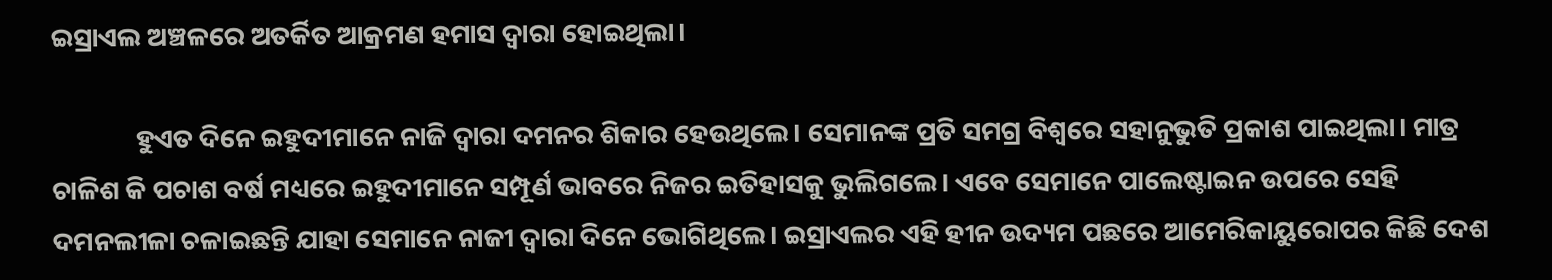ଇସ୍ରାଏଲ ଅଞ୍ଚଳରେ ଅତର୍କିତ ଆକ୍ରମଣ ହମାସ ଦ୍ଵାରା ହୋଇଥିଲା।

              ହୁଏତ ଦିନେ ଇହୁଦୀମାନେ ନାଜି ଦ୍ଵାରା ଦମନର ଶିକାର ହେଉଥିଲେ। ସେମାନଙ୍କ ପ୍ରତି ସମଗ୍ର ବିଶ୍ବରେ ସହାନୁଭୁତି ପ୍ରକାଶ ପାଇଥିଲା। ମାତ୍ର ଚାଳିଶ କି ପଚାଶ ବର୍ଷ ମଧ୍ୟରେ ଇହୁଦୀମାନେ ସମ୍ପୂର୍ଣ ଭାବରେ ନିଜର ଇତିହାସକୁ ଭୁଲିଗଲେ। ଏବେ ସେମାନେ ପାଲେଷ୍ଟାଇନ ଉପରେ ସେହି ଦମନଲୀଳା ଚଳାଇଛନ୍ତି ଯାହା ସେମାନେ ନାଜୀ ଦ୍ଵାରା ଦିନେ ଭୋଗିଥିଲେ। ଇସ୍ରାଏଲର ଏହି ହୀନ ଉଦ୍ୟମ ପଛରେ ଆମେରିକାୟୁରୋପର କିଛି ଦେଶ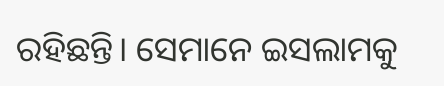ରହିଛନ୍ତି। ସେମାନେ ଇସଲାମକୁ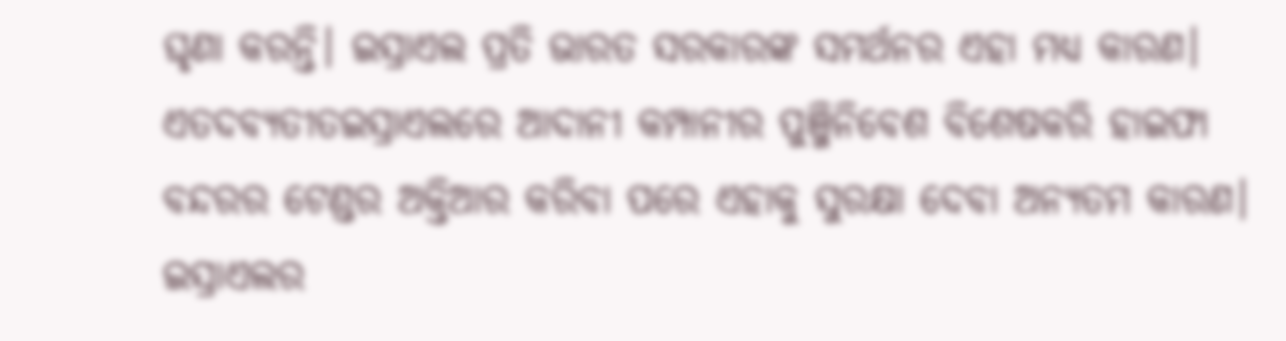ଘୃଣା କରନ୍ତି। ଇସ୍ରାଏଲ ପ୍ରତି ଭାରତ ସରକାରଙ୍କ ସମର୍ଥନର ଏହା ମଧ୍ୟ କାରଣ। ଏତଦବ୍ଯତୀତଇସ୍ରାଏଲରେ ଆଦାନୀ କମ୍ପାନୀର ପୁଞ୍ଜିନିବେଶ ବିଶେଷକରି ହାଇଫା ବନ୍ଦରର ଟେଣ୍ଡର ଅକ୍ତିଆର କରିବା ପରେ ଏହାକୁ ସୁରକ୍ଷା ଦେବା ଅନ୍ଯତମ କାରଣ। ଇସ୍ରାଏଲର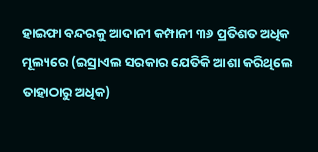ହାଇଫା ବନ୍ଦରକୁ ଆଦାନୀ କମ୍ପାନୀ ୩୬ ପ୍ରତିଶତ ଅଧିକ ମୂଲ୍ୟରେ (ଇସ୍ରାଏଲ ସରକାର ଯେତିକି ଆଶା କରିଥିଲେ ତାହାଠାରୁ ଅଧିକ)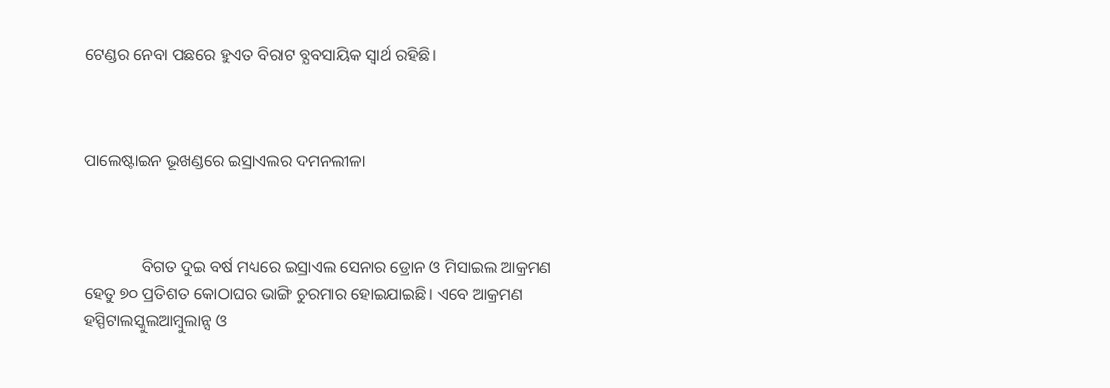ଟେଣ୍ଡର ନେବା ପଛରେ ହୁଏତ ବିରାଟ ବ୍ଯବସାୟିକ ସ୍ଵାର୍ଥ ରହିଛି।



ପାଲେଷ୍ଟାଇନ ଭୂଖଣ୍ଡରେ ଇସ୍ରାଏଲର ଦମନଲୀଳା



              ବିଗତ ଦୁଇ ବର୍ଷ ମଧ୍ୟରେ ଇସ୍ରାଏଲ ସେନାର ଡ୍ରୋନ ଓ ମିସାଇଲ ଆକ୍ରମଣ ହେତୁ ୭୦ ପ୍ରତିଶତ କୋଠାଘର ଭାଙ୍ଗି ଚୁରମାର ହୋଇଯାଇଛି। ଏବେ ଆକ୍ରମଣ ହସ୍ପିଟାଲସ୍କୁଲଆମ୍ବୁଲାନ୍ସ ଓ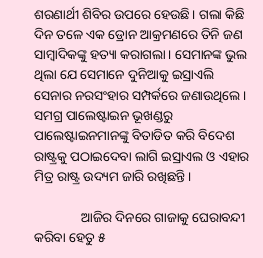ଶରଣାର୍ଥୀ ଶିବିର ଉପରେ ହେଉଛି। ଗଲା କିଛି ଦିନ ତଳେ ଏକ ଡ୍ରୋନ ଆକ୍ରମଣରେ ତିନି ଜଣ ସାମ୍ବାଦିକଙ୍କୁ ହତ୍ୟା କରାଗଲା। ସେମାନଙ୍କ ଭୁଲ ଥିଲା ଯେ ସେମାନେ ଦୁନିଆକୁ ଇସ୍ରାଏଲି ସେନାର ନରସଂହାର ସମ୍ପର୍କରେ ଜଣାଉଥିଲେ। ସମଗ୍ର ପାଲେଷ୍ଟାଇନ ଭୂଖଣ୍ଡରୁ ପାଲେଷ୍ଟାଇନମାନଙ୍କୁ ବିତାଡିତ କରି ବିଦେଶ ରାଷ୍ଟ୍ରକୁ ପଠାଇଦେବା ଲାଗି ଇସ୍ରାଏଲ ଓ ଏହାର ମିତ୍ର ରାଷ୍ଟ୍ର ଉଦ୍ୟମ ଜାରି ରଖିଛନ୍ତି।

              ଆଜିର ଦିନରେ ଗାଜାକୁ ଘେରାବନ୍ଦୀ କରିବା ହେତୁ ୫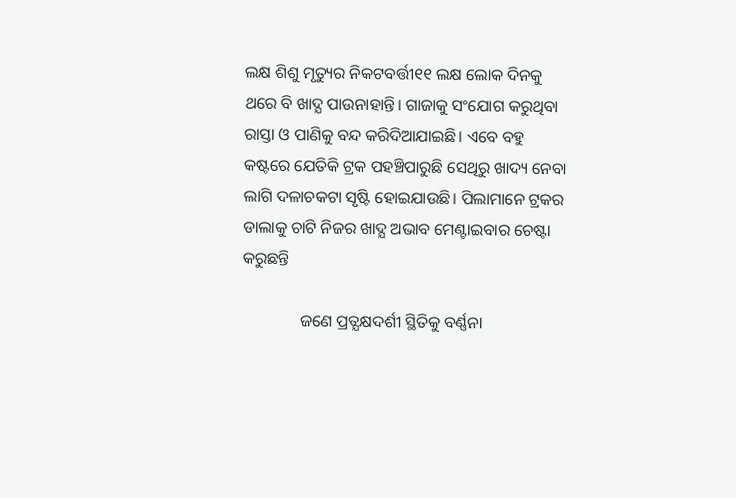ଲକ୍ଷ ଶିଶୁ ମୃତ୍ୟୁର ନିକଟବର୍ତ୍ତୀ୧୧ ଲକ୍ଷ ଲୋକ ଦିନକୁ ଥରେ ବି ଖାଦ୍ଯ ପାଉନାହାନ୍ତି। ଗାଜାକୁ ସଂଯୋଗ କରୁଥିବା ରାସ୍ତା ଓ ପାଣିକୁ ବନ୍ଦ କରିଦିଆଯାଇଛି। ଏବେ ବହୁ କଷ୍ଟରେ ଯେତିକି ଟ୍ରକ ପହଞ୍ଚିପାରୁଛି ସେଥିରୁ ଖାଦ୍ୟ ନେବା ଲାଗି ଦଳାଚକଟା ସୃଷ୍ଟି ହୋଇଯାଉଛି। ପିଲାମାନେ ଟ୍ରକର ଡାଲାକୁ ଚାଟି ନିଜର ଖାଦ୍ଯ ଅଭାବ ମେଣ୍ଟାଇବାର ଚେଷ୍ଟା କରୁଛନ୍ତି

              ଜଣେ ପ୍ରତ୍ଯକ୍ଷଦର୍ଶୀ ସ୍ଥିତିକୁ ବର୍ଣ୍ଣନା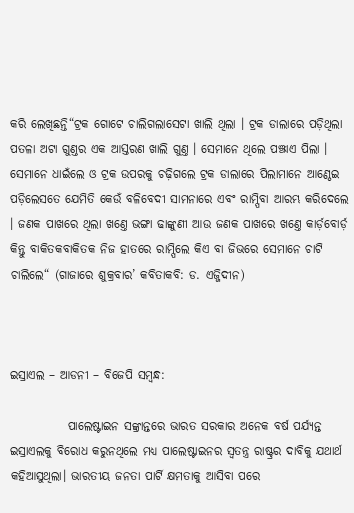କରି ଲେଖିଛନ୍ତି“ଟ୍ରକ ଗୋଟେ ଚାଲିଗଲାସେଟା ଖାଲି ଥିଲା । ଟ୍ରକ ଡାଲାରେ ପଡ଼ିଥିଲା ପତଳା ଅଟା ଗୁଣ୍ତର ଏକ ଆସ୍ତରଣ ଖାଲି ଗୁଣ୍ତ । ସେମାନେ ଥିଲେ ପଞ୍ଝାଏ ପିଲା । ସେମାନେ ଧାଇଁଲେ ଓ ଟ୍ରକ ଉପରକୁ ଚଢ଼ିଗଲେ ଟ୍ରକ ଡାଲାରେ ପିଲାମାନେ ଆଣ୍ଠେଇ ପଡ଼ିଲେସତେ ଯେମିତି କେଉଁ ବଳିବେଦୀ ସାମନାରେ ଏବଂ ରାମ୍ପିବା ଆରମ୍ଭ କରିଦେଲେ । ଜଣକ ପାଖରେ ଥିଲା ଖଣ୍ତେ ଭଙ୍ଗା ଢାଙ୍କୁଣୀ ଆଉ ଜଣକ ପାଖରେ ଖଣ୍ତେ କାର୍ଡ଼ବୋର୍ଡ଼  କିନ୍ତୁ ବାକିତକବାକିତକ ନିଜ ହାତରେ ରାମ୍ପିଲେ କିଏ ବା ଜିଭରେ ସେମାନେ ଚାଟି ଚାଲିଲେ“ (ଗାଜାରେ ଶୁକ୍ରବାର’ କବିତାକବି: ଡ. ଏଜ୍ଜିଦୀନ)



ଇସ୍ରାଏଲ – ଆଡନୀ – ବିଜେପି ସମ୍ବନ୍ଧ:

            ପାଲେଷ୍ଟାଇନ ସଙ୍କ୍ରାନ୍ତରେ ଭାରତ ସରକାର ଅନେକ ବର୍ଷ ପର୍ଯ୍ୟନ୍ତ ଇସ୍ରାଏଲକୁ ବିରୋଧ କରୁନଥିଲେ ମଧ୍ୟ ପାଲେଷ୍ଟାଇନର ସ୍ଵତନ୍ତ୍ର ରାଷ୍ଟ୍ରର ଦାବିକୁ ଯଥାର୍ଥ କହିଆସୁଥିଲା। ଭାରତୀୟ ଜନତା ପାର୍ଟି କ୍ଷମତାକୁ ଆସିବା ପରେ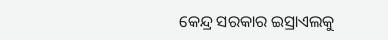କେନ୍ଦ୍ର ସରକାର ଇସ୍ରାଏଲକୁ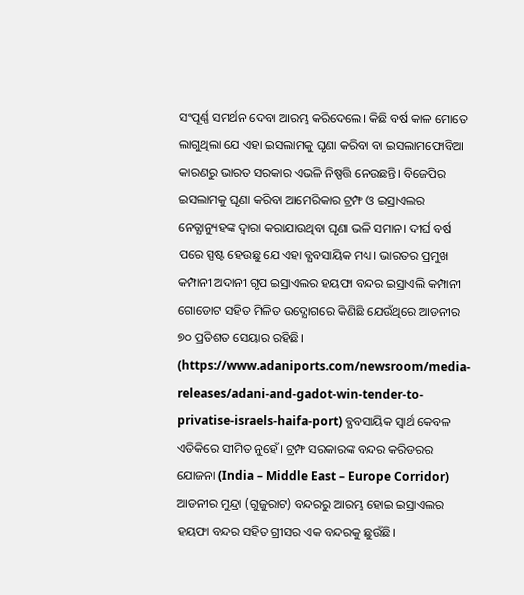ସଂପୂର୍ଣ୍ଣ ସମର୍ଥନ ଦେବା ଆରମ୍ଭ କରିଦେଲେ। କିଛି ବର୍ଷ କାଳ ମୋତେ ଲାଗୁଥିଲା ଯେ ଏହା ଇସଲାମକୁ ଘୃଣା କରିବା ବା ଇସଲାମଫୋବିଆ କାରଣରୁ ଭାରତ ସରକାର ଏଭଳି ନିଷ୍ପତ୍ତି ନେଉଛନ୍ତି। ବିଜେପିର ଇସଲାମକୁ ଘୃଣା କରିବା ଆମେରିକାର ଟ୍ରମ୍ଫ ଓ ଇସ୍ରାଏଲର ନେତ୍ଯାନ୍ୟୁହଙ୍କ ଦ୍ଵାରା କରାଯାଉଥିବା ଘୃଣା ଭଳି ସମାନ। ଦୀର୍ଘ ବର୍ଷ ପରେ ସ୍ପଷ୍ଟ ହେଉଛୁ ଯେ ଏହା ବ୍ଯବସାୟିକ ମଧ୍ୟ। ଭାରତର ପ୍ରମୁଖ କମ୍ପାନୀ ଅଦାନୀ ଗୃପ ଇସ୍ରାଏଲର ହୟଫା ବନ୍ଦର ଇସ୍ରାଏଲି କମ୍ପାନୀ ଗୋଡୋଟ ସହିତ ମିଳିତ ଉଦ୍ଯୋଗରେ କିଣିଛି ଯେଉଁଥିରେ ଆଡନୀର ୭୦ ପ୍ରତିଶତ ସେୟାର ରହିଛି। (https://www.adaniports.com/newsroom/media-releases/adani-and-gadot-win-tender-to-privatise-israels-haifa-port) ବ୍ଯବସାୟିକ ସ୍ଵାର୍ଥ କେବଳ ଏତିକିରେ ସୀମିତ ନୁହେଁ। ଟ୍ରମ୍ଫ ସରକାରଙ୍କ ବନ୍ଦର କରିଡରର ଯୋଜନା (India – Middle East – Europe Corridor) ଆଡନୀର ମୁନ୍ଦ୍ରା (ଗୁଜୁରାଟ) ବନ୍ଦରରୁ ଆରମ୍ଭ ହୋଇ ଇସ୍ରାଏଲର ହୟଫା ବନ୍ଦର ସହିତ ଗ୍ରୀସର ଏକ ବନ୍ଦରକୁ ଛୁଉଁଛି।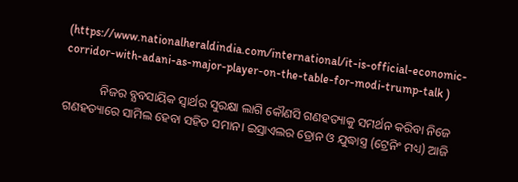(https://www.nationalheraldindia.com/international/it-is-official-economic-corridor-with-adani-as-major-player-on-the-table-for-modi-trump-talk )

            ନିଜର ବ୍ଯବସାୟିକ ସ୍ଵାର୍ଥର ସୁରକ୍ଷା ଲାଗି କୌଣସି ଗଣହତ୍ୟାକୁ ସମର୍ଥନ କରିବା ନିଜେ ଗଣହତ୍ୟାରେ ସାମିଲ ହେବା ସହିତ ସମାନ। ଇସ୍ରାଏଲର ଡ୍ରୋନ ଓ ଯୁଦ୍ଧାସ୍ତ୍ର (ଟ୍ରେନିଂ ମଧ୍ୟ) ଆଜି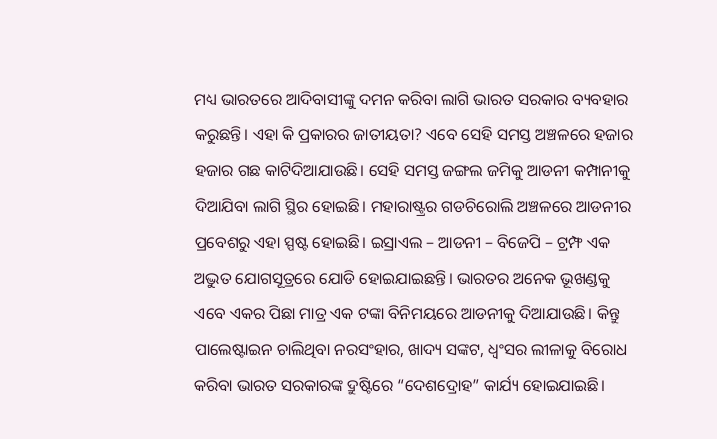ମଧ୍ୟ ଭାରତରେ ଆଦିବାସୀଙ୍କୁ ଦମନ କରିବା ଲାଗି ଭାରତ ସରକାର ବ୍ୟବହାର କରୁଛନ୍ତି। ଏହା କି ପ୍ରକାରର ଜାତୀୟତା? ଏବେ ସେହି ସମସ୍ତ ଅଞ୍ଚଳରେ ହଜାର ହଜାର ଗଛ କାଟିଦିଆଯାଉଛି। ସେହି ସମସ୍ତ ଜଙ୍ଗଲ ଜମିକୁ ଆଡନୀ କମ୍ପାନୀକୁ ଦିଆଯିବା ଲାଗି ସ୍ଥିର ହୋଇଛି। ମହାରାଷ୍ଟ୍ରର ଗଡଚିରୋଲି ଅଞ୍ଚଳରେ ଆଡନୀର ପ୍ରବେଶରୁ ଏହା ସ୍ପଷ୍ଟ ହୋଇଛି। ଇସ୍ରାଏଲ – ଆଡନୀ – ବିଜେପି – ଟ୍ରମ୍ଫ ଏକ ଅଦ୍ଭୁତ ଯୋଗସୂତ୍ରରେ ଯୋଡି ହୋଇଯାଇଛନ୍ତି। ଭାରତର ଅନେକ ଭୂଖଣ୍ଡକୁ ଏବେ ଏକର ପିଛା ମାତ୍ର ଏକ ଟଙ୍କା ବିନିମୟରେ ଆଡନୀକୁ ଦିଆଯାଉଛି। କିନ୍ତୁ ପାଲେଷ୍ଟାଇନ ଚାଲିଥିବା ନରସଂହାର, ଖାଦ୍ୟ ସଙ୍କଟ, ଧ୍ଵଂସର ଲୀଳାକୁ ବିରୋଧ କରିବା ଭାରତ ସରକାରଙ୍କ ଦ୍ରୁଷ୍ଟିରେ “ଦେଶଦ୍ରୋହ” କାର୍ଯ୍ୟ ହୋଇଯାଇଛି।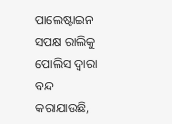ପାଲେଷ୍ଟାଇନ ସପକ୍ଷ ରାଲିକୁ ପୋଲିସ ଦ୍ଵାରା ବନ୍ଦ କରାଯାଉଛି,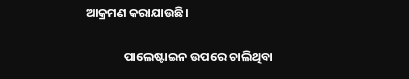ଆକ୍ରମଣ କରାଯାଉଛି।

              ପାଲେଷ୍ଟାଇନ ଉପରେ ଚାଲିଥିବା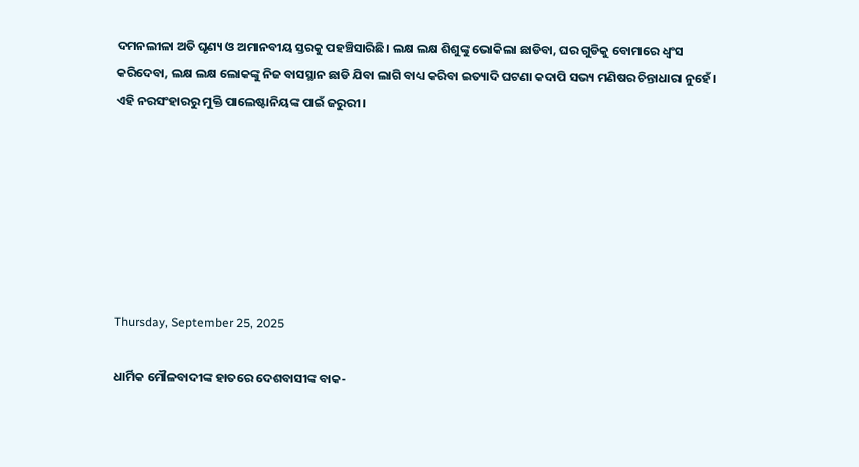ଦମନଲୀଳା ଅତି ଘୃଣ୍ୟ ଓ ଅମାନବୀୟ ସ୍ତରକୁ ପହଞ୍ଚିସାରିଛି। ଲକ୍ଷ ଲକ୍ଷ ଶିଶୁଙ୍କୁ ଭୋକିଲା ଛାଡିବା, ଘର ଗୁଡିକୁ ବୋମାରେ ଧ୍ଵଂସ କରିଦେବା, ଲକ୍ଷ ଲକ୍ଷ ଲୋକଙ୍କୁ ନିଜ ବାସସ୍ଥାନ ଛାଡି ଯିବା ଲାଗି ବାଧ୍ୟ କରିବା ଇତ୍ୟାଦି ଘଟଣା କଦାପି ସଭ୍ୟ ମଣିଷର ଚିନ୍ତାଧାରା ନୁହେଁ। ଏହି ନରସଂହାରରୁ ମୁକ୍ତି ପାଲେଷ୍ଟାନିୟଙ୍କ ପାଇଁ ଜରୁରୀ।







Thursday, September 25, 2025

ଧାର୍ମିକ ମୌଳବାଦୀଙ୍କ ହାତରେ ଦେଶବାସୀଙ୍କ ବାକ-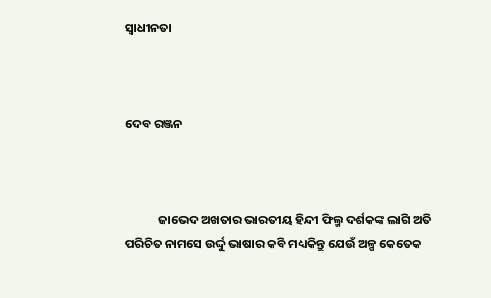ସ୍ଵାଧୀନତା



ଦେବ ରଞ୍ଜନ



            ଜାଭେଦ ଅଖତାର ଭାରତୀୟ ହିନ୍ଦୀ ଫିଲ୍ମ ଦର୍ଶକଙ୍କ ଲାଗି ଅତି ପରିଚିତ ନାମସେ ଉର୍ଦ୍ଦୁ ଭାଷାର କବି ମଧ୍ୟକିନ୍ତୁ ଯେଉଁ ଅଳ୍ପ କେତେକ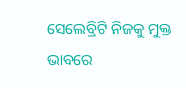ସେଲେବ୍ରିଟି ନିଜକୁ ମୁକ୍ତ ଭାବରେ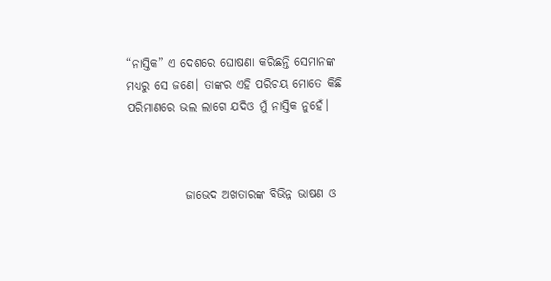“ନାସ୍ତିକ” ଏ ଦେଶରେ ଘୋଷଣା କରିଛନ୍ତି ସେମାନଙ୍କ ମଧ୍ୟରୁ ସେ ଜଣେ। ତାଙ୍କର ଏହି ପରିଚୟ ମୋତେ କିଛି ପରିମାଣରେ ଭଲ ଲାଗେ ଯଦିଓ ମୁଁ ନାସ୍ତିକ ନୁହେଁ।



            ଜାଭେଦ ଅଖତାରଙ୍କ ବିଭିନ୍ନ ଭାଷଣ ଓ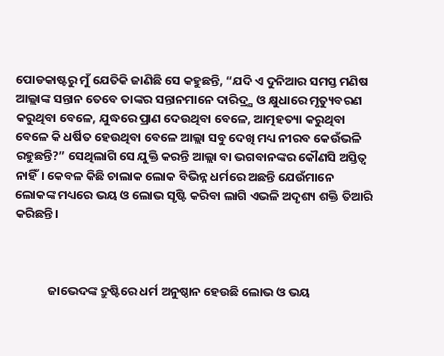ପୋଡକାଷ୍ଟରୁ ମୁଁ ଯେତିକି ଜାଣିଛି ସେ କହୁଛନ୍ତି, “ଯଦି ଏ ଦୁନିଆର ସମସ୍ତ ମଣିଷ ଆଲ୍ଲାଙ୍କ ସନ୍ତାନ ତେବେ ତାଙ୍କର ସନ୍ତାନମାନେ ଦାରିଦ୍ର୍ଯ ଓ କ୍ଷୁଧାରେ ମୃତ୍ୟୁବରଣ କରୁଥିବା ବେଳେ, ଯୁଦ୍ଧରେ ପ୍ରାଣ ଦେଉଥିବା ବେଳେ, ଆତ୍ମହତ୍ୟା କରୁଥିବା ବେଳେ କି ଧର୍ଷିତ ହେଉଥିବା ବେଳେ ଆଲ୍ଲା ସବୁ ଦେଖି ମଧ୍ୟ ନୀରବ କେଉଁଭଳି ରହୁଛନ୍ତି?” ସେଥିଲାଗି ସେ ଯୁକ୍ତି କରନ୍ତି ଆଲ୍ଲା ବା ଭଗବାନଙ୍କର କୌଣସି ଅସ୍ତିତ୍ଵ ନାହିଁ। କେବଳ କିଛି ଚାଲାକ ଲୋକ ବିଭିନ୍ନ ଧର୍ମରେ ଅଛନ୍ତି ଯେଉଁମାନେ   ଲୋକଙ୍କ ମଧ୍ୟରେ ଭୟ ଓ ଲୋଭ ସୃଷ୍ଟି କରିବା ଲାଗି ଏଭଳି ଅଦୃଶ୍ୟ ଶକ୍ତି ତିଆରି କରିଛନ୍ତି।



            ଜାଭେଦଙ୍କ ଦ୍ରୁଷ୍ଟିରେ ଧର୍ମ ଅନୁଷ୍ଠାନ ହେଉଛି ଲୋଭ ଓ ଭୟ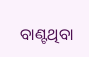ବାଣ୍ଟଥିବା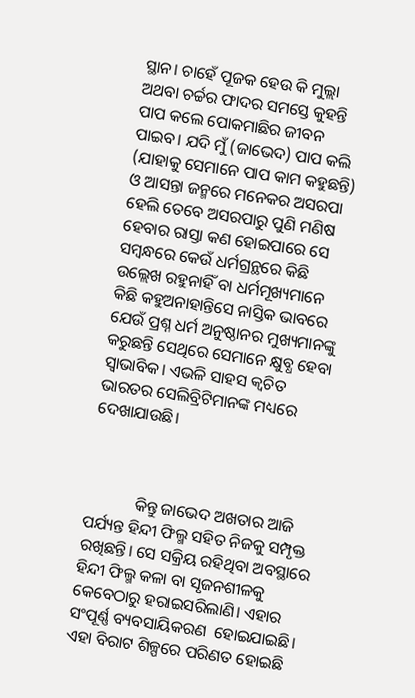ସ୍ଥାନ। ଚାହେଁ ପୂଜକ ହେଉ କି ମୁଲ୍ଲା ଅଥବା ଚର୍ଚ୍ଚର ଫାଦର ସମସ୍ତେ କୁହନ୍ତି ପାପ କଲେ ପୋକମାଛିର ଜୀବନ ପାଇବ। ଯଦି ମୁଁ (ଜାଭେଦ) ପାପ କଲି (ଯାହାକୁ ସେମାନେ ପାପ କାମ କହୁଛନ୍ତି) ଓ ଆସନ୍ତା ଜନ୍ମରେ ମନେକର ଅସରପା ହେଲି ତେବେ ଅସରପାରୁ ପୁଣି ମଣିଷ ହେବାର ରାସ୍ତା କଣ ହୋଇପାରେ ସେ ସମ୍ବନ୍ଧରେ କେଉଁ ଧର୍ମଗ୍ରନ୍ଥରେ କିଛି ଉଲ୍ଲେଖ ରହୁନାହିଁ ବା ଧର୍ମମୂଖ୍ୟମାନେ କିଛି କହୁଅନାହାନ୍ତିସେ ନାସ୍ତିକ ଭାବରେ ଯେଉଁ ପ୍ରଶ୍ନ ଧର୍ମ ଅନୁଷ୍ଠାନର ମୁଖ୍ୟମାନଙ୍କୁ କରୁଛନ୍ତି ସେଥିରେ ସେମାନେ କ୍ଷୁବ୍ଧ ହେବା ସ୍ଵାଭାବିକ। ଏଭଳି ସାହସ କ୍ଵଚିତ ଭାରତର ସେଲିବ୍ରିଟିମାନଙ୍କ ମଧ୍ୟରେ ଦେଖାଯାଉଛି।



            କିନ୍ତୁ ଜାଭେଦ ଅଖତାର ଆଜି ପର୍ଯ୍ୟନ୍ତ ହିନ୍ଦୀ ଫିଲ୍ମ ସହିତ ନିଜକୁ ସମ୍ପୃକ୍ତ ରଖିଛନ୍ତି। ସେ ସକ୍ରିୟ ରହିଥିବା ଅବସ୍ଥାରେ ହିନ୍ଦୀ ଫିଲ୍ମ କଳା ବା ସୃଜନଶୀଳକୁ କେବେଠାରୁ ହରାଇସରିଲାଣି। ଏହାର ସଂପୂର୍ଣ୍ଣ ବ୍ୟବସାୟିକରଣ  ହୋଇଯାଇଛି। ଏହା ବିରାଟ ଶିଳ୍ପରେ ପରିଣତ ହୋଇଛି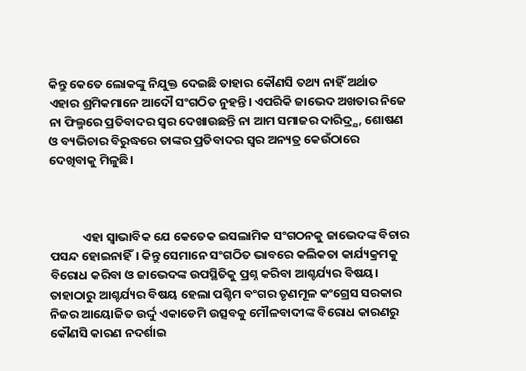କିନ୍ତୁ କେତେ ଲୋକଙ୍କୁ ନିଯୁକ୍ତ ଦେଇଛି ତାହାର କୌଣସି ତଥ୍ୟ ନାହିଁ ଅର୍ଥାତ ଏହାର ଶ୍ରମିକମାନେ ଆଦୌ ସଂଗଠିତ ନୁହନ୍ତି। ଏପରିକି ଜାଭେଦ ଅଖତାର ନିଜେ ନା ଫିଲ୍ମରେ ପ୍ରତିବାଦର ସ୍ଵର ଦେଖାଉଛନ୍ତି ନା ଆମ ସମାଜର ଦାରିଦ୍ର୍ଯ, ଶୋଷଣ ଓ ବ୍ୟଭିଚାର ବିରୁଦ୍ଧରେ ତାଙ୍କର ପ୍ରତିବାଦର ସ୍ଵର ଅନ୍ୟତ୍ର କେଉଁଠାରେ ଦେଖିବାକୁ ମିଳୁଛି।



            ଏହା ସ୍ଵାଭାବିକ ଯେ କେତେକ ଇସଲାମିକ ସଂଗଠନକୁ ଜାଭେଦଙ୍କ ବିଚାର ପସନ୍ଦ ହୋଇନାହିଁ। କିନ୍ତୁ ସେମାନେ ସଂଗଠିତ ଭାବରେ କଲିକତା କାର୍ଯ୍ୟକ୍ରମକୁ ବିରୋଧ କରିବା ଓ ଜାଭେଦଙ୍କ ଉପସ୍ଥିତିକୁ ପ୍ରଶ୍ନ କରିବା ଆଶ୍ଚର୍ଯ୍ୟର ବିଷୟ। ତାହାଠାରୁ ଆଶ୍ଚର୍ଯ୍ୟର ବିଷୟ ହେଲା ପଶ୍ଚିମ ବଂଗର ତୃଣମୂଳ କଂଗ୍ରେସ ସରକାର ନିଜର ଆୟୋଜିତ ଉର୍ଦ୍ଦୁ ଏକାଡେମି ଉତ୍ସବକୁ ମୌଳବାଦୀଙ୍କ ବିରୋଧ କାରଣରୁ କୌଣସି କାରଣ ନଦର୍ଶାଇ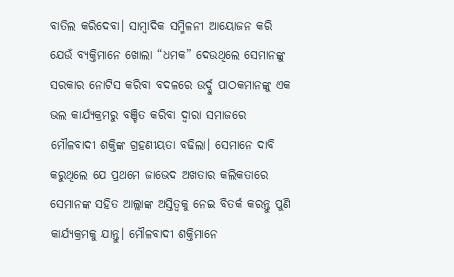ବାତିଲ କରିଦେବା। ସାମ୍ବାଦିକ ସମ୍ମିଳନୀ ଆୟୋଜନ କରି ଯେଉଁ ବ୍ୟକ୍ତିମାନେ ଖୋଲା “ଧମକ” ଦେଉଥିଲେ ସେମାନଙ୍କୁ ସରକାର ନୋଟିସ କରିବା ବଦଳରେ ଉର୍ଦ୍ଦୁ ପାଠକମାନଙ୍କୁ ଏକ ଭଲ କାର୍ଯ୍ୟକ୍ରମରୁ ବଞ୍ଚିତ କରିବା ଦ୍ଵାରା ସମାଜରେ ମୌଳବାଦୀ ଶକ୍ତିଙ୍କ ଗ୍ରହଣୀୟତା ବଢିଲା। ସେମାନେ ଦାବି କରୁଥିଲେ ଯେ ପ୍ରଥମେ ଜାଭେଦ ଅଖତାର କଲିକତାରେ ସେମାନଙ୍କ ସହିତ ଆଲ୍ଲାଙ୍କ ଅସ୍ତିତ୍ଵକୁ ନେଇ ବିତର୍କ କରନ୍ତୁ ପୁଣି କାର୍ଯ୍ୟକ୍ରମକୁ ଯାନ୍ତୁ। ମୌଳବାଦୀ ଶକ୍ତିମାନେ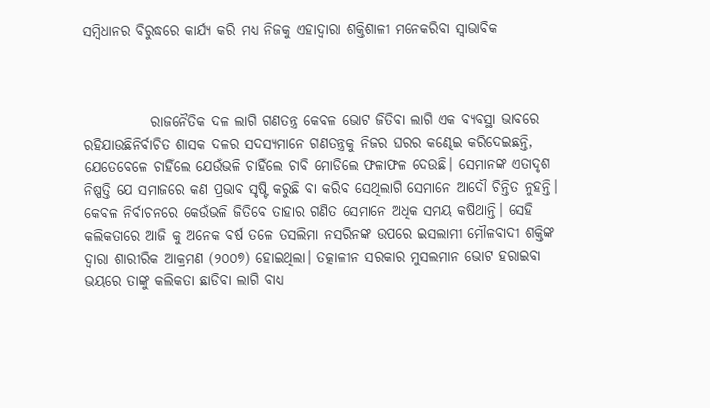ସମ୍ବିଧାନର ବିରୁଦ୍ଧରେ କାର୍ଯ୍ୟ କରି ମଧ୍ୟ ନିଜକୁ ଏହାଦ୍ବାରା ଶକ୍ତିଶାଳୀ ମନେକରିବା ସ୍ଵାଭାବିକ



            ରାଜନୈତିକ ଦଳ ଲାଗି ଗଣତନ୍ତ୍ର କେବଳ ଭୋଟ ଜିତିବା ଲାଗି ଏକ ବ୍ୟବସ୍ଥା ଭାବରେ ରହିଯାଉଛିନିର୍ବାଚିତ ଶାସକ ଦଳର ସଦସ୍ୟମାନେ ଗଣତନ୍ତ୍ରକୁ ନିଜର ଘରର କଣ୍ଢେଇ କରିଦେଇଛନ୍ତି, ଯେତେବେଳେ ଚାହିଁଲେ ଯେଉଁଭଳି ଚାହିଁଲେ ଚାବି ମୋଡିଲେ ଫଳାଫଳ ଦେଉଛି। ସେମାନଙ୍କ ଏତାଦୃଶ ନିଷ୍ପତ୍ତି ଯେ ସମାଜରେ କଣ ପ୍ରଭାବ ସୃଷ୍ଟି କରୁଛି ବା କରିବ ସେଥିଲାଗି ସେମାନେ ଆଦୌ ଚିନ୍ତିତ ନୁହନ୍ତି। କେବଳ ନିର୍ବାଚନରେ କେଉଁଭଳି ଜିତିବେ ତାହାର ଗଣିତ ସେମାନେ ଅଧିକ ସମୟ କଷିଥାନ୍ତି। ସେହି କଲିକତାରେ ଆଜି କୁ ଅନେକ ବର୍ଷ ତଳେ ତସଲିମା ନସରିନଙ୍କ ଉପରେ ଇସଲାମୀ ମୌଳବାଦୀ ଶକ୍ତିଙ୍କ ଦ୍ଵାରା ଶାରୀରିକ ଆକ୍ରମଣ (୨୦୦୭) ହୋଇଥିଲା। ତତ୍କାଳୀନ ସରକାର ମୁସଲମାନ ଭୋଟ ହରାଇବା ଭୟରେ ତାଙ୍କୁ କଲିକତା ଛାଡିବା ଲାଗି ବାଧ୍ୟ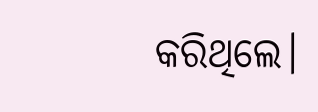କରିଥିଲେ।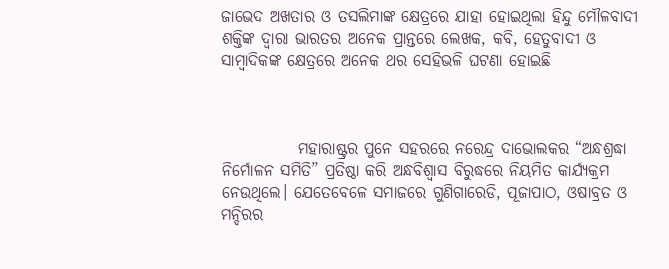ଜାଭେଦ ଅଖତାର ଓ ତସଲିମାଙ୍କ କ୍ଷେତ୍ରରେ ଯାହା ହୋଇଥିଲା ହିନ୍ଦୁ ମୌଳବାଦୀ ଶକ୍ତିଙ୍କ ଦ୍ଵାରା ଭାରତର ଅନେକ ପ୍ରାନ୍ତରେ ଲେଖକ, କବି, ହେତୁବାଦୀ ଓ ସାମ୍ବାଦିକଙ୍କ କ୍ଷେତ୍ରରେ ଅନେକ ଥର ସେହିଭଳି ଘଟଣା ହୋଇଛି



            ମହାରାଷ୍ଟ୍ରର ପୁନେ ସହରରେ ନରେନ୍ଦ୍ର ଦାଭୋଲକର “ଅନ୍ଧଶ୍ରଦ୍ଧା ନିର୍ମୋଳନ ସମିତି” ପ୍ରତିଷ୍ଠା କରି ଅନ୍ଧବିଶ୍ଵାସ ବିରୁଦ୍ଧରେ ନିୟମିତ କାର୍ଯ୍ୟକ୍ରମ ନେଉଥିଲେ। ଯେତେବେଳେ ସମାଜରେ ଗୁଣିଗାରେଡି, ପୂଜାପାଠ, ଓଷାବ୍ରତ ଓ ମନ୍ଦିରର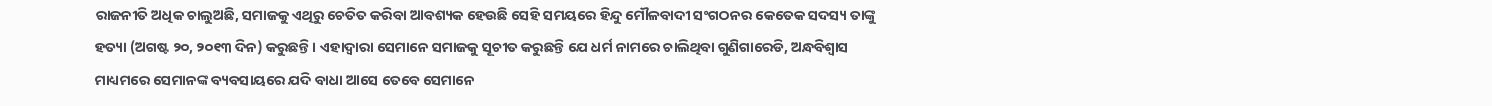ରାଜନୀତି ଅଧିକ ଚାଲୁଅଛି, ସମାଜକୁ ଏଥିରୁ ଚେତିତ କରିବା ଆବଶ୍ୟକ ହେଉଛି ସେହି ସମୟରେ ହିନ୍ଦୁ ମୌଳବାଦୀ ସଂଗଠନର କେତେକ ସଦସ୍ୟ ତାଙ୍କୁ ହତ୍ୟା (ଅଗଷ୍ଟ ୨୦, ୨୦୧୩ ଦିନ) କରୁଛନ୍ତି। ଏହାଦ୍ବାରା ସେମାନେ ସମାଜକୁ ସୂଚୀତ କରୁଛନ୍ତି ଯେ ଧର୍ମ ନାମରେ ଚାଲିଥିବା ଗୁଣିଗାରେଡି, ଅନ୍ଧବିଶ୍ଵାସ ମାଧ୍ୟମରେ ସେମାନଙ୍କ ବ୍ୟବସାୟରେ ଯଦି ବାଧା ଆସେ ତେବେ ସେମାନେ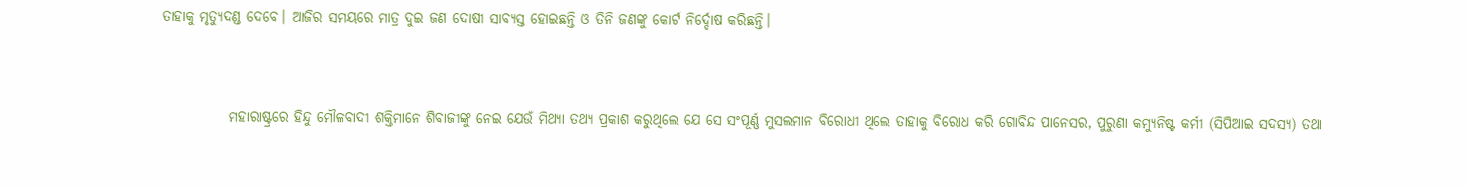ତାହାକୁ ମୃତ୍ୟୁଦଣ୍ଡ ଦେବେ। ଆଜିର ସମୟରେ ମାତ୍ର ଦୁଇ ଜଣ ଦୋଷୀ ସାବ୍ୟସ୍ତ ହୋଇଛନ୍ତି ଓ ତିନି ଜଣଙ୍କୁ କୋର୍ଟ ନିର୍ଦ୍ଦୋଷ କରିଛନ୍ତି।



            ମହାରାଷ୍ଟ୍ରରେ ହିନ୍ଦୁ ମୌଳବାଦୀ ଶକ୍ତିମାନେ ଶିବାଜୀଙ୍କୁ ନେଇ ଯେଉଁ ମିଥ୍ୟା ତଥ୍ୟ ପ୍ରକାଶ କରୁଥିଲେ ଯେ ସେ ସଂପୂର୍ଣ୍ଣ ମୁସଲମାନ ବିରୋଧୀ ଥିଲେ ତାହାକୁ ବିରୋଧ କରି ଗୋବିନ୍ଦ ପାନେସର, ପୁରୁଣା କମ୍ୟୁନିଷ୍ଟ କର୍ମୀ (ସିପିଆଇ ସଦସ୍ୟ) ତଥା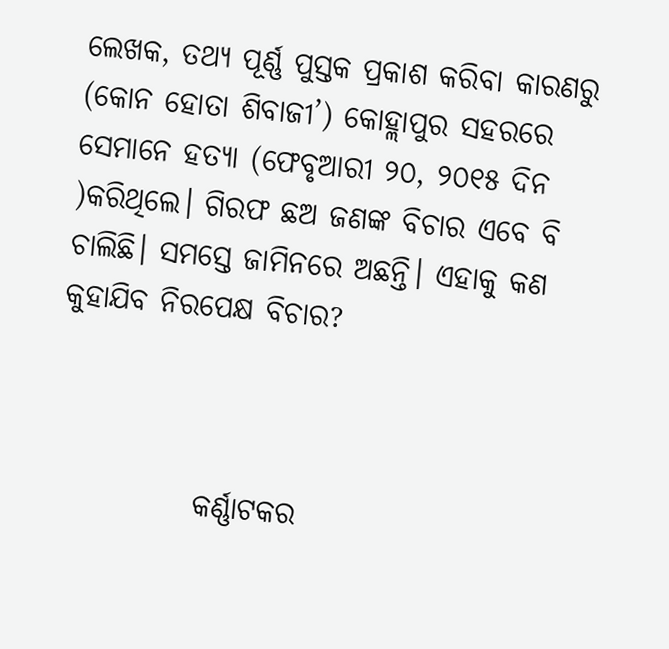ଲେଖକ, ତଥ୍ୟ ପୂର୍ଣ୍ଣ ପୁସ୍ତକ ପ୍ରକାଶ କରିବା କାରଣରୁ (କୋନ ହୋତା ଶିବାଜୀ’) କୋହ୍ଲାପୁର ସହରରେ ସେମାନେ ହତ୍ୟା (ଫେବୃଆରୀ ୨୦, ୨୦୧୫ ଦିନ )କରିଥିଲେ। ଗିରଫ ଛଅ ଜଣଙ୍କ ବିଚାର ଏବେ ବି ଚାଲିଛି। ସମସ୍ତେ ଜାମିନରେ ଅଛନ୍ତି। ଏହାକୁ କଣ କୁହାଯିବ ନିରପେକ୍ଷ ବିଚାର?



            କର୍ଣ୍ଣାଟକର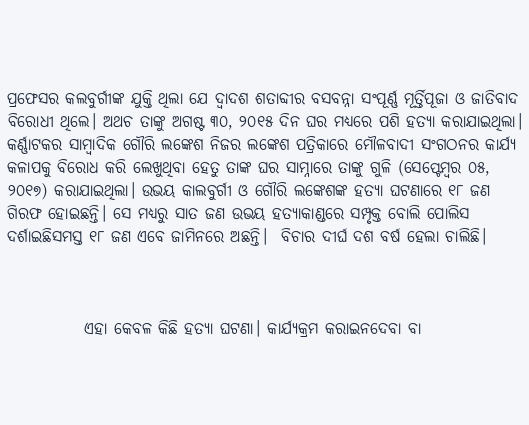ପ୍ରଫେସର କଲବୁର୍ଗୀଙ୍କ ଯୁକ୍ତି ଥିଲା ଯେ ଦ୍ଵାଦଶ ଶତାବ୍ଦୀର ବସବନ୍ନା ସଂପୂର୍ଣ୍ଣ ମୂର୍ତ୍ତିପୂଜା ଓ ଜାତିବାଦ ବିରୋଧୀ ଥିଲେ। ଅଥଚ ତାଙ୍କୁ ଅଗଷ୍ଟ ୩୦, ୨୦୧୫ ଦିନ ଘର ମଧ୍ୟରେ ପଶି ହତ୍ୟା କରାଯାଇଥିଲା। କର୍ଣ୍ଣାଟକର ସାମ୍ବାଦିକ ଗୌରି ଲଙ୍କେଶ ନିଜର ଲଙ୍କେଶ ପତ୍ରିକାରେ ମୌଳବାଦୀ ସଂଗଠନର କାର୍ଯ୍ୟ କଳାପକୁ ବିରୋଧ କରି ଲେଖୁଥିବା ହେତୁ ତାଙ୍କ ଘର ସାମ୍ନାରେ ତାଙ୍କୁ ଗୁଳି (ସେପ୍ଟେମ୍ବର ୦୫, ୨୦୧୭) କରାଯାଇଥିଲା। ଉଭୟ କାଲବୁର୍ଗୀ ଓ ଗୌରି ଲଙ୍କେଶଙ୍କ ହତ୍ୟା ଘଟଣାରେ ୧୮ ଜଣ ଗିରଫ ହୋଇଛନ୍ତି। ସେ ମଧ୍ୟରୁ ସାତ ଜଣ ଉଭୟ ହତ୍ୟାକାଣ୍ଡରେ ସମ୍ପୃକ୍ତ ବୋଲି ପୋଲିସ ଦର୍ଶାଇଛିସମସ୍ତ ୧୮ ଜଣ ଏବେ ଜାମିନରେ ଅଛନ୍ତି।  ବିଚାର ଦୀର୍ଘ ଦଶ ବର୍ଷ ହେଲା ଚାଲିଛି।



            ଏହା କେବଳ କିଛି ହତ୍ୟା ଘଟଣା। କାର୍ଯ୍ୟକ୍ରମ କରାଇନଦେବା ବା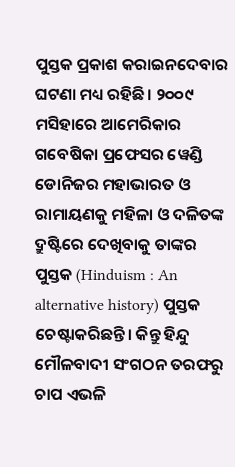ପୁସ୍ତକ ପ୍ରକାଶ କରାଇନଦେବାର ଘଟଣା ମଧ୍ୟ ରହିଛି। ୨୦୦୯ ମସିହାରେ ଆମେରିକାର ଗବେଷିକା ପ୍ରଫେସର ୱେଣ୍ଡି ଡୋନିଜର ମହାଭାରତ ଓ ରାମାୟଣକୁ ମହିଳା ଓ ଦଳିତଙ୍କ ଦ୍ରୁଷ୍ଟିରେ ଦେଖିବାକୁ ତାଙ୍କର ପୁସ୍ତକ (Hinduism : An alternative history) ପୁସ୍ତକ ଚେଷ୍ଟାକରିଛନ୍ତି। କିନ୍ତୁ ହିନ୍ଦୁ ମୌଳବାଦୀ ସଂଗଠନ ତରଫରୁ ଚାପ ଏଭଳି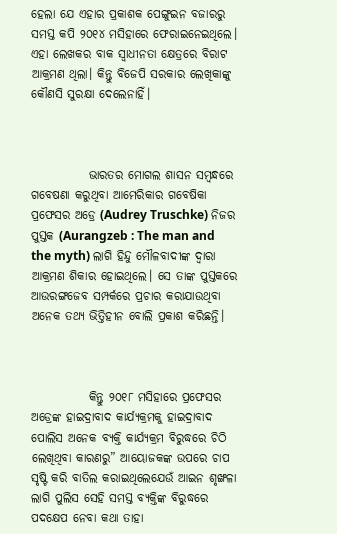ହେଲା ଯେ ଏହାର ପ୍ରକାଶକ ପେଙ୍ଗୁଇନ ବଜାରରୁ ସମସ୍ତ କପି ୨୦୧୪ ମସିହାରେ ଫେରାଇନେଇଥିଲେ। ଏହା ଲେଖକର ବାକ ସ୍ଵାଧୀନତା କ୍ଷେତ୍ରରେ ବିରାଟ ଆକ୍ରମଣ ଥିଲା। କିନ୍ତୁ ବିଜେପି ସରକାର ଲେଖିକାଙ୍କୁ କୌଣସି ସୁରକ୍ଷା ଦେଲେନାହିଁ।



            ଭାରତର ମୋଗଲ ଶାସନ ସମ୍ବନ୍ଧରେ ଗବେଷଣା କରୁଥିବା ଆମେରିକାର ଗବେଷିକା ପ୍ରଫେସର ଅଡ୍ରେ (Audrey Truschke) ନିଜର ପୁସ୍ତକ (Aurangzeb : The man and the myth) ଲାଗି ହିନ୍ଦୁ ମୌଳବାଦୀଙ୍କ ଦ୍ଵାରା ଆକ୍ରମଣ ଶିକାର ହୋଇଥିଲେ। ସେ ତାଙ୍କ ପୁସ୍ତକରେ ଆଉରଙ୍ଗଜେବ ସମ୍ପର୍କରେ ପ୍ରଚାର କରାଯାଉଥିବା ଅନେକ ତଥ୍ୟ ଭିତ୍ତିହୀନ ବୋଲି ପ୍ରକାଶ କରିଛନ୍ତି।



            କିନ୍ତୁ ୨୦୧୮ ମସିହାରେ ପ୍ରଫେସର ଅଡ୍ରେଙ୍କ ହାଇଦ୍ରାବାଦ କାର୍ଯ୍ୟକ୍ରମକୁ ହାଇଦ୍ରାବାଦ ପୋଲିସ ଅନେକ ବ୍ୟକ୍ତି କାର୍ଯ୍ୟକ୍ରମ ବିରୁଦ୍ଧରେ ଚିଠି ଲେଖିଥିବା କାରଣରୁ” ଆୟୋଜକଙ୍କ ଉପରେ ଚାପ ସୃଷ୍ଟି କରି ବାତିଲ କରାଇଥିଲେଯେଉଁ ଆଇନ ଶୃଙ୍ଖଳା ଲାଗି ପୁଲିସ ସେହି ସମସ୍ତ ବ୍ୟକ୍ତିଙ୍କ ବିରୁଦ୍ଧରେ ପଦକ୍ଷେପ ନେବା କଥା ତାହା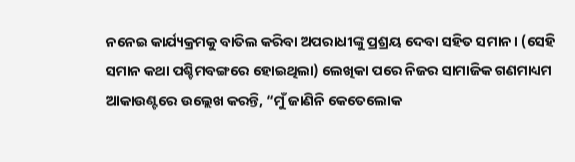ନନେଇ କାର୍ଯ୍ୟକ୍ରମକୁ ବାତିଲ କରିବା ଅପରାଧୀଙ୍କୁ ପ୍ରଶ୍ରୟ ଦେବା ସହିତ ସମାନ। (ସେହି ସମାନ କଥା ପଶ୍ଚିମବଙ୍ଗରେ ହୋଇଥିଲା) ଲେଖିକା ପରେ ନିଜର ସାମାଜିକ ଗଣମାଧ୍ୟମ ଆକାଉଣ୍ଟରେ ଉଲ୍ଲେଖ କରନ୍ତି, “ମୁଁ ଜାଣିନି କେତେଲୋକ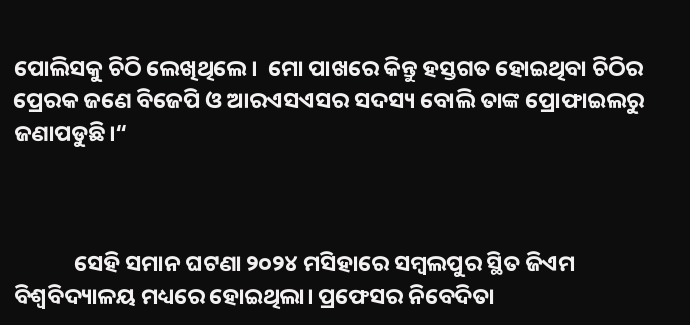ପୋଲିସକୁ ଚିଠି ଲେଖିଥିଲେ।  ମୋ ପାଖରେ କିନ୍ତୁ ହସ୍ତଗତ ହୋଇଥିବା ଚିଠିର ପ୍ରେରକ ଜଣେ ବିଜେପି ଓ ଆରଏସଏସର ସଦସ୍ୟ ବୋଲି ତାଙ୍କ ପ୍ରୋଫାଇଲରୁ ଜଣାପଡୁଛି।“



            ସେହି ସମାନ ଘଟଣା ୨୦୨୪ ମସିହାରେ ସମ୍ବଲପୁର ସ୍ଥିତ ଜିଏମ ବିଶ୍ୱବିଦ୍ୟାଳୟ ମଧ୍ୟରେ ହୋଇଥିଲା। ପ୍ରଫେସର ନିବେଦିତା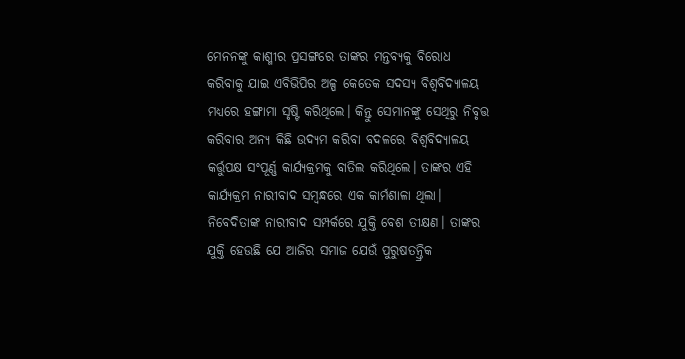ମେନନଙ୍କୁ କାଶ୍ମୀର ପ୍ରସଙ୍ଗରେ ତାଙ୍କର ମନ୍ତବ୍ୟକୁ ବିରୋଧ କରିବାକୁ ଯାଇ ଏବିଭିପିର ଅଳ୍ପ କେତେକ ସଦସ୍ୟ ବିଶ୍ୱବିଦ୍ୟାଳୟ ମଧ୍ୟରେ ହଙ୍ଗାମା ସୃଷ୍ଟି କରିଥିଲେ। କିନ୍ତୁ ସେମାନଙ୍କୁ ସେଥିରୁ ନିବୃତ୍ତ କରିବାର ଅନ୍ୟ କିଛି ଉଦ୍ୟମ କରିବା ବଦଳରେ ବିଶ୍ୱବିଦ୍ୟାଳୟ କର୍ତ୍ତୁପକ୍ଷ ସଂପୂର୍ଣ୍ଣ କାର୍ଯ୍ୟକ୍ରମକୁ ବାତିଲ କରିଥିଲେ। ତାଙ୍କର ଏହି କାର୍ଯ୍ୟକ୍ରମ ନାରୀବାଦ ସମ୍ବନ୍ଧରେ ଏକ କାର୍ମଶାଳା ଥିଲା। ନିବେଦିତାଙ୍କ ନାରୀବାଦ ସମ୍ପର୍କରେ ଯୁକ୍ତି ବେଶ ତୀକ୍ଷଣ। ତାଙ୍କର ଯୁକ୍ତି ହେଉଛି ଯେ ଆଜିର ସମାଜ ଯେଉଁ ପୁରୁଷତନ୍ତ୍ରିକ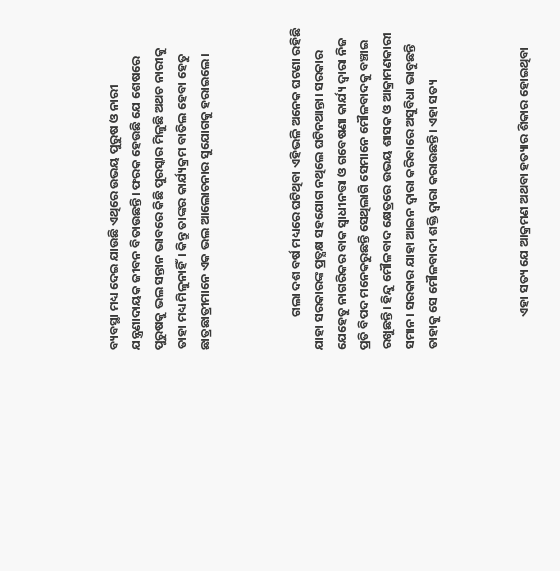ବ୍ୟବସ୍ଥା ମଧ୍ୟ ଦେଇ ଯାଉଛି ଏଥିରେ ଉଭୟ ପୁରୁଷ ଓ ନାରୀ ଯନ୍ତ୍ରଣାଦାୟକ ଜୀବନ ବିତାଉଛନ୍ତି। ଫରକ ହେଉଛି ଯେ ଶେଷରେ ପୁରୁଷକୁ ଭଲ ସନ୍ତାନ ଭାବରେ କିଛି ପୁରସ୍କାର ମିଳୁଛି ଅଥଚ ନାରୀକୁ ତାହା ମଧ୍ୟ ମିଳୁନାହିଁ। କିନ୍ତୁ ତାଙ୍କର କାର୍ଯ୍ୟକ୍ରମ ବାତିଲ ହେବା ହେତୁ ଛାତ୍ରଛାତ୍ରୀମାନେ ଏକ ଭଲ ଆଲୋଚନାର ସୁଯୋଗକୁ ହରାଇଲେ।



            ଗଲା ଦଶ ବର୍ଷ ମଧ୍ୟରେ ଘଟିଥିବା ଏହିଭଳି ଅନେକ ଘଟଣା ରହିଛି ଯାହା ସରକାରଙ୍କ ପ୍ରତ୍ଯକ୍ଷ ସହଯୋଗ ନଥିଲେ ଘଟିନଥାନ୍ତା। ସରକାର ଯେହେତୁ ନାଗରିକର ବାକ ସ୍ଵାଧୀନତ୍ତା ଓ ଗବେଷଣା କାର୍ଯ୍ୟ ଦ୍ଵାରା ନିଜ ପ୍ରତି ବିପଦ ମନେକରୁଛନ୍ତି ସେଥିଲାଗି ସେମାନେ ମୌଳବାଦକୁ ବଞ୍ଚାଇ ରଖୁଛନ୍ତି। ହିନ୍ଦୁ ମୌଳବାଦ କ୍ଷେତ୍ରରେ ଉଭୟ ଶାସକ ଓ ଆକ୍ରାମଣକାରୀ ସମାନ। ସରକାର ଯାହା ଆଇନ ଦ୍ଵାରା କରିବାରେ ଅସୁବିଧା ଭାବୁଛନ୍ତି ତାହାକୁ ସେ ମୌଳବାଦୀ ଶକ୍ତି ଦ୍ଵାରା କରାଉଛନ୍ତି। ଏହା ସତ୍ୟ



            ଏହା ସତ୍ୟ ଯେ ଆକ୍ରମଣ ଅଥବା ହତ୍ୟାର ଶିକାର ହୋଇଥିବା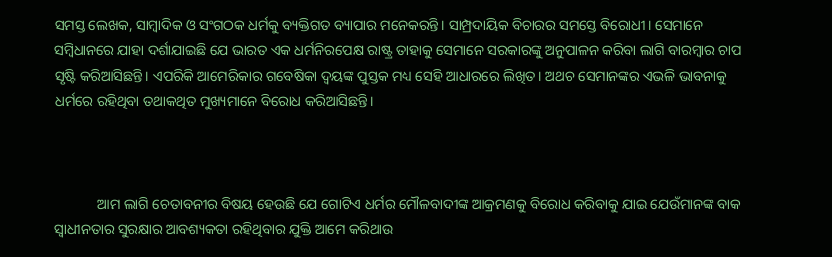ସମସ୍ତ ଲେଖକ, ସାମ୍ବାଦିକ ଓ ସଂଗଠକ ଧର୍ମକୁ ବ୍ୟକ୍ତିଗତ ବ୍ୟାପାର ମନେକରନ୍ତି। ସାମ୍ପ୍ରଦାୟିକ ବିଚାରର ସମସ୍ତେ ବିରୋଧୀ। ସେମାନେ ସମ୍ବିଧାନରେ ଯାହା ଦର୍ଶାଯାଇଛି ଯେ ଭାରତ ଏକ ଧର୍ମନିରପେକ୍ଷ ରାଷ୍ଟ୍ର ତାହାକୁ ସେମାନେ ସରକାରଙ୍କୁ ଅନୁପାଳନ କରିବା ଲାଗି ବାରମ୍ବାର ଚାପ ସୃଷ୍ଟି କରିଆସିଛନ୍ତି। ଏପରିକି ଆମେରିକାର ଗବେଷିକା ଦ୍ୱୟଙ୍କ ପୁସ୍ତକ ମଧ୍ୟ ସେହି ଆଧାରରେ ଲିଖିତ। ଅଥଚ ସେମାନଙ୍କର ଏଭଳି ଭାବନାକୁ ଧର୍ମରେ ରହିଥିବା ତଥାକଥିତ ମୁଖ୍ୟମାନେ ବିରୋଧ କରିଆସିଛନ୍ତି।



            ଆମ ଲାଗି ଚେତାବନୀର ବିଷୟ ହେଉଛି ଯେ ଗୋଟିଏ ଧର୍ମର ମୌଳବାଦୀଙ୍କ ଆକ୍ରମଣକୁ ବିରୋଧ କରିବାକୁ ଯାଇ ଯେଉଁମାନଙ୍କ ବାକ ସ୍ଵାଧୀନତାର ସୁରକ୍ଷାର ଆବଶ୍ୟକତା ରହିଥିବାର ଯୁକ୍ତି ଆମେ କରିଥାଉ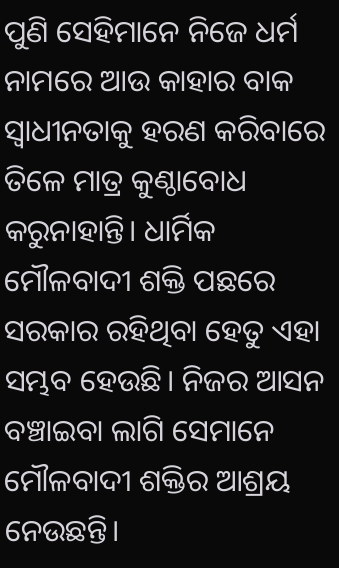ପୁଣି ସେହିମାନେ ନିଜେ ଧର୍ମ ନାମରେ ଆଉ କାହାର ବାକ ସ୍ଵାଧୀନତାକୁ ହରଣ କରିବାରେ ତିଳେ ମାତ୍ର କୁଣ୍ଠାବୋଧ କରୁନାହାନ୍ତି। ଧାର୍ମିକ ମୌଳବାଦୀ ଶକ୍ତି ପଛରେ ସରକାର ରହିଥିବା ହେତୁ ଏହା ସମ୍ଭବ ହେଉଛି। ନିଜର ଆସନ ବଞ୍ଚାଇବା ଲାଗି ସେମାନେ ମୌଳବାଦୀ ଶକ୍ତିର ଆଶ୍ରୟ ନେଉଛନ୍ତି।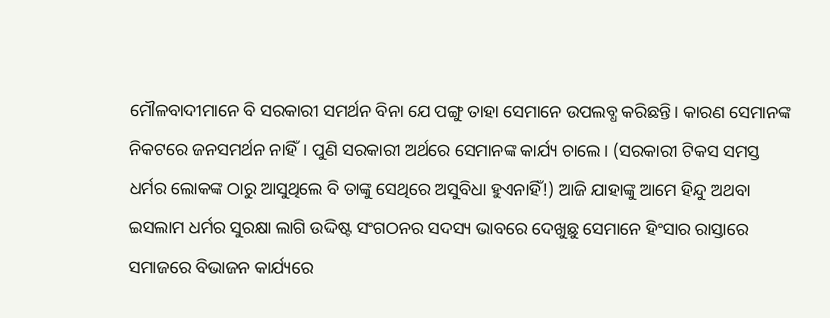ମୌଳବାଦୀମାନେ ବି ସରକାରୀ ସମର୍ଥନ ବିନା ଯେ ପଙ୍ଗୁ ତାହା ସେମାନେ ଉପଲବ୍ଧ କରିଛନ୍ତି। କାରଣ ସେମାନଙ୍କ ନିକଟରେ ଜନସମର୍ଥନ ନାହିଁ। ପୁଣି ସରକାରୀ ଅର୍ଥରେ ସେମାନଙ୍କ କାର୍ଯ୍ୟ ଚାଲେ। (ସରକାରୀ ଟିକସ ସମସ୍ତ ଧର୍ମର ଲୋକଙ୍କ ଠାରୁ ଆସୁଥିଲେ ବି ତାଙ୍କୁ ସେଥିରେ ଅସୁବିଧା ହୁଏନାହିଁ!) ଆଜି ଯାହାଙ୍କୁ ଆମେ ହିନ୍ଦୁ ଅଥବା ଇସଲାମ ଧର୍ମର ସୁରକ୍ଷା ଲାଗି ଉଦ୍ଦିଷ୍ଟ ସଂଗଠନର ସଦସ୍ୟ ଭାବରେ ଦେଖୁଛୁ ସେମାନେ ହିଂସାର ରାସ୍ତାରେ ସମାଜରେ ବିଭାଜନ କାର୍ଯ୍ୟରେ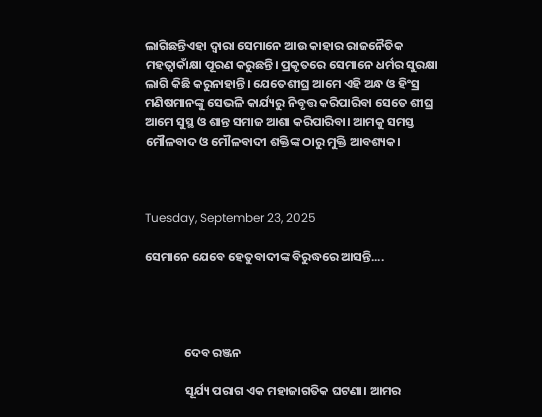ଲାଗିଛନ୍ତିଏହା ଦ୍ଵାରା ସେମାନେ ଆଉ କାହାର ରାଜନୈତିକ ମହତ୍ଵାକାଁକ୍ଷା ପୂରଣ କରୁଛନ୍ତି। ପ୍ରକୃତରେ ସେମାନେ ଧର୍ମର ସୁରକ୍ଷା ଲାଗି କିଛି କରୁନାହାନ୍ତି। ଯେତେଶୀଘ୍ର ଆମେ ଏହି ଅନ୍ଧ ଓ ହିଂସ୍ର ମଣିଷମାନଙ୍କୁ ସେଭଳି କାର୍ଯ୍ୟରୁ ନିବୃତ୍ତ କରିପାରିବା ସେତେ ଶୀଘ୍ର ଆମେ ସୁସ୍ଥ ଓ ଶାନ୍ତ ସମାଜ ଆଶା କରିପାରିବା। ଆମକୁ ସମସ୍ତ ମୌଳବାଦ ଓ ମୌଳବାଦୀ ଶକ୍ତିଙ୍କ ଠାରୁ ମୁକ୍ତି ଆବଶ୍ୟକ।



Tuesday, September 23, 2025

ସେମାନେ ଯେବେ ହେତୁବାଦୀଙ୍କ ବିରୁଦ୍ଧରେ ଆସନ୍ତି....




              ଦେବ ରଞ୍ଜନ

              ସୂର୍ଯ୍ୟ ପରାଗ ଏକ ମହାଜାଗତିକ ଘଟଣା। ଆମର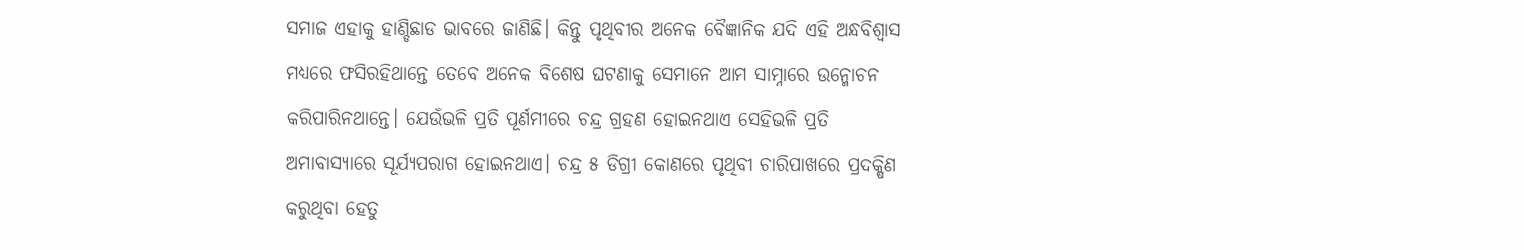ସମାଜ ଏହାକୁ ହାଣ୍ଡିଛାଡ ଭାବରେ ଜାଣିଛି। କିନ୍ତୁ ପୃଥିବୀର ଅନେକ ବୈଜ୍ଞାନିକ ଯଦି ଏହି ଅନ୍ଧବିଶ୍ଵାସ ମଧ୍ୟରେ ଫସିରହିଥାନ୍ତେ ତେବେ ଅନେକ ବିଶେଷ ଘଟଣାକୁ ସେମାନେ ଆମ ସାମ୍ନାରେ ଉନ୍ମୋଚନ କରିପାରିନଥାନ୍ତେ। ଯେଉଁଭଳି ପ୍ରତି ପୂର୍ଣମୀରେ ଚନ୍ଦ୍ର ଗ୍ରହଣ ହୋଇନଥାଏ ସେହିଭଳି ପ୍ରତି ଅମାବାସ୍ୟାରେ ସୂର୍ଯ୍ୟପରାଗ ହୋଇନଥାଏ। ଚନ୍ଦ୍ର ୫ ଡିଗ୍ରୀ କୋଣରେ ପୃଥିବୀ ଚାରିପାଖରେ ପ୍ରଦକ୍ଷିଣ କରୁଥିବା ହେତୁ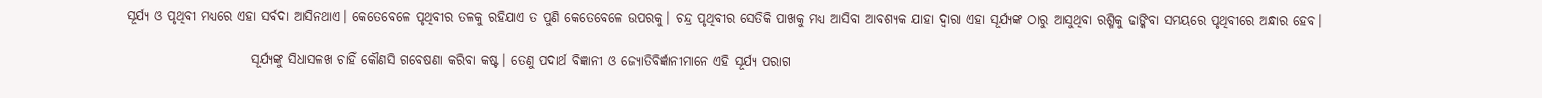ସୂର୍ଯ୍ୟ ଓ ପୃଥିବୀ ମଧ୍ୟରେ ଏହା ସର୍ବଦା ଆସିନଥାଏ। କେତେବେଳେ ପୃଥିବୀର ତଳକୁ ରହିଯାଏ ତ ପୁଣି କେତେବେଳେ ଉପରକୁ। ଚନ୍ଦ୍ର ପୃଥିବୀର ସେତିକି ପାଖକୁ ମଧ୍ୟ ଆସିବା ଆବଶ୍ୟକ ଯାହା ଦ୍ଵାରା ଏହା ସୂର୍ଯ୍ୟଙ୍କ ଠାରୁ ଆସୁଥିବା ରଶ୍ମିକୁ ଢାଙ୍କିବା ସମୟରେ ପୃଥିବୀରେ ଅନ୍ଧାର ହେବ।

                        ସୂର୍ଯ୍ୟଙ୍କୁ ସିଧାସଳଖ ଚାହିଁ କୌଣସି ଗବେଷଣା କରିବା କଷ୍ଟ। ତେଣୁ ପଦାର୍ଥ ବିଜ୍ଞାନୀ ଓ ଜ୍ୟୋତିବିର୍ଜ୍ଞାନୀମାନେ ଏହି ସୂର୍ଯ୍ୟ ପରାଗ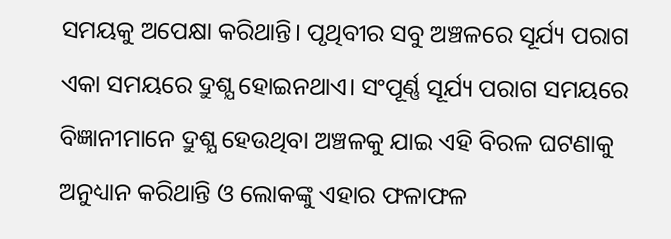ସମୟକୁ ଅପେକ୍ଷା କରିଥାନ୍ତି। ପୃଥିବୀର ସବୁ ଅଞ୍ଚଳରେ ସୂର୍ଯ୍ୟ ପରାଗ ଏକା ସମୟରେ ଦ୍ରୁଶ୍ଯ ହୋଇନଥାଏ। ସଂପୂର୍ଣ୍ଣ ସୂର୍ଯ୍ୟ ପରାଗ ସମୟରେ ବିଜ୍ଞାନୀମାନେ ଦ୍ରୁଶ୍ଯ ହେଉଥିବା ଅଞ୍ଚଳକୁ ଯାଇ ଏହି ବିରଳ ଘଟଣାକୁ ଅନୁଧ୍ୟାନ କରିଥାନ୍ତି ଓ ଲୋକଙ୍କୁ ଏହାର ଫଳାଫଳ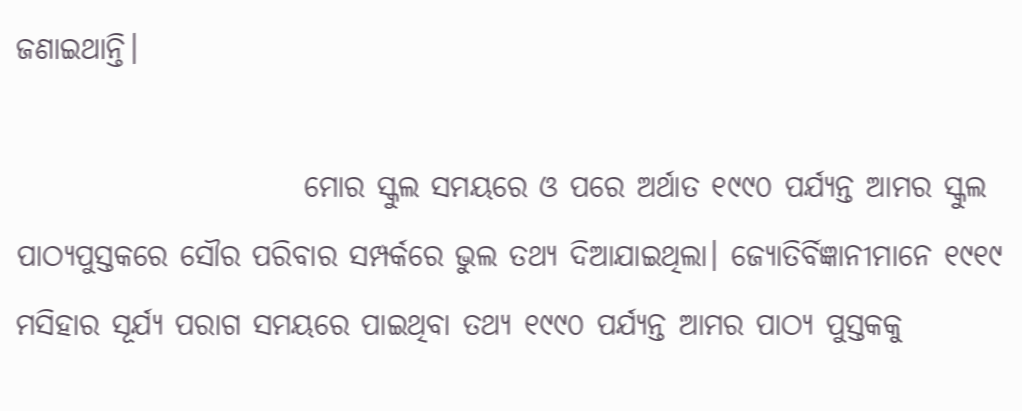ଜଣାଇଥାନ୍ତି।

                        ମୋର ସ୍କୁଲ ସମୟରେ ଓ ପରେ ଅର୍ଥାତ ୧୯୯୦ ପର୍ଯ୍ୟନ୍ତ ଆମର ସ୍କୁଲ ପାଠ୍ୟପୁସ୍ତକରେ ସୌର ପରିବାର ସମ୍ପର୍କରେ ଭୁଲ ତଥ୍ୟ ଦିଆଯାଇଥିଲା। ଜ୍ୟୋତିର୍ବିଜ୍ଞାନୀମାନେ ୧୯୧୯ ମସିହାର ସୂର୍ଯ୍ୟ ପରାଗ ସମୟରେ ପାଇଥିବା ତଥ୍ୟ ୧୯୯୦ ପର୍ଯ୍ୟନ୍ତ ଆମର ପାଠ୍ୟ ପୁସ୍ତକକୁ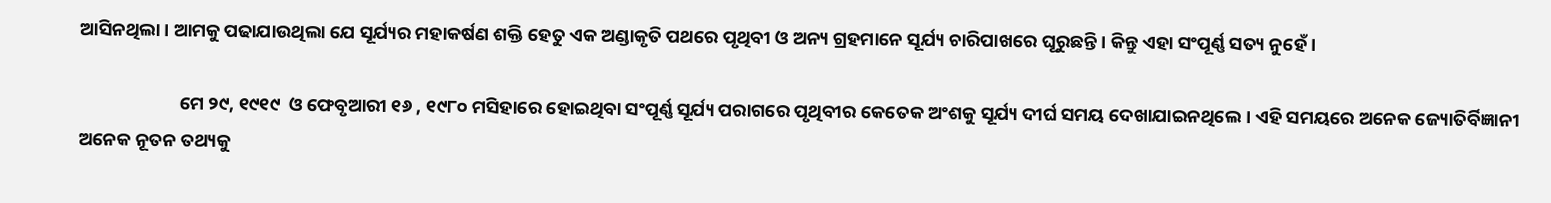ଆସିନଥିଲା। ଆମକୁ ପଢାଯାଉଥିଲା ଯେ ସୂର୍ଯ୍ୟର ମହାକର୍ଷଣ ଶକ୍ତି ହେତୁ ଏକ ଅଣ୍ଡାକୃତି ପଥରେ ପୃଥିବୀ ଓ ଅନ୍ୟ ଗ୍ରହମାନେ ସୂର୍ଯ୍ୟ ଚାରିପାଖରେ ଘୂରୁଛନ୍ତି। କିନ୍ତୁ ଏହା ସଂପୂର୍ଣ୍ଣ ସତ୍ୟ ନୁହେଁ।

                        ମେ ୨୯, ୧୯୧୯  ଓ ଫେବୃଆରୀ ୧୬ , ୧୯୮୦ ମସିହାରେ ହୋଇଥିବା ସଂପୂର୍ଣ୍ଣ ସୂର୍ଯ୍ୟ ପରାଗରେ ପୃଥିବୀର କେତେକ ଅଂଶକୁ ସୂର୍ଯ୍ୟ ଦୀର୍ଘ ସମୟ ଦେଖାଯାଇନଥିଲେ। ଏହି ସମୟରେ ଅନେକ ଜ୍ୟୋତିର୍ବିଜ୍ଞାନୀ ଅନେକ ନୂତନ ତଥ୍ୟକୁ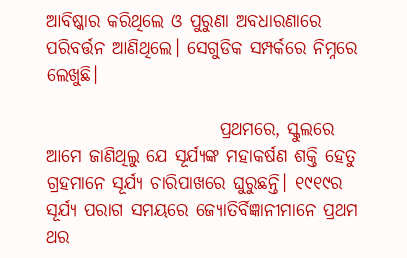ଆବିଷ୍କାର କରିଥିଲେ ଓ ପୁରୁଣା ଅବଧାରଣାରେ ପରିବର୍ତ୍ତନ ଆଣିଥିଲେ। ସେଗୁଡିକ ସମ୍ପର୍କରେ ନିମ୍ନରେ ଲେଖୁଛି।

                        ପ୍ରଥମରେ, ସ୍କୁଲରେ ଆମେ ଜାଣିଥିଲୁ ଯେ ସୂର୍ଯ୍ୟଙ୍କ ମହାକର୍ଷଣ ଶକ୍ତି ହେତୁ ଗ୍ରହମାନେ ସୂର୍ଯ୍ୟ ଚାରିପାଖରେ ଘୁରୁଛନ୍ତି। ୧୯୧୯ର ସୂର୍ଯ୍ୟ ପରାଗ ସମୟରେ ଜ୍ୟୋତିର୍ବିଜ୍ଞାନୀମାନେ ପ୍ରଥମ ଥର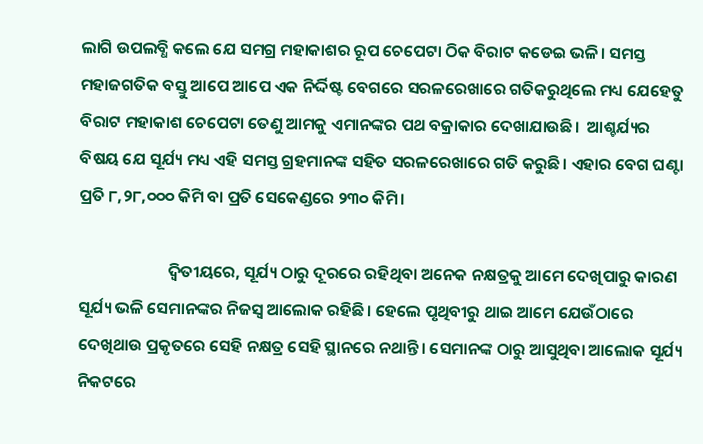ଲାଗି ଉପଲବ୍ଧି କଲେ ଯେ ସମଗ୍ର ମହାକାଶର ରୂପ ଚେପେଟା ଠିକ ବିରାଟ କଡେଇ ଭଳି। ସମସ୍ତ ମହାଜଗତିକ ବସ୍ତୁ ଆପେ ଆପେ ଏକ ନିର୍ଦ୍ଦିଷ୍ଟ ବେଗରେ ସରଳରେଖାରେ ଗତିକରୁଥିଲେ ମଧ୍ୟ ଯେହେତୁ ବିରାଟ ମହାକାଶ ଚେପେଟା ତେଣୁ ଆମକୁ ଏମାନଙ୍କର ପଥ ବକ୍ରାକାର ଦେଖାଯାଉଛି।  ଆଶ୍ଚର୍ଯ୍ୟର ବିଷୟ ଯେ ସୂର୍ଯ୍ୟ ମଧ୍ୟ ଏହି ସମସ୍ତ ଗ୍ରହମାନଙ୍କ ସହିତ ସରଳରେଖାରେ ଗତି କରୁଛି। ଏହାର ବେଗ ଘଣ୍ଟା ପ୍ରତି ୮,୨୮,୦୦୦ କିମି ବା ପ୍ରତି ସେକେଣ୍ଡରେ ୨୩୦ କିମି।

                        ଦ୍ଵିତୀୟରେ, ସୂର୍ଯ୍ୟ ଠାରୁ ଦୂରରେ ରହିଥିବା ଅନେକ ନକ୍ଷତ୍ରକୁ ଆମେ ଦେଖିପାରୁ କାରଣ ସୂର୍ଯ୍ୟ ଭଳି ସେମାନଙ୍କର ନିଜସ୍ଵ ଆଲୋକ ରହିଛି। ହେଲେ ପୃଥିବୀରୁ ଥାଇ ଆମେ ଯେଉଁଠାରେ ଦେଖିଥାଉ ପ୍ରକୃତରେ ସେହି ନକ୍ଷତ୍ର ସେହି ସ୍ଥାନରେ ନଥାନ୍ତି। ସେମାନଙ୍କ ଠାରୁ ଆସୁଥିବା ଆଲୋକ ସୂର୍ଯ୍ୟ ନିକଟରେ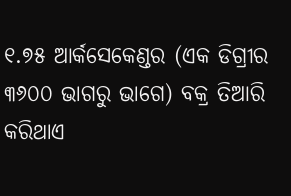୧.୭୫ ଆର୍କସେକେଣ୍ଡର (ଏକ ଡିଗ୍ରୀର ୩୬୦୦ ଭାଗରୁ ଭାଗେ) ବକ୍ର ତିଆରି କରିଥାଏ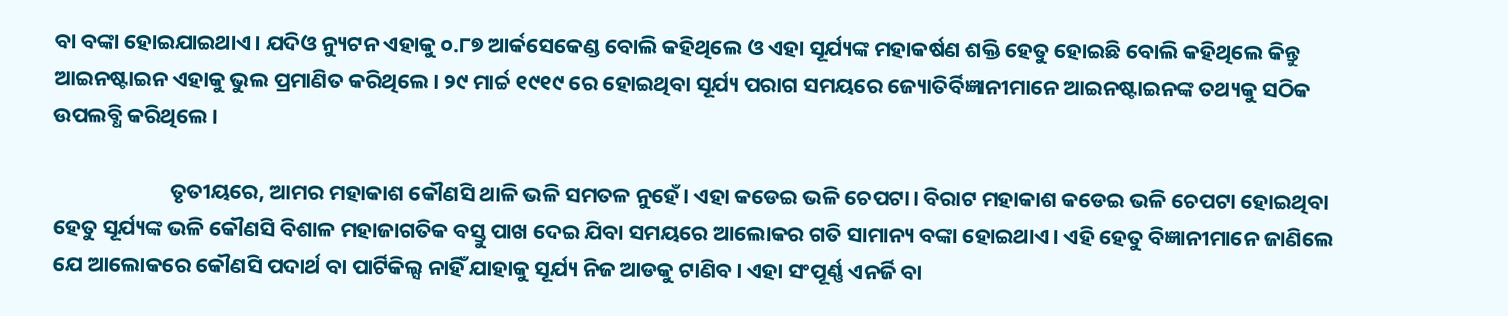ବା ବଙ୍କା ହୋଇଯାଇଥାଏ। ଯଦିଓ ନ୍ୟୁଟନ ଏହାକୁ ୦.୮୭ ଆର୍କସେକେଣ୍ଡ ବୋଲି କହିଥିଲେ ଓ ଏହା ସୂର୍ଯ୍ୟଙ୍କ ମହାକର୍ଷଣ ଶକ୍ତି ହେତୁ ହୋଇଛି ବୋଲି କହିଥିଲେ କିନ୍ତୁ ଆଇନଷ୍ଟାଇନ ଏହାକୁ ଭୁଲ ପ୍ରମାଣିତ କରିଥିଲେ। ୨୯ ମାର୍ଚ୍ଚ ୧୯୧୯ ରେ ହୋଇଥିବା ସୂର୍ଯ୍ୟ ପରାଗ ସମୟରେ ଜ୍ୟୋତିର୍ବିଜ୍ଞାନୀମାନେ ଆଇନଷ୍ଟାଇନଙ୍କ ତଥ୍ୟକୁ ସଠିକ ଉପଲବ୍ଧି କରିଥିଲେ।

                        ତୃତୀୟରେ, ଆମର ମହାକାଶ କୌଣସି ଥାଳି ଭଳି ସମତଳ ନୁହେଁ। ଏହା କଡେଇ ଭଳି ଚେପଟା। ବିରାଟ ମହାକାଶ କଡେଇ ଭଳି ଚେପଟା ହୋଇଥିବା ହେତୁ ସୂର୍ଯ୍ୟଙ୍କ ଭଳି କୌଣସି ବିଶାଳ ମହାଜାଗତିକ ବସ୍ତୁ ପାଖ ଦେଇ ଯିବା ସମୟରେ ଆଲୋକର ଗତି ସାମାନ୍ୟ ବଙ୍କା ହୋଇଥାଏ। ଏହି ହେତୁ ବିଜ୍ଞାନୀମାନେ ଜାଣିଲେ ଯେ ଆଲୋକରେ କୌଣସି ପଦାର୍ଥ ବା ପାର୍ଟିକିଲ୍ସ ନାହିଁ ଯାହାକୁ ସୂର୍ଯ୍ୟ ନିଜ ଆଡକୁ ଟାଣିବ। ଏହା ସଂପୂର୍ଣ୍ଣ ଏନର୍ଜି ବା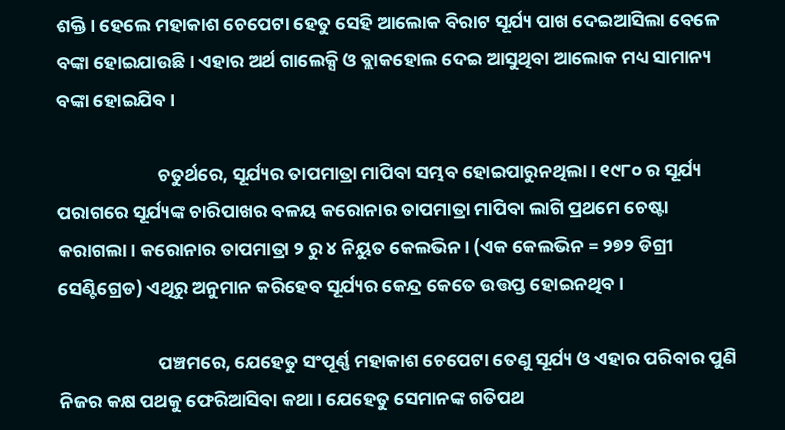ଶକ୍ତି। ହେଲେ ମହାକାଶ ଚେପେଟା ହେତୁ ସେହି ଆଲୋକ ବିରାଟ ସୂର୍ଯ୍ୟ ପାଖ ଦେଇଆସିଲା ବେଳେ ବଙ୍କା ହୋଇଯାଉଛି। ଏହାର ଅର୍ଥ ଗାଲେକ୍ସି ଓ ବ୍ଲାକହୋଲ ଦେଇ ଆସୁଥିବା ଆଲୋକ ମଧ୍ୟ ସାମାନ୍ୟ ବଙ୍କା ହୋଇଯିବ।

                        ଚତୁର୍ଥରେ, ସୂର୍ଯ୍ୟର ତାପମାତ୍ରା ମାପିବା ସମ୍ଭବ ହୋଇପାରୁନଥିଲା। ୧୯୮୦ ର ସୂର୍ଯ୍ୟ ପରାଗରେ ସୂର୍ଯ୍ୟଙ୍କ ଚାରିପାଖର ବଳୟ କରୋନାର ତାପମାତ୍ରା ମାପିବା ଲାଗି ପ୍ରଥମେ ଚେଷ୍ଟା କରାଗଲା। କରୋନାର ତାପମାତ୍ରା ୨ ରୁ ୪ ନିୟୁତ କେଲଭିନ। (ଏକ କେଲଭିନ = ୨୭୨ ଡିଗ୍ରୀ ସେଣ୍ଟିଗ୍ରେଡ) ଏଥିରୁ ଅନୁମାନ କରିହେବ ସୂର୍ଯ୍ୟର କେନ୍ଦ୍ର କେତେ ଉତ୍ତପ୍ତ ହୋଇନଥିବ।

                        ପଞ୍ଚମରେ, ଯେହେତୁ ସଂପୂର୍ଣ୍ଣ ମହାକାଶ ଚେପେଟା ତେଣୁ ସୂର୍ଯ୍ୟ ଓ ଏହାର ପରିବାର ପୁଣି ନିଜର କକ୍ଷ ପଥକୁ ଫେରିଆସିବା କଥା। ଯେହେତୁ ସେମାନଙ୍କ ଗତିପଥ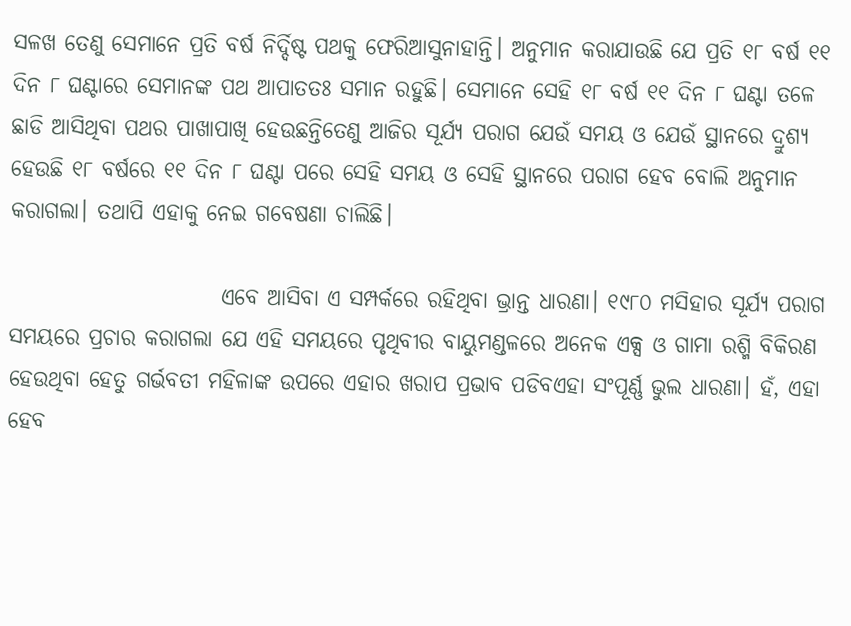ସଳଖ ତେଣୁ ସେମାନେ ପ୍ରତି ବର୍ଷ ନିର୍ଦ୍ଦିଷ୍ଟ ପଥକୁ ଫେରିଆସୁନାହାନ୍ତି। ଅନୁମାନ କରାଯାଉଛି ଯେ ପ୍ରତି ୧୮ ବର୍ଷ ୧୧ ଦିନ ୮ ଘଣ୍ଟାରେ ସେମାନଙ୍କ ପଥ ଆପାତତଃ ସମାନ ରହୁଛି। ସେମାନେ ସେହି ୧୮ ବର୍ଷ ୧୧ ଦିନ ୮ ଘଣ୍ଟା ତଳେ ଛାଡି ଆସିଥିବା ପଥର ପାଖାପାଖି ହେଉଛନ୍ତିତେଣୁ ଆଜିର ସୂର୍ଯ୍ୟ ପରାଗ ଯେଉଁ ସମୟ ଓ ଯେଉଁ ସ୍ଥାନରେ ଦ୍ରୁଶ୍ଯ ହେଉଛି ୧୮ ବର୍ଷରେ ୧୧ ଦିନ ୮ ଘଣ୍ଟା ପରେ ସେହି ସମୟ ଓ ସେହି ସ୍ଥାନରେ ପରାଗ ହେବ ବୋଲି ଅନୁମାନ କରାଗଲା। ତଥାପି ଏହାକୁ ନେଇ ଗବେଷଣା ଚାଲିଛି।

                        ଏବେ ଆସିବା ଏ ସମ୍ପର୍କରେ ରହିଥିବା ଭ୍ରାନ୍ତ ଧାରଣା। ୧୯୮୦ ମସିହାର ସୂର୍ଯ୍ୟ ପରାଗ ସମୟରେ ପ୍ରଚାର କରାଗଲା ଯେ ଏହି ସମୟରେ ପୃଥିବୀର ବାୟୁମଣ୍ଡଳରେ ଅନେକ ଏକ୍ସ ଓ ଗାମା ରଶ୍ମି ବିକିରଣ ହେଉଥିବା ହେତୁ ଗର୍ଭବତୀ ମହିଳାଙ୍କ ଉପରେ ଏହାର ଖରାପ ପ୍ରଭାବ ପଡିବଏହା ସଂପୂର୍ଣ୍ଣ ଭୁଲ ଧାରଣା। ହଁ, ଏହା ହେବ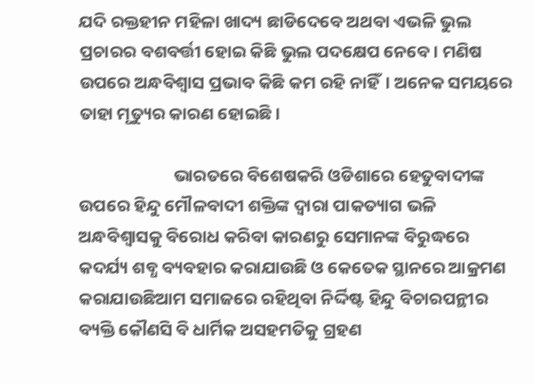ଯଦି ରକ୍ତହୀନ ମହିଳା ଖାଦ୍ୟ ଛାଡିଦେବେ ଅଥବା ଏଭଳି ଭୁଲ ପ୍ରଚାରର ବଶବର୍ତ୍ତୀ ହୋଇ କିଛି ଭୁଲ ପଦକ୍ଷେପ ନେବେ। ମଣିଷ ଉପରେ ଅନ୍ଧବିଶ୍ଵାସ ପ୍ରଭାବ କିଛି କମ ରହି ନାହିଁ। ଅନେକ ସମୟରେ ତାହା ମୃତ୍ୟୁର କାରଣ ହୋଇଛି।

                        ଭାରତରେ ବିଶେଷକରି ଓଡିଶାରେ ହେତୁବାଦୀଙ୍କ ଉପରେ ହିନ୍ଦୁ ମୌଳବାଦୀ ଶକ୍ତିଙ୍କ ଦ୍ଵାରା ପାକତ୍ୟାଗ ଭଳି ଅନ୍ଧବିଶ୍ଵାସକୁ ବିରୋଧ କରିବା କାରଣରୁ ସେମାନଙ୍କ ବିରୁଦ୍ଧରେ କଦର୍ଯ୍ୟ ଶବ୍ଧ ବ୍ୟବହାର କରାଯାଉଛି ଓ କେତେକ ସ୍ଥାନରେ ଆକ୍ରମଣ କରାଯାଉଛିଆମ ସମାଜରେ ରହିଥିବା ନିର୍ଦ୍ଦିଷ୍ଟ ହିନ୍ଦୁ ବିଚାରପନ୍ଥୀର ବ୍ୟକ୍ତି କୌଣସି ବି ଧାର୍ମିକ ଅସହମତିକୁ ଗ୍ରହଣ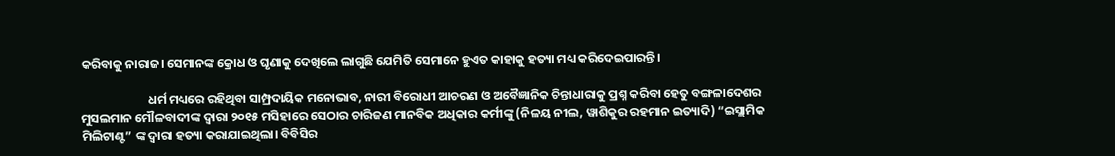କରିବାକୁ ନାରାଜ। ସେମାନଙ୍କ କ୍ରୋଧ ଓ ଘୃଣାକୁ ଦେଖିଲେ ଲାଗୁଛି ଯେମିତି ସେମାନେ ହୁଏତ କାହାକୁ ହତ୍ୟା ମଧ୍ୟ କରିଦେଇପାରନ୍ତି।

                        ଧର୍ମ ମଧ୍ୟରେ ରହିଥିବା ସାମ୍ପ୍ରଦାୟିକ ମନୋଭାବ, ନାରୀ ବିରୋଧୀ ଆଚରଣ ଓ ଅବୈଜ୍ଞାନିକ ଚିନ୍ତାଧାରାକୁ ପ୍ରଶ୍ନ କରିବା ହେତୁ ବଙ୍ଗଳାଦେଶର ମୁସଲମାନ ମୌଳବାଦୀଙ୍କ ଦ୍ଵାରା ୨୦୧୫ ମସିହାରେ ସେଠାର ଚାରିଜଣ ମାନବିକ ଅଧିକାର କର୍ମୀଙ୍କୁ (ନିଳୟ ନୀଲ, ୱାଶିକୁର ରହମାନ ଇତ୍ୟାଦି) “ଇସ୍ଲାମିକ ମିଲିଟାଣ୍ଟ” ଙ୍କ ଦ୍ଵାରା ହତ୍ୟା କରାଯାଇଥିଲା। ବିବିସିର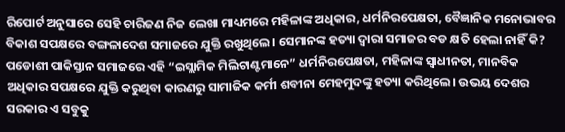ରିପୋର୍ଟ ଅନୁସାରେ ସେହି ଚାରିଜଣ ନିଜ ଲେଖା ମାଧ୍ୟମରେ ମହିଳାଙ୍କ ଅଧିକାର, ଧର୍ମନିରପେକ୍ଷତା, ବୈଜ୍ଞାନିକ ମନୋଭାବର ବିକାଶ ସପକ୍ଷରେ ବଙ୍ଗଳାଦେଶ ସମାଜରେ ଯୁକ୍ତି ରଖୁଥିଲେ। ସେମାନଙ୍କ ହତ୍ୟା ଦ୍ଵାରା ସମାଜର ବଡ କ୍ଷତି ହେଲା ନାହିଁ କି? ପଡୋଶୀ ପାକିସ୍ତାନ ସମାଜରେ ଏହି “ଇସ୍ଲାମିକ ମିଲିଟାଣ୍ଟମାନେ” ଧର୍ମନିରପେକ୍ଷତା, ମହିଳାଙ୍କ ସ୍ଵାଧୀନତା, ମାନବିକ ଅଧିକାର ସପକ୍ଷରେ ଯୁକ୍ତି କରୁଥିବା କାରଣରୁ ସାମାଜିକ କର୍ମୀ ଶବୀନା ମେହମୁଦଙ୍କୁ ହତ୍ୟା କରିଥିଲେ। ଉଭୟ ଦେଶର ସରକାର ଏ ସବୁକୁ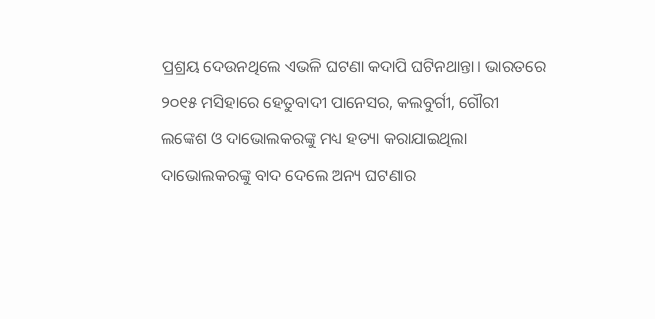ପ୍ରଶ୍ରୟ ଦେଉନଥିଲେ ଏଭଳି ଘଟଣା କଦାପି ଘଟିନଥାନ୍ତା। ଭାରତରେ ୨୦୧୫ ମସିହାରେ ହେତୁବାଦୀ ପାନେସର, କଲବୁର୍ଗୀ, ଗୌରୀ ଲଙ୍କେଶ ଓ ଦାଭୋଲକରଙ୍କୁ ମଧ୍ୟ ହତ୍ୟା କରାଯାଇଥିଲା ଦାଭୋଲକରଙ୍କୁ ବାଦ ଦେଲେ ଅନ୍ୟ ଘଟଣାର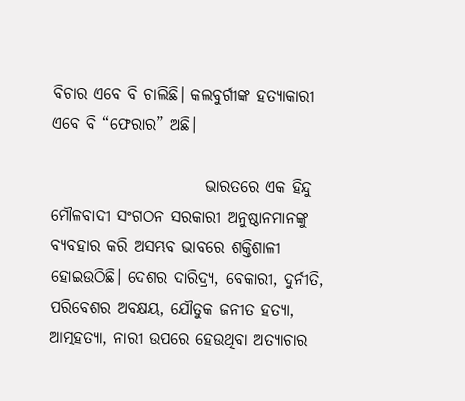ବିଚାର ଏବେ ବି ଚାଲିଛି। କଲବୁର୍ଗୀଙ୍କ ହତ୍ୟାକାରୀ ଏବେ ବି “ଫେରାର” ଅଛି।

                        ଭାରତରେ ଏକ ହିନ୍ଦୁ ମୌଳବାଦୀ ସଂଗଠନ ସରକାରୀ ଅନୁଷ୍ଠାନମାନଙ୍କୁ ବ୍ୟବହାର କରି ଅସମ୍ଭବ ଭାବରେ ଶକ୍ତିଶାଳୀ ହୋଇଉଠିଛି। ଦେଶର ଦାରିଦ୍ର୍ଯ, ବେକାରୀ, ଦୁର୍ନୀତି, ପରିବେଶର ଅବକ୍ଷୟ, ଯୌତୁକ ଜନୀତ ହତ୍ୟା, ଆତ୍ମହତ୍ୟା, ନାରୀ ଉପରେ ହେଉଥିବା ଅତ୍ୟାଚାର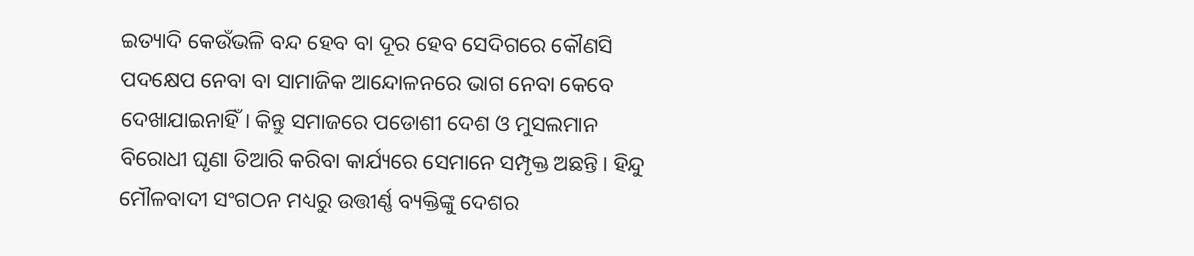ଇତ୍ୟାଦି କେଉଁଭଳି ବନ୍ଦ ହେବ ବା ଦୂର ହେବ ସେଦିଗରେ କୌଣସି ପଦକ୍ଷେପ ନେବା ବା ସାମାଜିକ ଆନ୍ଦୋଳନରେ ଭାଗ ନେବା କେବେ ଦେଖାଯାଇନାହିଁ। କିନ୍ତୁ ସମାଜରେ ପଡୋଶୀ ଦେଶ ଓ ମୁସଲମାନ ବିରୋଧୀ ଘୃଣା ତିଆରି କରିବା କାର୍ଯ୍ୟରେ ସେମାନେ ସମ୍ପୃକ୍ତ ଅଛନ୍ତି। ହିନ୍ଦୁ ମୌଳବାଦୀ ସଂଗଠନ ମଧ୍ୟରୁ ଉତ୍ତୀର୍ଣ୍ଣ ବ୍ୟକ୍ତିଙ୍କୁ ଦେଶର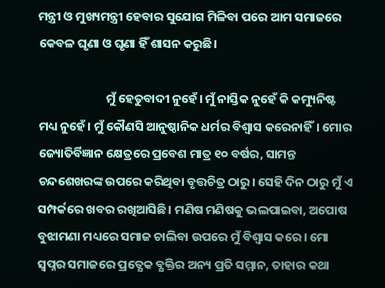ମନ୍ତ୍ରୀ ଓ ମୁଖ୍ୟମନ୍ତ୍ରୀ ହେବାର ସୁଯୋଗ ମିଳିବା ପରେ ଆମ ସମାଜରେ କେବଳ ଘୃଣା ଓ ଘୃଣା ହିଁ ଶାସନ କରୁଛି।

                        ମୁଁ ହେତୁବାଦୀ ନୁହେଁ। ମୁଁ ନାସ୍ତିକ ନୁହେଁ କି କମ୍ୟୁନିଷ୍ଟ ମଧ୍ୟ ନୁହେଁ। ମୁଁ କୌଣସି ଆନୁଷ୍ଠାନିକ ଧର୍ମର ବିଶ୍ବାସ କରେନାହିଁ। ମୋର ଜ୍ୟୋତିର୍ବିଜ୍ଞାନ କ୍ଷେତ୍ରରେ ପ୍ରବେଶ ମାତ୍ର ୧୦ ବର୍ଷର, ସାମନ୍ତ ଚନ୍ଦଶେଖରଙ୍କ ଉପରେ କରିଥିବା ବୃତ୍ତଚିତ୍ର ଠାରୁ। ସେହି ଦିନ ଠାରୁ ମୁଁ ଏ ସମ୍ପର୍କରେ ଖବର ରଖିଆସିଛି। ମଣିଷ ମଣିଷକୁ ଭଲପାଇବା, ଅପୋଷ ବୁଝାମଣା ମଧ୍ୟରେ ସମାଜ ଚାଲିବା ଉପରେ ମୁଁ ବିଶ୍ବାସ କରେ। ମୋ ସ୍ଵପ୍ନର ସମାଜରେ ପ୍ରତ୍ଯେକ ବ୍ଯକ୍ତିର ଅନ୍ୟ ପ୍ରତି ସମ୍ମାନ, ତାହାର କଥା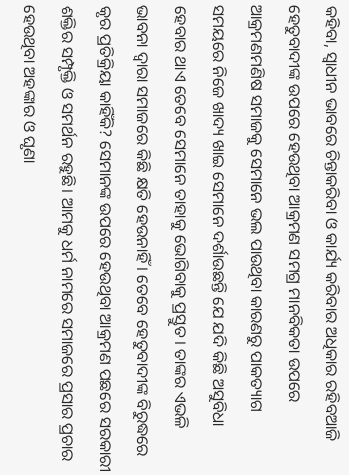କହିବା, ସ୍ଵାଧୀନ ଭାବରେ ଚିନ୍ତାକରିବା ଓ କାର୍ଯ୍ୟ କରିବାର ଅଧିକାର ରହିବଆଜି ହେତୁବାଦୀଙ୍କ ଉପରେ ହେଉଥିବା ଆକ୍ରମଣ ସମଗ୍ର ମାନବିକତା ଉପରେ ଆକ୍ରମଣମଣିଷ ସମାଜକୁ ସେମାନେ ଭଲ ପାଉଥିବା କାରଣରୁ ପାକତ୍ୟାଗ ସମୟରେ ନିଜେ ଖାଦ୍ୟ ଖାଇ ସେମାନେ ଦର୍ଶାଉଛନ୍ତି ଯେ ଯଦି କିଛି ଅସୁବିଧା ହେବାର ଥାଏ ତେବେ ସେମାନେ ତାହାକୁ ଭୋଗିବାକୁ ପ୍ରସ୍ତୁତ। ତାଙ୍କର ଏଭଳି ଭାବନା ଦ୍ଵାରା ସମାଜରେ କିଛି କ୍ଷତି ହେଉନାହିଁ । ତେବେ ହେତୁବାଦୀଙ୍କ ବିରୁଦ୍ଧରେ କୃର ପ୍ରତିକ୍ରିୟା କାହିଁକି? ସେମାନଙ୍କ ଉପରେ ହେଉଥିବା ଆକ୍ରମଣ ପଛରେ ସରକାରୀ ଶକ୍ତିର ସମ୍ପୃକ୍ତି ଓ ସମର୍ଥନ ରହୁଛି। ଆମକୁ ଧର୍ମ ନାମରେ ସମାଜରେ ପ୍ରସାର ପ୍ରଚାର ହେଉଥିବା ଅହଙ୍କାର ଓ ଘୃଣା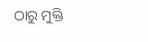ଠାରୁ ମୁକ୍ତି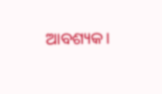ଆବଶ୍ୟକ।